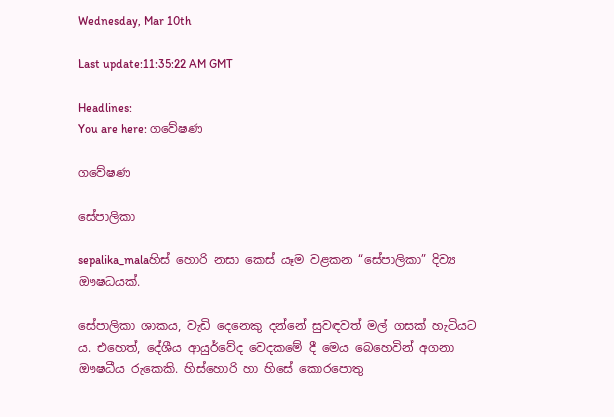Wednesday, Mar 10th

Last update:11:35:22 AM GMT

Headlines:
You are here: ගවේෂණ

ගවේෂණ

සේපාලිකා

sepalika_malaහිස් හොරි නසා කෙස් යෑම වළකන “සේපාලිකා” දිව්‍ය ඖෂධයක්.

සේපාලිකා ශාකය, වැඩි දෙනෙකු දන්නේ සුවඳවත් මල් ගසක් හැටියට ය. එහෙත්, දේශීය ආයුර්වේද වෙදකමේ දී මෙය බෙහෙවින් අගනා ඖෂධීය රුකෙකි. හිස්හොරි හා හිසේ කොරපොතු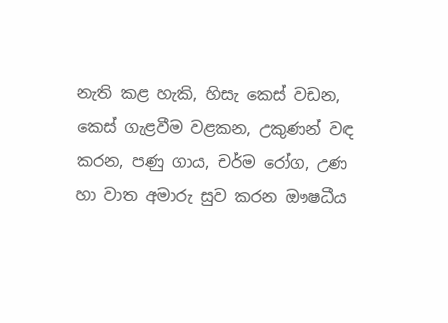නැති කළ හැකි, හිසැ කෙස් වඩන, කෙස් ගැළවීම වළකන, උකුණන් වඳ කරන, පණු ගාය, චර්ම රෝග, උණ හා වාත අමාරු සුව කරන ඖෂධීය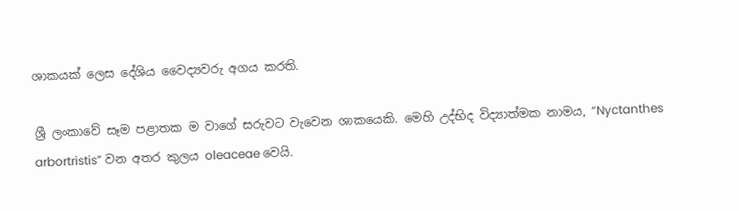ශාකයක් ලෙස දේශිය වෛද්‍යවරු අගය කරති.

ශ්‍රී ලංකාවේ සෑම පළාතක ම වාගේ සරුවට වැවෙන ශාකයෙකි. මෙහි උද්භිද විද්‍යාත්මක නාමය, “Nyctanthes arbortristis” වන අතර කුලය oleaceae වෙයි.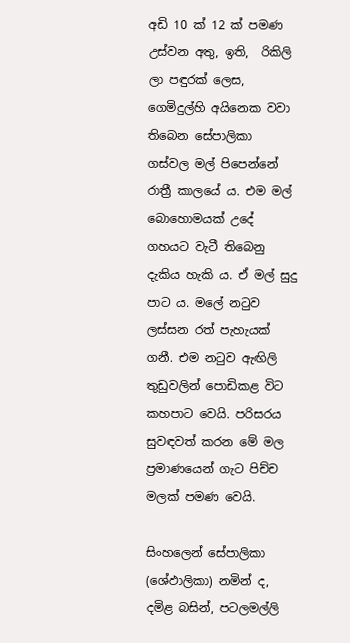අඩි 10 ක් 12 ක් පමණ උස්වන අතු, ඉති,  රිකිලි ලා පඳුරක් ලෙස, ගෙමිදුල්හි අයිනෙක වවා තිබෙන සේපාලිකා  ගස්වල මල් පිපෙන්නේ රාත්‍රී කාලයේ ය. එම මල් බොහොමයක් උදේ ගහයට වැටී තිබෙනු දැකිය හැකි ය. ඒ මල් සුදු පාට ය. මලේ නටුව ලස්සන රත් පැහැයක් ගනී. එම නටුව ඇඟිලි තුඩුවලින් පොඩිකළ විට කහපාට වෙයි. පරිසරය සුවඳවත් කරන මේ මල ප්‍රමාණයෙන් ගැට පිච්ච මලක් පමණ වෙයි.

සිංහලෙන් සේපාලිකා (ශේඵාලිකා) නමින් ද, දමිළ බසින්, පටලමල්ලි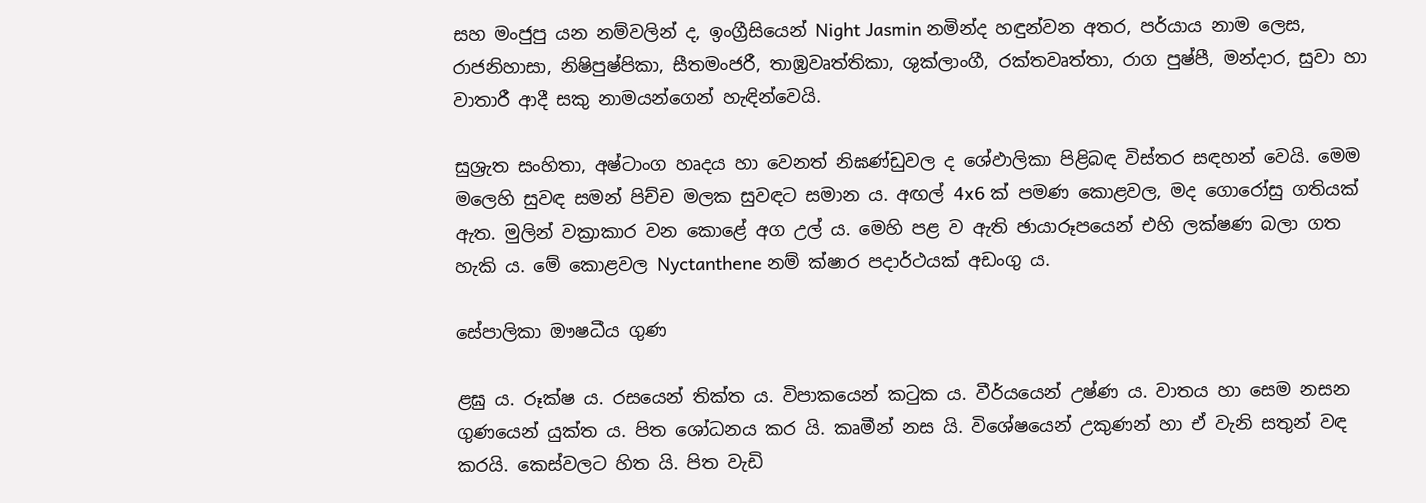සහ මංජුපු යන නම්වලින් ද, ඉංග්‍රීසියෙන් Night Jasmin නමින්ද හඳුන්වන අතර, පර්යාය නාම ලෙස, රාජනිහාසා, නිෂිපුෂ්පිකා, සීතමංජරී, තාඹ්‍රවෘත්තිකා, ශුක්ලාංගී, රක්තවෘත්තා, රාග පුෂ්පී, මන්දාර, සුවා හා වාතාරී ආදී සකු නාමයන්ගෙන් හැඳින්වෙයි.

සුශ්‍රැත සංහිතා, අෂ්ටාංග හෘදය හා වෙනත් නිඝණ්ඩුවල ද ශේඵාලිකා පිළිබඳ විස්තර සඳහන් වෙයි. මෙම මලෙහි සුවඳ සමන් පිච්ච මලක සුවඳට සමාන ය. අඟල් 4x6 ක් පමණ කොළවල, මද ගොරෝසු ගතියක් ඇත. මුලින් වක්‍රාකාර වන කොළේ අග උල් ය. මෙහි පළ ව ඇති ඡායාරූපයෙන් එහි ලක්ෂණ බලා ගත හැකි ය. මේ කොළවල Nyctanthene නම් ක්ෂාර පදාර්ථයක් අඩංගු ය.

සේපාලිකා ඖෂධීය ගුණ ‍

ළඝු ය. රූක්ෂ ය. රසයෙන් තික්ත ය. විපාකයෙන් කටුක ය. වීර්යයෙන් උෂ්ණ ය. වාතය හා සෙම නසන ගුණයෙන් යුක්ත ය. පිත ශෝධනය කර යි. කෘමීන් නස යි. විශේෂයෙන් උකුණන් හා ඒ වැනි සතුන් වඳ කරයි. කෙස්වලට හිත යි. පිත වැඩි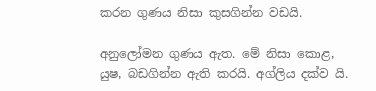කරන ගුණය නිසා කුසගින්න වඩයි.

අනුලෝමන ගුණය ඇත. මේ නිසා කොළ, යුෂ, බඩගින්න ඇති කරයි. අග්ලිය දක්ව යි.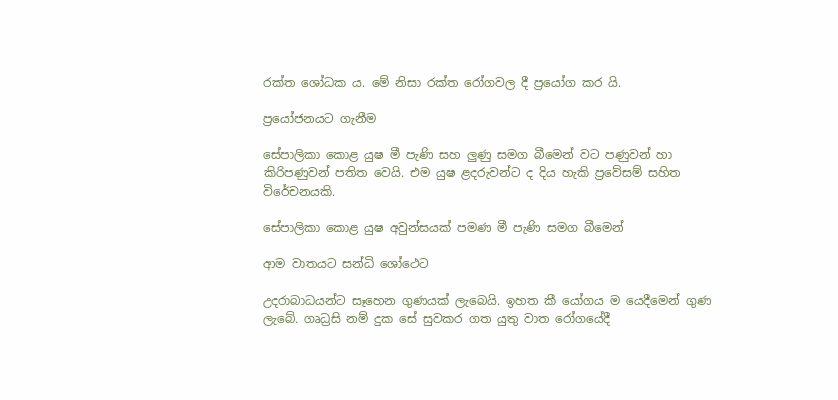රක්ත ශෝධක ය. මේ නිසා රක්ත රෝගවල දී ප්‍රයෝග කර යි.

ප්‍රයෝජනයට ගැනීම

සේපාලිකා කොළ යුෂ මී පැණි සහ ලුණු සමග බීමෙන් වට පණුවන් හා කිරිපණුවන් පතිත වෙයි. එම යුෂ ළදරුවන්ට ද දිය හැකි ප්‍රවේසම් සහිත විරේචනයකි.

සේපාලිකා කොළ යුෂ අවුන්සයක් පමණ මී පැණි සමග බීමෙන්

ආම වාතයට සන්ධි ශෝථෙට

උදරාබාධයන්ට සෑහෙන ගුණයක් ලැබෙයි. ඉහත කී යෝගය ම යෙදීමෙන් ගුණ ලැබේ. ගෘධ්‍රසි නම් දුක සේ සුවකර ගත යුතු වාත රෝගයේදී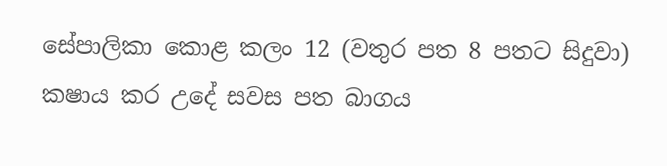සේපාලිකා කොළ කලං 12 (වතුර පත 8 පතට සිදුවා) කෂාය කර උදේ සවස පත බාගය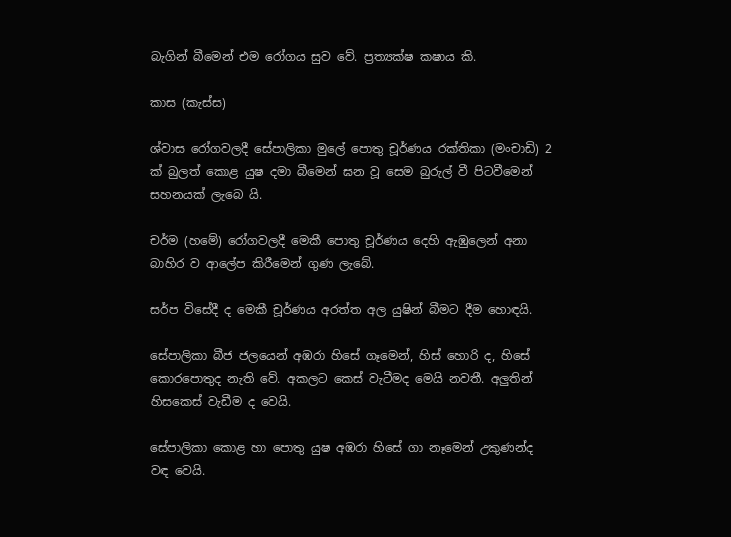බැගින් බීමෙන් එම රෝගය සුව වේ. ප්‍රත්‍යක්ෂ කෂාය කි.

කාස (කැස්ස)

ශ්වාස රෝගවලදී සේපාලිකා මුලේ පොතු චූර්ණය රක්තිකා (මංචාඩි) 2 ක් බුලත් කොළ යුෂ දමා බීමෙන් ඝන වූ සෙම බුරුල් වී පිටවීමෙන් සහනයක් ලැබෙ යි.

චර්ම (හමේ) රෝගවලදී මෙකී පොතු චූර්ණය දෙහි ඇඹුලෙන් අනා බාහිර ව ආලේප කිරීමෙන් ගුණ ලැබේ.

සර්ප විසේදී ද මෙකී චූර්ණය අරත්ත අල යුෂින් බීමට දීම‍ හොඳයි.

සේපාලිකා බීජ ජලයෙන් අඹරා හිසේ ගෑමෙන්, හිස් හොරි ද, හිසේ කොරපොතුද නැති වේ. අකලට කෙස් වැටීමද මෙයි නවතී. අලුතින් හිසකෙස් වැඩීම ද වෙයි.

සේපාලිකා කොළ හා පොතු යුෂ අඹරා හිසේ ගා නෑමෙන් උකුණන්ද වඳ වෙයි.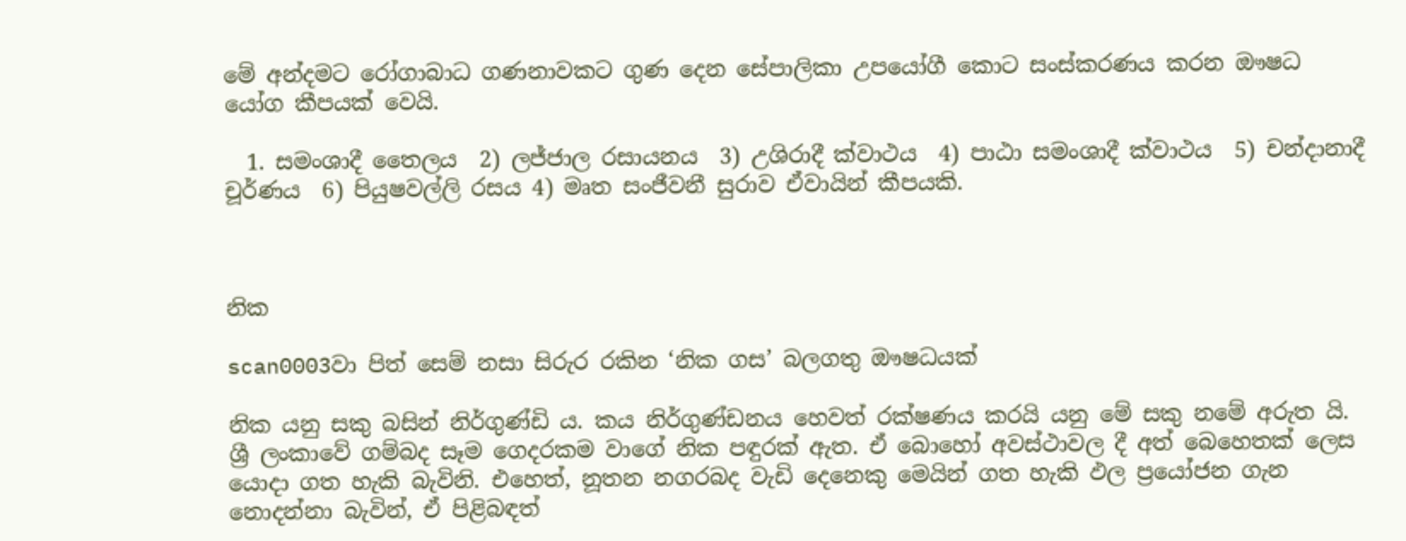මේ අන්දමට රෝගාබාධ ගණනාවකට ගුණ දෙන සේපාලිකා උපයෝගී කොට සංස්කරණය කරන ඖෂධ යෝග කීපයක් වෙයි.

  1. සමංශාදී තෛලය  2) ලජ්ජාල රසායනය  3) උශිරාදී ක්වාථය  4) පාඨා සමංශාදී ක්වාථය  5) චන්දානාදී චූර්ණය  6) පියුෂවල්ලි රසය 4) මෘත සංජීවනී සුරාව ඒවායින් කීපයකි.



නික

scan0003වා පිත් සෙම් නසා සිරුර රකින ‘නික ගස’ බලගතු ඖෂධයක්

නික යනු සකු බසින් නිර්ගුණ්ඩි ය. කය නිර්ගුණ්ඩනය හෙවත් රක්ෂණය කරයි යනු මේ සකු නමේ අරුත යි. ශ්‍රී ලංකාවේ ගම්බද සෑම ගෙදරකම වාගේ නික පඳුරක් ඇත. ඒ බොහෝ අවස්ථාවල දී අත් බෙහෙතක් ලෙස යොදා ගත හැකි බැවිනි. එහෙත්, නූතන නගරබද වැඩි දෙනෙකු මෙයින් ගත හැකි ඵල ප්‍රයෝජන ගැන නොදන්නා බැවින්, ඒ පිළිබඳත්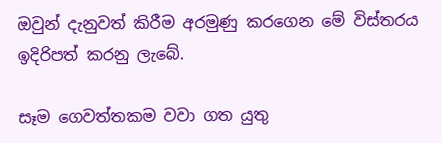ඔවුන් දැනුවත් කිරීම අරමුණු කරගෙන මේ විස්තරය ඉදිරිපත් කරනු ලැබේ.

සෑම ගෙවත්තකම වවා ගත යුතු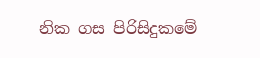නික ගස පිරිසිදුකමේ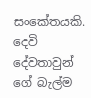සංකේතයකි. දෙවි දේවතාවුන් ගේ බැල්ම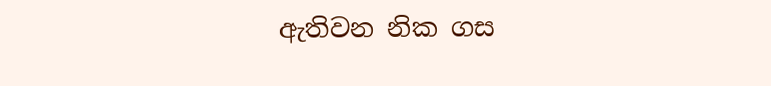ඇතිවන නික ගස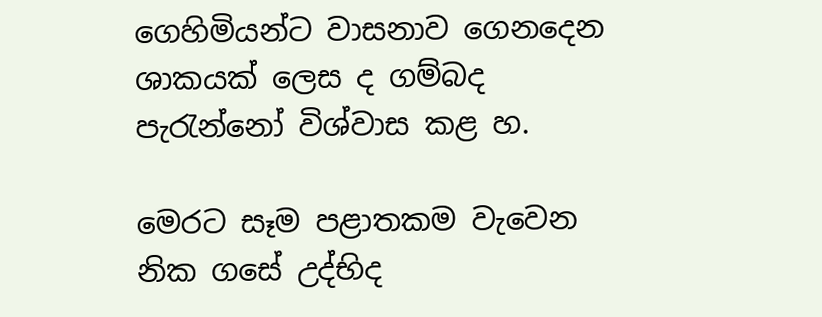ගෙහිමියන්ට වාසනාව ගෙනදෙන ශාකයක් ලෙස ද ගම්බද පැරැන්නෝ විශ්වාස කළ හ.

මෙරට සෑම පළාතකම වැවෙන නික ගසේ උද්භිද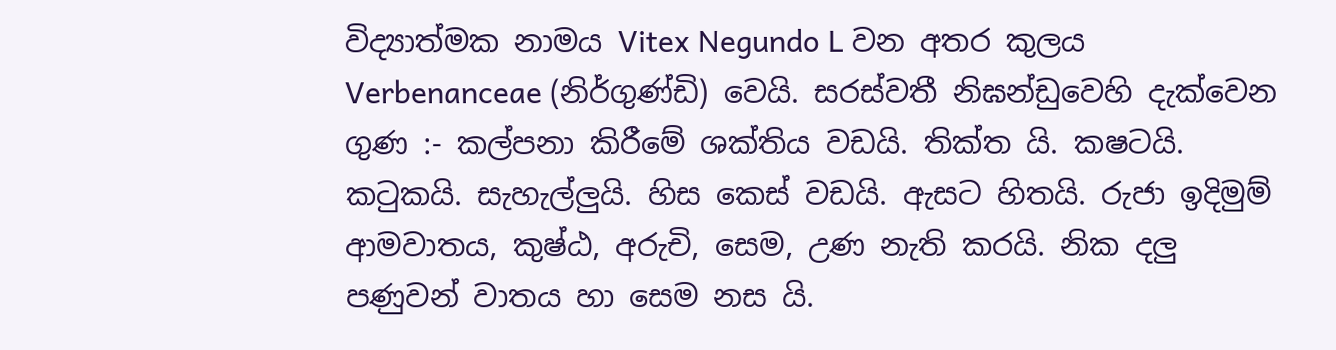විද්‍යාත්මක නාමය Vitex Negundo L වන අතර කුලය Verbenanceae (නිර්ගුණ්ඩි) වෙයි. සරස්වතී නිඝන්ඩුවෙහි දැක්වෙන ගුණ :- කල්පනා කිරීමේ ශක්තිය වඩයි. තික්ත යි. කෂටයි. කටුකයි. සැහැල්ලුයි. හිස කෙස් වඩයි. ඇසට හිතයි. රුජා ඉදිමුම් ආමවාතය, කුෂ්ඨ, අරුචි, සෙම, උණ නැති කරයි. නික දලු පණුවන් වාතය හා සෙම නස යි.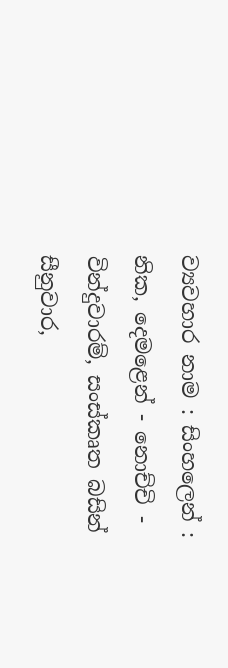ව්‍යවහාර නාම : සිංහලෙන් : නික, දෙමළෙන් - නොච්චි - වින්දුවාරම්, සංස්කෘත බසින් සීනුවාර,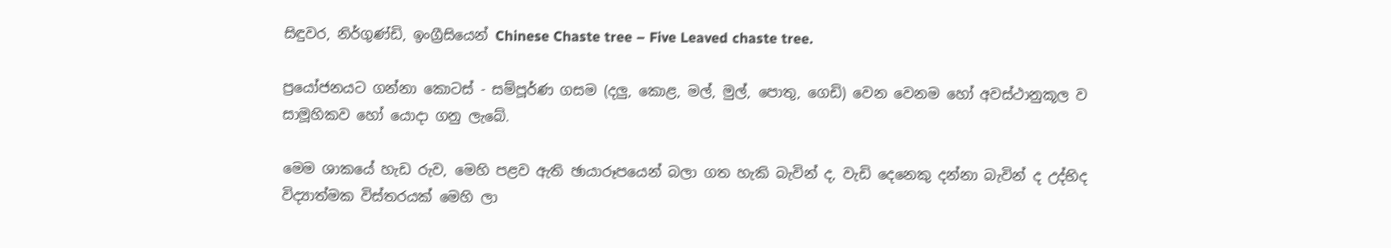සිඳුවර, නිර්ගුණ්ඩි, ඉංග්‍රීසියෙන් Chinese Chaste tree – Five Leaved chaste tree.

ප්‍රයෝජනයට ගන්නා කොටස් - සම්පූර්ණ ගසම (දලු, කොළ, මල්, මුල්, පොතු, ගෙඩි) වෙන වෙනම හෝ අවස්ථානුකූල ව සාමූහිකව හෝ යොදා ගනු ලැබේ.

මෙම ශාකයේ හැඩ රුව, මෙහි පළව ඇති ඡායාරූපයෙන් බලා ගත හැකි බැවින් ද, වැඩි දෙනෙකු දන්නා බැවින් ද උද්භිද විද්‍යාත්මක විස්තරයක් මෙහි ලා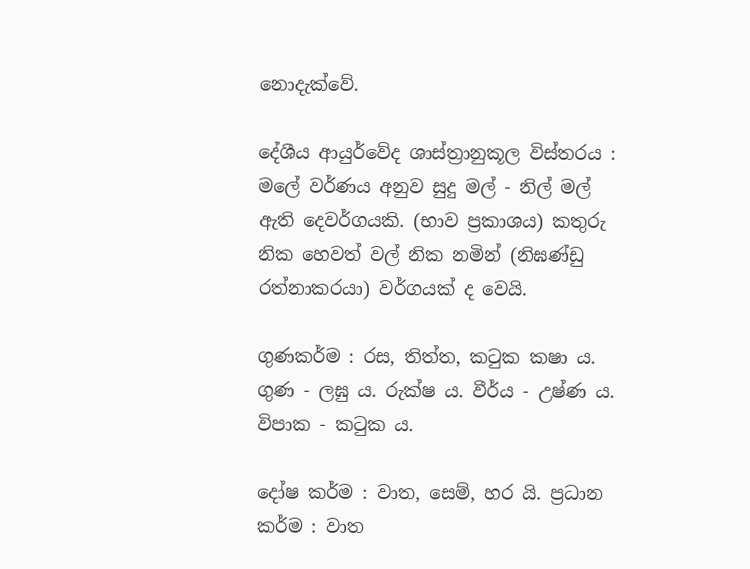නොදැක්වේ.

දේශීය ආයුර්වේද ශාස්ත්‍රානුකූල විස්තරය : මලේ වර්ණය අනුව සුදු මල් - නිල් මල් ඇති දෙවර්ගයකි. (භාව ප්‍රකාශය) කතුරු නික හෙවත් වල් නික නමින් (නිඝණ්ඩු රත්නාකරයා) වර්ගයක් ද වෙයි.

ගුණකර්ම : රස, තිත්ත, කටුක කෂා ය. ගුණ - ලඝු ය. රුක්ෂ ය. වීර්ය - උෂ්ණ ය. විපාක - කටුක ය.

දෝෂ කර්ම : වාත, සෙම්, හර යි. ප්‍රධාන කර්ම : වාත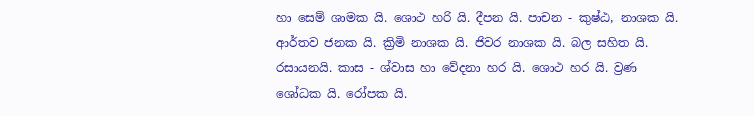හා සෙම් ශාමක යි. ශොථ හරි යි. දීපන යි. පාචන - කුෂ්ඨ, නාශක යි. ආර්තව ජනක යි. ක්‍රිමි නාශක යි. ජිවර නාශක යි. බල සහිත යි. රසායනයි. කාස - ශ්වාස හා වේදනා හර යි. ශොථ හර යි. ව්‍රණ ශෝධක යි. රෝපක යි.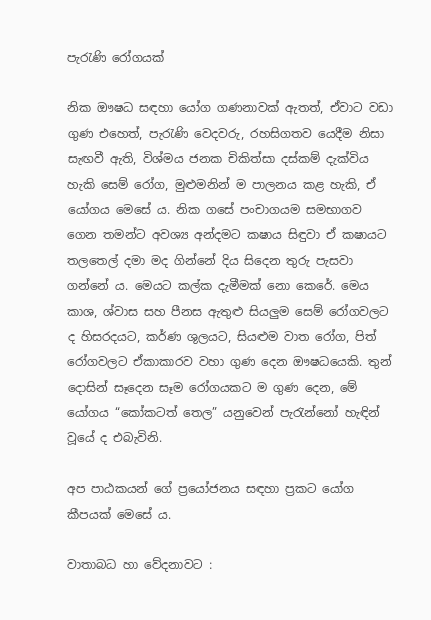පැරැණි රෝගයක්

නික ඖෂධ සඳහා යෝග ගණනාවක් ඇතත්, ඒවාට වඩා ගුණ එහෙත්, පැරැණි වෙදවරු, රහසිගතව යෙදීම නිසා සැඟවී ඇති, විශ්මය ජනක චිකිත්සා දස්කම් දැක්විය හැකි සෙම් රෝග, මුළුමනින් ම පාලනය කළ හැකි, ඒ යෝගය මෙසේ ය. නික ගසේ පංචාගයම සමභාගව ගෙන තමන්ට අවශ්‍ය අන්දමට කෂාය සිඳුවා ඒ කෂායට තලතෙල් දමා මද ගින්නේ දිය සිදෙන තුරු පැසවා ගන්නේ ය. මෙයට කල්ක දැමීමක් නො කෙරේ. මෙය කාශ, ශ්වාස සහ පීනස ඇතුළු සියලුම සෙම් රෝගවලට ද හිසරදයට, කර්ණ ශුලයට, සියළුම වාත රෝග, පිත් රෝගවලට ඒකාකාරව වහා ගුණ දෙන ඖෂධයෙකි. තුන් දොසින් සෑදෙන සෑම රෝගයකට ම ගුණ දෙන, මේ යෝගය “කෝකටත් තෙල” යනුවෙන් පැරැන්නෝ හැඳින් වූයේ ද එබැවිනි.

අප පාඨකයන්‍ ගේ ප්‍රයෝජනය සඳහා ප්‍රකට යෝග කීපයක් මෙසේ ය.

වාතාබධ හා වේදනාවට :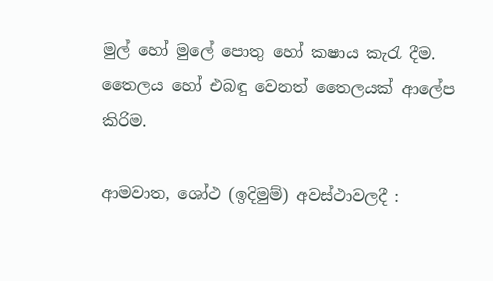මුල් හෝ මුලේ පොතු හෝ කෂාය කැරැ දීම. තෛලය හෝ එබඳු වෙනත් තෛලයක් ආලේප කිරිම.

ආමවාත, ශෝථ (ඉදිමුම්) අවස්ථාවලදී :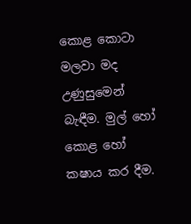කොළ කොටා මලවා මද උණුසුමෙන් බැඳීම. මුල් හෝ කොළ හෝ කෂාය කර දීම.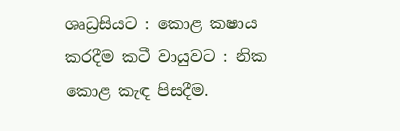ශෘධ්‍රසියට : කොළ කෂාය කරදීම කටී වායුවට : නික කොළ කැඳ පිසදීම.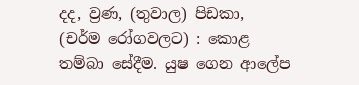දද, ව්‍රණ, (තුවාල) පිඩකා, (චර්ම රෝගවලට) : කොළ තම්බා සේදීම. යුෂ ගෙන ආලේප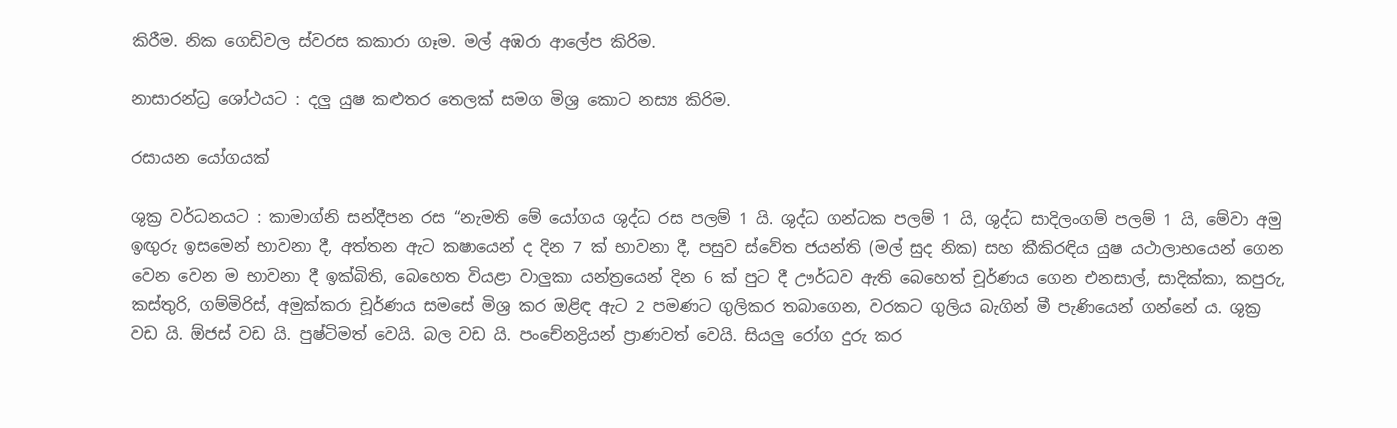කිරීම. නික ගෙඩිවල ස්වරස කකාරා ගෑම. මල් අඹරා ආලේප කිරිම.

නාසාරන්ධ්‍ර ශෝථයට : දලු යුෂ කළුතර තෙලක් සමග මිශ්‍ර කොට නස්‍ය කිරිම.

රසායන යෝගයක්

ශුක්‍ර වර්ධනයට : කාමාග්නි සන්දීපන රස “නැමති මේ යෝගය ශුද්ධ රස පලම් 1 යි. ශුද්ධ ගන්ධක පලම් 1 යි, ශුද්ධ සාදිලංගම් පලම් 1 යි, මේවා අමු ඉඟුරු ඉසමෙන් භාවනා දී, අත්තන ඇට කෂායෙන් ද දින 7 ක් භාවනා දී, පසුව ස්වේත ජයන්ති (මල් සුද නික) සහ කීකිරඳිය යුෂ යථාලාභයෙන් ගෙන වෙන වෙන ම භාවනා දී ඉක්බිති, බෙහෙත වියළා වාලුකා යන්ත්‍රයෙන් දින 6 ක් පුට දී ඌර්ධව ඇති බෙහෙත් චූර්ණය ගෙන එනසාල්, සාදික්කා, කපුරු, කස්තුරි, ගම්මිරිස්, අමුක්කරා චූර්ණය සමසේ මිශ්‍ර කර ඔළිඳ ඇට 2 පමණට ගුලිකර තබාගෙන, වරකට ගුලිය බැගින් මී පැණියෙන් ගන්නේ ය. ශුක්‍ර වඩ යි. ඕජස් වඩ යි. පුෂ්ටිමත් වෙයි. බල වඩ යි. පංචේනද්‍රියන් ප්‍රාණවත් වෙයි. සියලු රෝග දුරු කර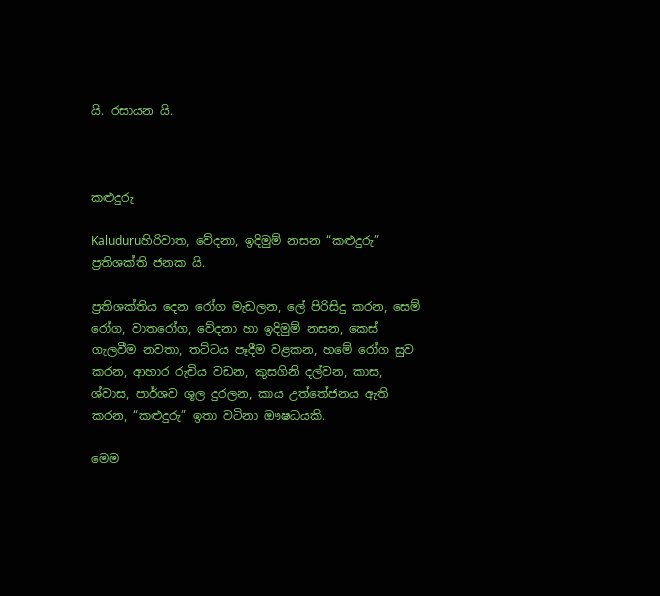යි. රසායන යි.



කළුදුරු

Kaluduruහිරිවාත, වේදනා, ඉදිමුම් නසන “කළුදුරු” ප්‍රතිශක්ති ජනක යි.

ප්‍රතිශක්තිය දෙන රෝග මැඩලන, ලේ පිරිසිදු කරන, සෙම් රෝග, වාතරෝග, වේදනා හා ඉදිමුම් නසන, කෙස් ගැලවීම නවතා, තට්ටය පෑදීම වළකන, හමේ රෝග සුව කරන, ආහාර රුචිය වඩන, කුසගිනි දල්වන, කාස, ශ්වාස, පාර්ශව ශූල දුරලන, කාය උත්තේජනය ඇති කරන, “කළුදුරු” ඉතා වටිනා ඖෂධයකි.

මෙම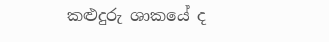කළුදුරු ශාකයේ ද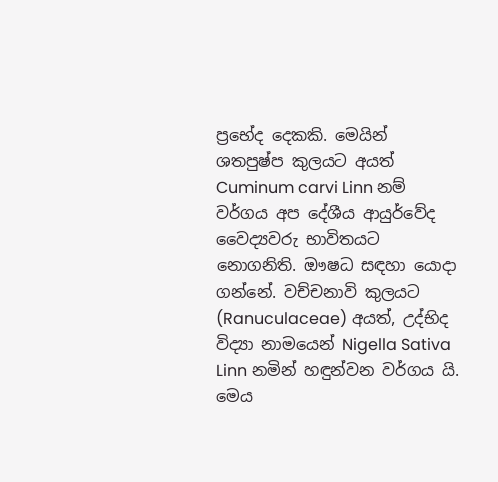ප්‍රභේද දෙකකි. මෙයින් ශතපුෂ්ප කුලයට අයත් Cuminum carvi Linn නම් වර්ගය අප දේශීය ආයු‍ර්වේද වෛද්‍යවරු භාවිතයට නොගනිති. ඖෂධ සඳහා යොදා ගන්නේ. වච්චනාවි කුලයට (Ranuculaceae) අයත්, උද්භිද විද්‍යා නාමයෙන් Nigella Sativa Linn නමින් හඳුන්වන වර්ගය යි. මෙය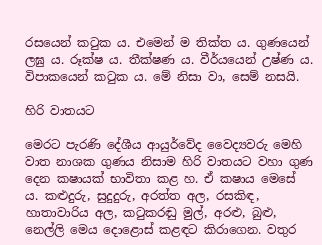රසයෙන් කටුක ය. එමෙන් ම තික්ත ය. ගුණයෙන් ලඝු ය. රූක්ෂ ය. තීක්ෂණ ය. වීර්යයෙන් උෂ්ණ ය. විපාකයෙන් කටුක ය. මේ නිසා වා, සෙම් නසයි.

හිරි වාතයට

මෙරට පැරණි දේශීය ආයුර්වේද වෛද්‍යවරු මෙහි වාත නාශක ගුණය නිසාම හිරි වාතයට වහා ගුණ දෙන කෂායක් භාවිතා කළ හ. ඒ කෂාය මෙසේ ය. කළුදුරු, සුදුදුරු, අරත්ත අල, රසකිඳ, හාතාවාරිය අල, කටුකරඬු මුල්, අරළු, බුළු, නෙල්ලි මෙය දොළොස් කළඳට කිරාගෙන. වතුර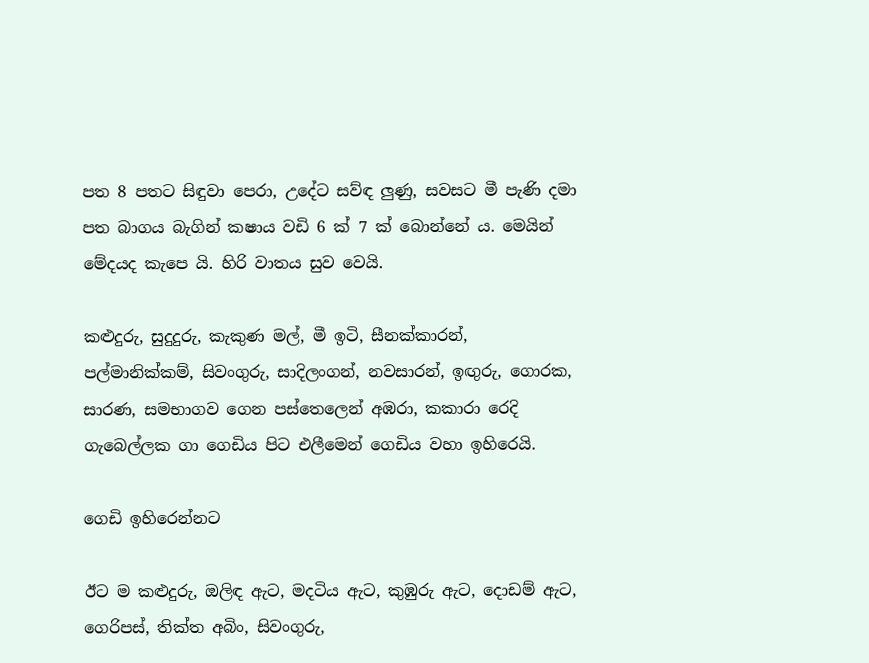පත 8 පතට සිඳුවා පෙරා, උදේට සව්ඳ ලුණු, සවසට මී පැණි දමා පත බාගය බැගින් කෂාය වඩි 6 ක් 7 ක් බොන්නේ ය. මෙයින් මේදයද කැපෙ යි. හිරි වාතය සුව වෙයි.

කළුදුරු, සුදුදුරු, කැකුණ මල්, මී ඉටි, සීනක්කාරන්, පල්මානික්කම්, සිවංගුරු, සාදිලංගන්, නවසාරන්, ඉඟුරු, ගොරක, සාරණ, සමභාගව ගෙන පස්තෙලෙන් අඹරා, කකාරා රෙදි ගැබෙල්ලක ගා ගෙඩිය පිට එලීමෙන් ගෙඩිය වහා ඉහිරෙයි.

ගෙඩි ඉහිරෙන්නට

ඊට ම කළුදුරු, ඔලිඳ ඇට, මදටිය ඇට, කුඹුරු ඇට, දොඩම් ඇට, ගෙරිපස්, තික්ත අබිං, සිවංගුරු,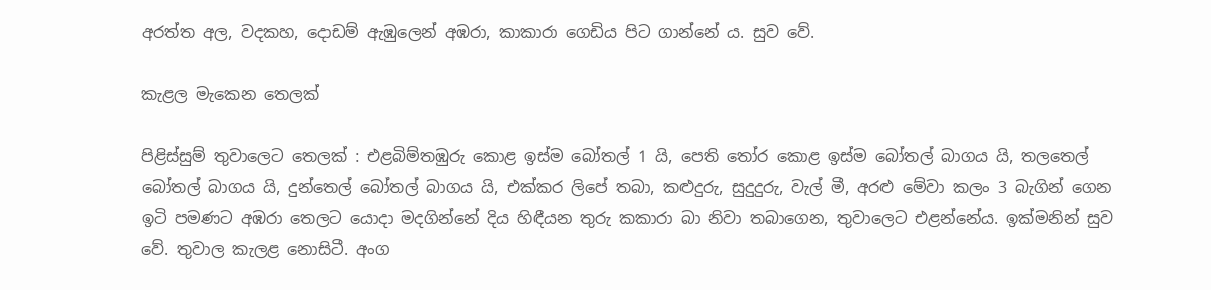අරත්ත අල, වදකහ, දොඩම් ඇඹුලෙන් අඹරා, කාකාරා ගෙඩිය පිට ගාන්නේ ය. සුව වේ.

කැළල මැකෙන තෙලක්

පිළිස්සුම් තුවාලෙට තෙලක් : එළබිම්තඹුරු කොළ ඉස්ම බෝතල් 1 යි, පෙති තෝර කොළ ඉස්ම බෝතල් බාගය යි, තලතෙල් බෝතල් බාගය යි, දුන්තෙල් බෝතල් බාගය යි, එක්කර ලිපේ තබා, කළුදුරු, සුදුදුරු, වැල් මී, අරළු මේවා කලං 3 බැගින් ගෙන ඉටි පමණට අඹරා තෙලට යොදා මදගින්නේ දිය හිඳීයන තුරු කකාරා බා නිවා තබාගෙන, තුවාලෙට එළන්නේය. ඉක්මනින් සුව වේ. තුවාල කැලළ නොසිටී. අංග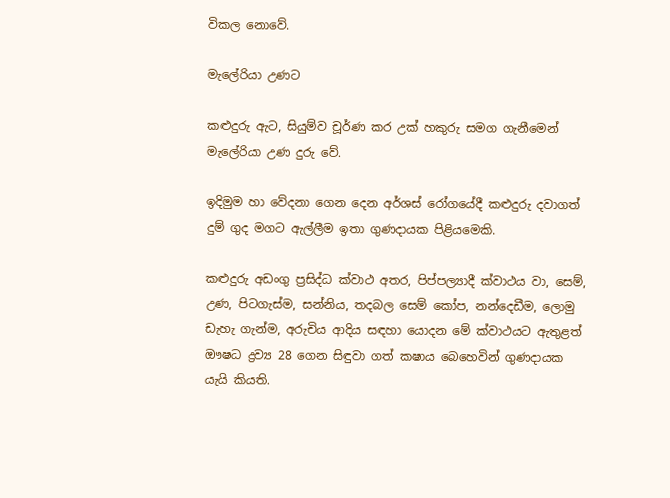විකල නොවේ.

මැලේරියා උණට

කළුදුරු ඇට, සියුම්ව චූර්ණ කර උක් හකුරු සමග ගැනීමෙන් මැලේරියා උණ දුරු වේ.

ඉදිමුම හා වේදනා ගෙන දෙන අර්ශස් රෝගයේදී කළුදුරු දවාගත් දුම් ගුද මගට ඇල්ලීම ඉතා ගුණදායක පිළියමෙකි.

කළුදුරු අඩංගු ප්‍රසිද්ධ ක්වාථ අතර, පිප්පල්‍යාදී ක්වාථය වා, සෙම්, උණ, පිටගැස්ම, සන්නිය, තදබල සෙම් කෝප, නන්දෙඩීම, ලොමු ඩැහැ ගැන්ම, අරුචිය ආදිය සඳහා යොදන මේ ක්වාථයට ඇතුළත් ඖෂධ ද්‍රව්‍ය 28 ගෙන සිඳුවා ගත් කෂාය බෙහෙවින් ගුණදායක යැයි කියති.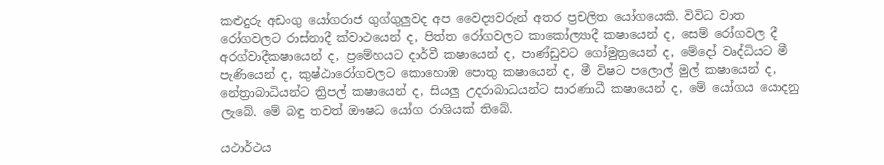කළුදුරු අඩංගු යෝගරාජ ගුග්ගුලුවද අප වෛද්‍යවරුන් අතර ප්‍රචලිත යෝගයෙකි. විවිධ වාත රෝගවලට රාස්නාදී ක්වාථයෙන් ද, පිත්ත රෝගවලට කාකෝල්‍යාදී කෂායෙන් ද, සෙම් රෝගවල දී අරග්වාදීකෂායෙන් ද, ප්‍රමේහයට දාර්වී කෂායෙන් ද, පාණ්ඩුවට ගෝමුත්‍රයෙන් ද, මේදෝ වෘද්ධියට මී පැණියෙන් ද, කුෂ්ඨාරෝගවලට කොහොඹ පොතු කෂායෙන් ද, මී විෂට පලොල් මුල් කෂායෙන් ද, නේත්‍රාබාධියන්ට ත්‍රිපල් කෂායෙන් ද, සියලු උදරාබාධයන්ට සාරණාධී කෂායෙන් ද, මේ යෝගය යොදනු ලැබේ. මේ බඳු තවත් ඖෂධ යෝග රාශියක් තිබේ.

යථාර්ථය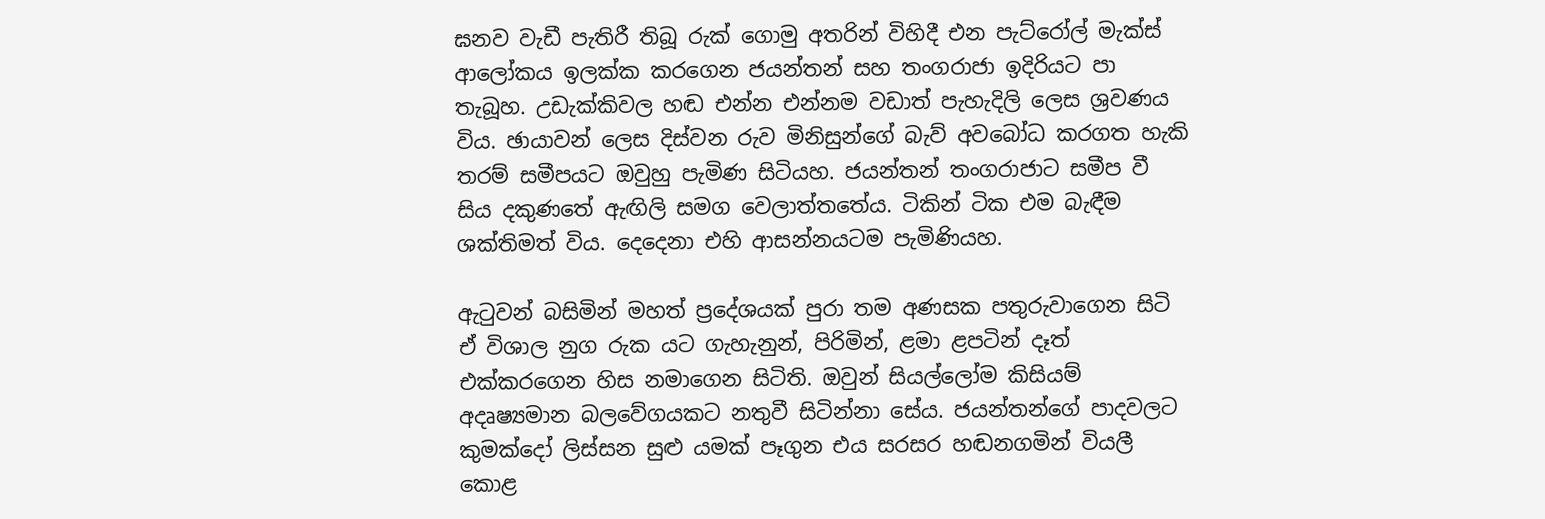ඝනව වැඩී පැතිරී තිබූ රුක් ගොමු අතරින් විහිදී එන පැට්රෝල් මැක්ස් ආලෝකය ඉලක්ක කරගෙන ජයන්තන් සහ තංගරාජා ඉදිරියට පා තැබූහ. උඩැක්කිවල හඬ එන්න එන්නම වඩාත් පැහැදිලි ලෙස ශ්‍රවණය විය. ඡායාවන් ලෙස දිස්වන රුව මිනිසුන්ගේ බැව් අවබෝධ කරගත හැකි තරම් සමීපයට ඔවුහු පැමිණ සිටියහ. ජයන්තන් තංගරාජාට සමීප වී සිය දකුණතේ ඇඟිලි සමග වෙලාත්තතේය. ටිකින් ටික එම බැඳීම ශක්තිමත් විය. දෙදෙනා එහි ආසන්නයටම පැමිණියහ.

ඇටුවන් බසිමින් මහත් ප්‍රදේශයක් පුරා තම අණසක පතුරුවාගෙන සිටි ඒ විශාල නුග රුක යට ගැහැනුන්, පිරිමින්, ළමා ළපටින් දෑත් එක්කරගෙන හිස නමාගෙන සිටිති. ඔවුන් සියල්ලෝම කිසියම් අදෘෂ්‍යමාන බලවේගයකට නතුවී සිටින්නා සේය. ජයන්තන්ගේ පාදවලට කුමක්දෝ ලිස්සන සුළු යමක් පෑගුන එය සරසර හඬනගමින් වියලී කොළ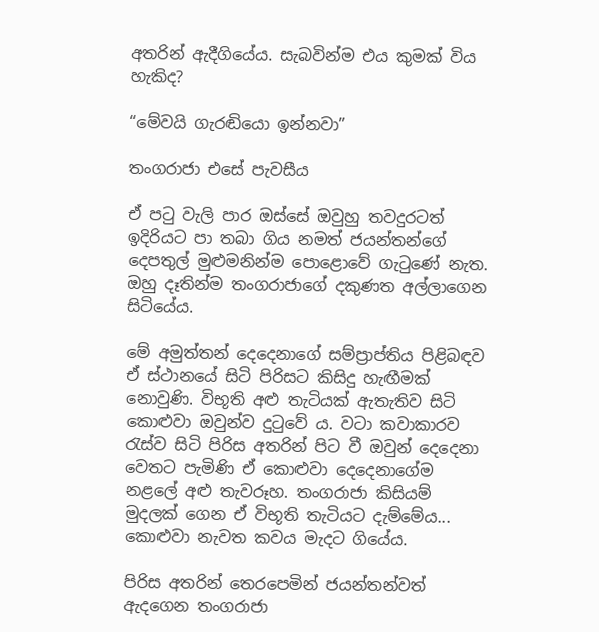අතරින් ඇදීගියේය. සැබවින්ම එය කුමක් විය හැකිද?

“මේවයි ගැරඬියො ඉන්නවා”

තංගරාජා එසේ පැවසීය

ඒ පටු වැලි පාර ඔස්සේ ඔවුහු තවදුරටත් ඉදිරියට පා තබා ගිය නමත් ජයන්තන්ගේ දෙපතුල් මුළුමනින්ම පොළොවේ ගැටුණේ නැත. ඔහු දෑතින්ම තංගරාජාගේ දකුණත අල්ලාගෙන සිටියේය.

මේ අමුත්තන් දෙදෙනාගේ සම්ප්‍රාප්තිය පිළිබඳව ඒ ස්ථානයේ සිටි පිරිසට කිසිදු හැඟීමක් නොවුණි. විභූති අළු තැටියක් ඇතැතිව සිටි කොළුවා ඔවුන්ව දුටුවේ ය. වටා කවාකාරව රැස්ව සිටි පිරිස අතරින් පිට වී ඔවුන් දෙදෙනා වෙතට පැමිණි ඒ කොළුවා දෙදෙනාගේම නළලේ අළු තැවරූහ. තංගරාජා කිසියම් මුදලක් ගෙන ඒ විභූති තැටියට දැම්මේය... කොළුවා නැවත කවය මැදට ගියේය.

පිරිස අතරින් තෙරපෙමින් ජයන්තන්වත් ඇදගෙන තංගරාජා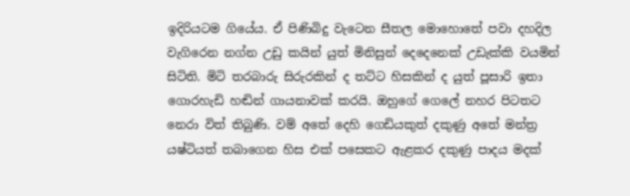ඉදිරියටම ගියේය. ඒ පිණිබිදු වැටෙන සීතල මොහොතේ පවා දහදිල වැගිරෙන නග්න උඩු කයින් යුත් මිනිසුන් දෙදෙනෙක් උඩැක්කි වයමින් සිටිති. මිටි තරබාරු සිරුරකින් ද තට්ට හිසකින් ද යුත් පූසාරි ඉතා ගොරහැඩි හඬින් ගායනාවක් කරයි. ඔහුගේ ගෙලේ නහර පිටතට නෙරා විත් තිබුණි. වම් අතේ දෙහි ගෙඩියකුත් දකුණු අතේ මන්ත්‍ර යෂ්ටියත් තබාගෙන හිස එක් පසෙකට ඇළකර දකුණු පාදය මදක්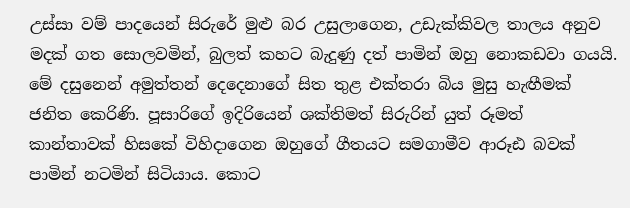උස්සා වම් පාදයෙන් සිරුරේ මුළු බර උසුලාගෙන, උඩැක්කිවල තාලය අනුව මදක් ගත සොලවමින්, බුලත් කහට බැදුණු දත් පාමින් ඔහු නොකඩවා ගයයි. මේ දසුනෙන් අමුත්තන් දෙදෙනාගේ සිත තුළ එක්තරා බිය මුසු හැඟීමක් ජනිත කෙ‍රිණි. පූසාරිගේ ඉදිරියෙන් ශක්තිමත් සිරුරින් යුත් රූමත් කාන්තාවක් හිසකේ විහිදාගෙන ඔහුගේ ගීතයට සමගාමීව ආරූඪ බවක් පාමින් නටමින් සිටියාය. කොට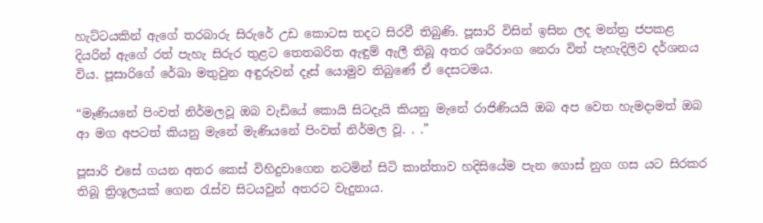හැට්ටයකින් ඇගේ තරබාරු සිරුරේ උඩ කොටස තදට සිරවී තිබුණි. පූසාරි විසින් ඉසින ලද මන්ත්‍ර ජපකළ දියරින් ඇගේ රත් පැහැ සිරුර තුළට තෙතබරිත ඇඳුම් ඇලී තිබූ අතර ශරීරාංග නෙරා විත් පැහැදිලිව දර්ශනය විය. පූසාරිගේ රේඛා මතුවුන අඳුරුවන් දෑස් යොමුව තිබුණේ ඒ දෙසටමය.

“මෑණියනේ පිංවත් නිර්මලවූ ඔබ වැඩියේ කොයි සිටදැයි කියනු මැනේ රාජිණියයි ඔබ අප වෙත හැමදාමත් ඔබ ආ මග අපටත් කියනු මැනේ මැණියනේ පිංවත් නිර්මල වූ. . .”

පූසාරි එසේ ගයන අතර කෙස් විහිදුවාගෙන නටමින් සිටි කාන්තාව හදිසියේම පැන ගොස් නුග ගස යට සිරකර තිබූ ත්‍රිශූලයක් ගෙන රැස්ව සිටයවුන් අතරට වැදුනාය.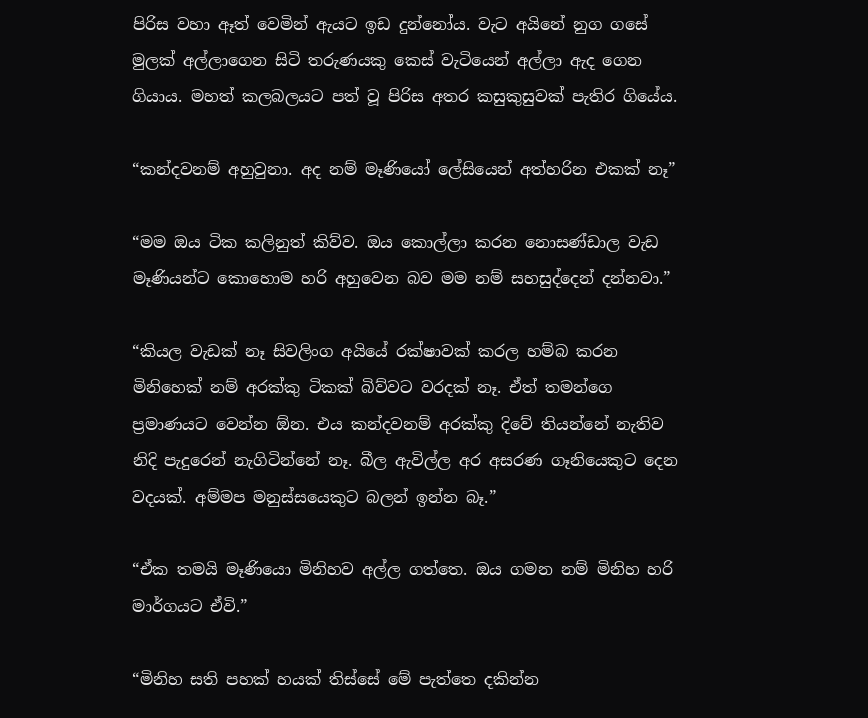පිරිස වහා ඈත් වෙමින් ඇයට ඉඩ දුන්නෝය. වැට අයිනේ නුග ගසේ මුලක් අල්ලාගෙන සිටි තරුණයකු කෙස් වැටියෙන් අල්ලා ඇද ගෙන ගියාය. මහත් කලබලයට පත් වූ පිරිස අතර කසුකුසුවක් පැතිර ගියේය.

“කන්දවනම් අහුවුනා. අද නම් මෑණියෝ ලේසියෙන් අත්හරින එකක් නෑ”

“මම ඔය ටික කලිනුත් කිව්ව. ඔය කොල්ලා කරන නොසණ්ඩාල වැඩ මෑණියන්ට කොහොම හරි අහුවෙන බව මම නම් සහසුද්දෙන් දන්නවා.”

“කියල වැඩක් නෑ සිවලිංග අයියේ රක්ෂාවක් කරල හම්බ කරන මිනිහෙක් නම් අරක්කු ටිකක් බිව්වට වරදක් නෑ. ඒත් තමන්ගෙ ප්‍රමාණයට වෙන්න ඕන. එය කන්දවනම් අරක්කු දිවේ තියන්නේ නැතිව නිදි පැදුරෙන් නැගිටින්නේ නෑ. බීල ඇවිල්ල අර අසරණ ගෑනියෙකුට දෙන වදයක්. අම්මප මනුස්සයෙකුට බලන් ඉන්න බෑ.”

“ඒක තමයි මෑණියො මිනිහව අල්ල ගත්තෙ. ඔය ගමන නම් මිනිහ හරි මාර්ගයට ඒවි.”

“මිනිහ සති පහක් හයක් තිස්සේ මේ පැත්තෙ දකින්න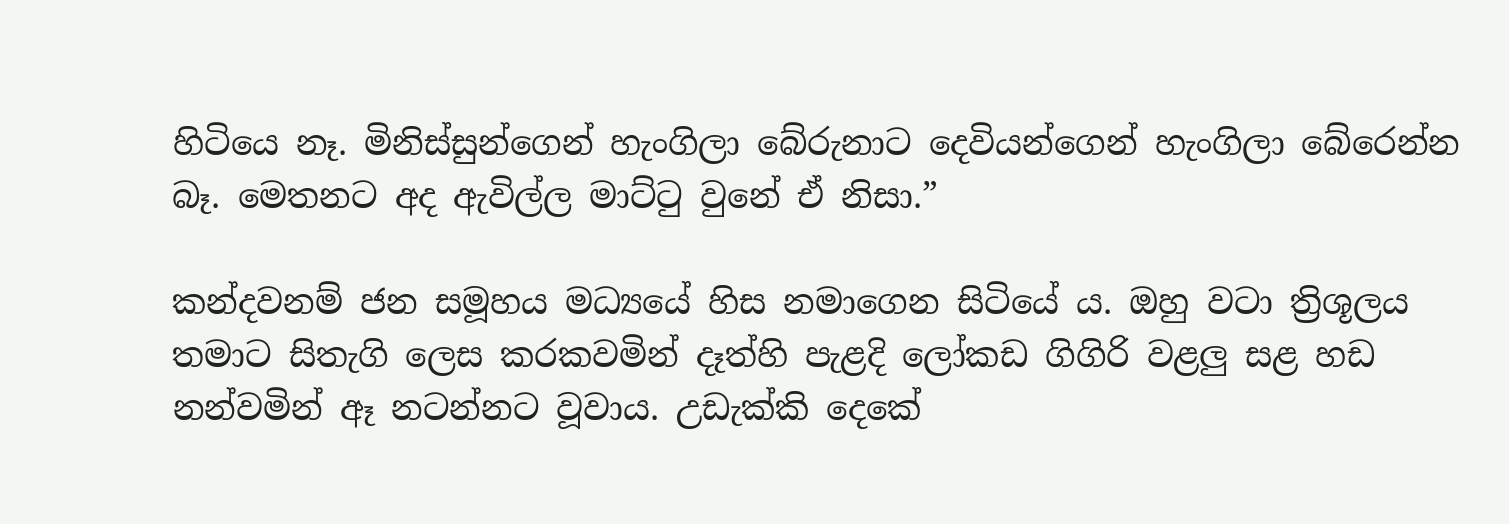හිටියෙ නෑ. මිනිස්සුන්ගෙන් හැංගිලා බේරුනාට දෙවියන්ගෙන් හැංගිලා බේරෙන්න බෑ. මෙතනට අද ඇවිල්ල මාට්ටු වුනේ ඒ නිසා.”

කන්දවනම් ජන සමූහය මධ්‍යයේ හිස නමාගෙන සිටියේ ය. ඔහු වටා ත්‍රිශූලය තමාට සිතැගි ලෙස කරකවමින් දෑත්හි පැළදි ලෝකඩ ගිගිරි වළලු සළ හඩ නන්වමින් ඈ නටන්නට වූවාය. උඩැක්කි දෙකේ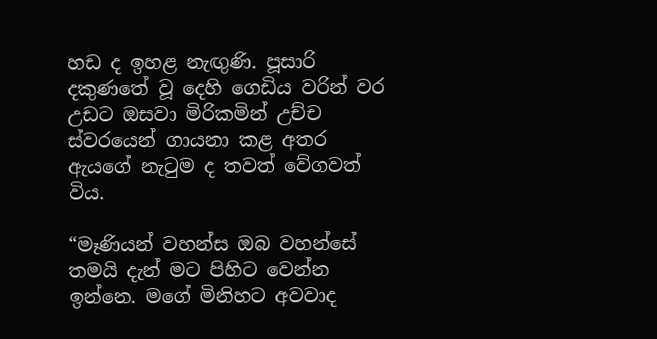හඩ ද ඉහළ නැඟුණි. පූසාරි දකුණතේ වූ දෙහි ගෙඩිය වරින් වර උඩට ඔසවා මිරිකමින් උච්ච ස්වරයෙන් ගායනා කළ අතර ඇයගේ නැටුම ද තවත් වේගවත් විය.

“මෑණියන් වහන්ස ඔබ වහන්සේ තමයි දැන් මට පිහිට වෙන්න ඉන්නෙ. මගේ මිනිහට අවවාද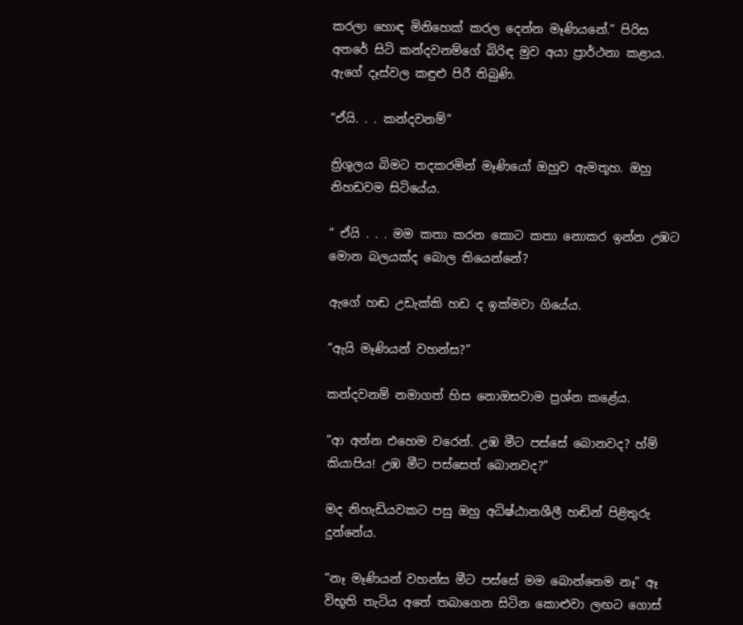කරලා හොඳ මිනිහෙක් කරල දෙන්න මෑණියනේ.” පිරිස අතරේ සිටි කන්දවනම්ගේ බිරිඳ මුව අයා ප්‍රාර්ථනා කළාය. ඇගේ දෑස්වල කඳුළු පිරී තිබුණි.

“ඒයි. . . කන්දවනම්”

ත්‍රිශූලය බිමට තදකරමින් මෑණියෝ ඔහුව ඇමතූහ. ඔහු නිහඩවම සිටියේය.

“ ඒයි . . . මම කතා කරන කොට කතා නොකර ඉන්න උඹට මොන බලයක්ද බොල තියෙන්නේ?

ඇගේ හඬ උඩැක්කි හඩ ද ඉක්මවා ගියේය.

“ඇයි මෑණියන් වහන්ස?”

කන්දවනම් නමාගත් හිස නොඔසවාම ප්‍රශ්න කළේය.

“ආ අන්න එහෙම වරෙන්. උඹ මීට පස්සේ ‍බොනවද? හ්ම් කියාපිය! උඹ මීට පස්සෙත් බොනවද?”

මද නිහැඩියවකට පසු ඔහු අධිෂ්ඨානශීලී හඬින් පිළිතුරු දුන්නේය.

“නෑ මෑණියන් වහන්ස මීට පස්සේ මම බොන්නෙම නෑ” ඈ විභූති තැටිය අතේ තබාගෙන සිටින කොළුවා ලඟට ගොස්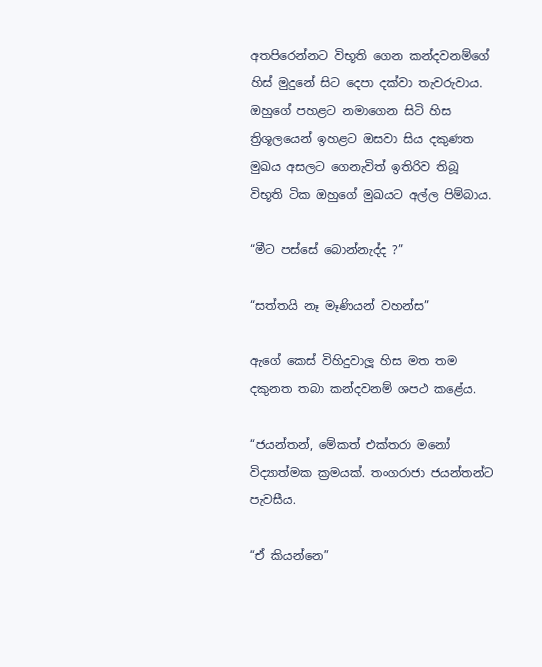අතපිරෙන්නට විභූති ගෙන කන්දවනම්ගේ හිස් මුදුනේ සිට දෙපා දක්වා තැවරුවාය. ඔහුගේ පහළට නමාගෙන සිටි හිස ත්‍රිශූලයෙන් ඉහළට ඔසවා සිය දකුණත මුඛය අසලට ගෙනැවිත් ඉතිරිව තිබූ විභූති ටික ඔහුගේ මුඛයට අල්ල පිම්බාය.

“මීට පස්සේ බොන්නැද්ද ?”

“සත්තයි නෑ මෑණියන් වහන්ස”

ඇගේ කෙස් විහිදුවාලූ හිස මත තම දකුනත තබා කන්දවනම් ශපථ කළේය.

“ජයන්තන්, මේකත් එක්තරා මනෝ විද්‍යාත්මක ක්‍රමයක්. තංගරාජා ජයන්තන්ට පැවසීය.

“ඒ කියන්නෙ”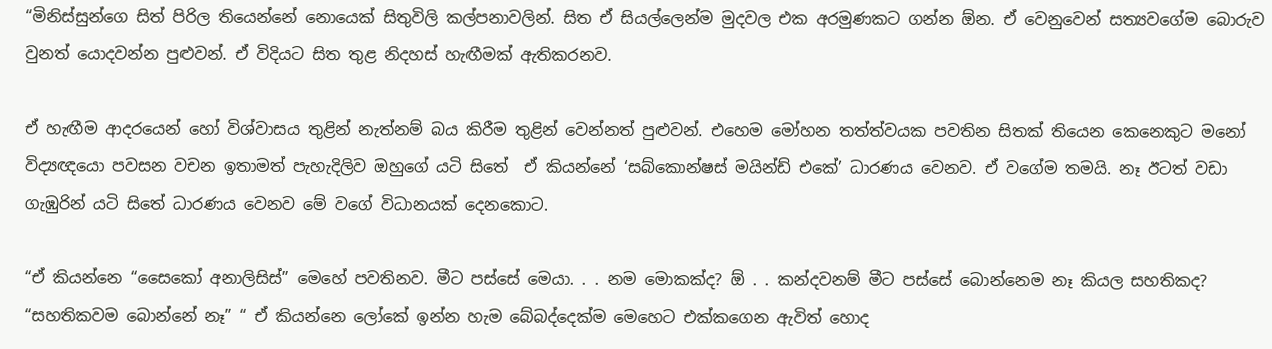“මිනිස්සුන්ගෙ සිත් පිරිල තියෙන්නේ නොයෙක් සිතුවිලි කල්පනාවලින්. සිත ඒ සියල්ලෙන්ම මුදවල එක අරමුණකට ගන්න ඕන. ඒ වෙනුවෙන් සත්‍යවගේම බොරුව වුනත් යොදවන්න පුළුවන්. ඒ විදියට සිත තුළ නිදහස් හැඟීමක් ඇතිකරනව.

ඒ හැඟීම ආදරයෙන් හෝ විශ්වාසය තුළින් නැත්නම් බය කිරීම තුළින් වෙන්නත් පුළුවන්. එහෙම මෝහන තත්ත්වයක පවතින සිතක් තියෙන කෙනෙකුට මනෝ විද්‍යඥයො පවසන වචන ඉතාමත් පැහැදිලිව ඔහුගේ යටි සිතේ  ඒ කියන්නේ ‘සබ්කොන්ෂස් මයින්ඩ් එකේ’ ධාරණය වෙනව. ඒ වගේම තමයි. නෑ ඊටත් වඩා ගැඹුරින් යටි සිතේ ධාරණය වෙනව මේ වගේ විධානයක් දෙනකොට.

“ඒ කියන්නෙ “සෛකෝ අනාලිසිස්” මෙහේ පවතිනව. මීට පස්සේ මෙයා. . . නම මොකක්ද? ඕ . . කන්දවනම් මීට පස්සේ බොන්නෙම නෑ කියල සහතිකද? “සහතිකවම බොන්නේ නෑ” “ ඒ කියන්නෙ ලෝකේ ඉන්න හැම බේබද්දෙක්ම මෙහෙට එක්කගෙන ඇවිත් හොද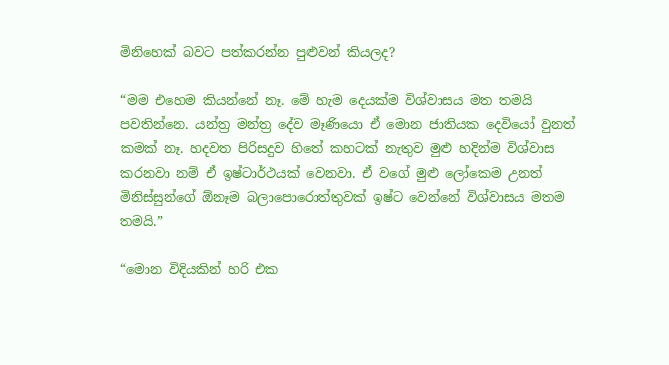මිනිහෙක් බවට පත්කරන්න පුළුවන් කියලද?

“මම එහෙම කියන්නේ නෑ. මේ හැම දෙයක්ම විශ්වාසය මත තමයි පවතින්නෙ. යන්ත්‍ර මන්ත්‍ර දේව මෑණියො ඒ මොන ජාතියක දෙවියෝ වුනත් කමක් නෑ. හදවත පිරිසදුව හිතේ කහටක් නැතුව මුළු හදින්ම විශ්වාස කරනවා නම් ඒ ඉෂ්ටාර්ථයක් වෙනවා. ඒ වගේ මුළු ලෝකෙම උනත් මිනිස්සුන්ගේ ඕනෑම බලාපොරොත්තුවක් ඉෂ්ට වෙන්නේ විශ්වාසය මතම තමයි.”

“මොන විදියකින් හරි එක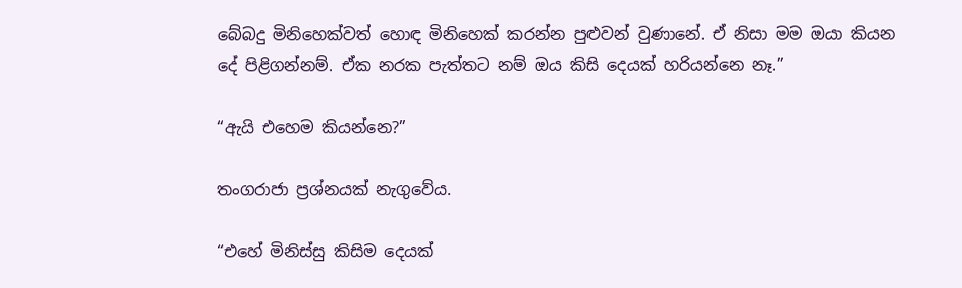බේබදු මිනිහෙක්වත් හොඳ මිනිහෙක් කරන්න පුළුවන් වුණානේ. ඒ නිසා මම ඔයා කියන දේ පිළිගන්නම්. ඒක නරක පැත්තට නම් ඔය කිසි දෙයක් හරියන්නෙ නෑ.”

“ඇයි එහෙම කියන්නෙ?”

තංගරාජා ප්‍රශ්නයක් නැගුවේය.

“එහේ මිනිස්සු කිසිම දෙයක්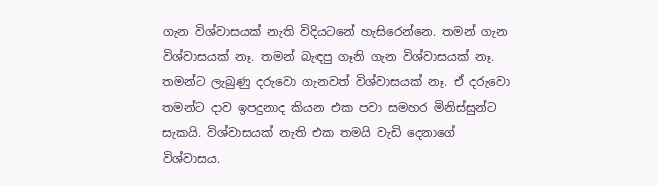ගැන විශ්වාසයක් නැති විදියටනේ හැසිරෙන්නෙ. තමන් ගැන විශ්වාසයක් නෑ. තමන් බැඳපු ගෑනි ගැන විශ්වාසයක් නෑ. තමන්ට ලැබුණු දරුවො ගැනවත් විශ්වාසයක් නෑ. ඒ දරුවො තමන්ට දාව ඉපදුනාද කියන එක පවා සමහර මිනිස්සුන්ට සැකයි. විශ්වාසයක් නැති එක තමයි වැඩි දෙනාගේ විශ්වාසය.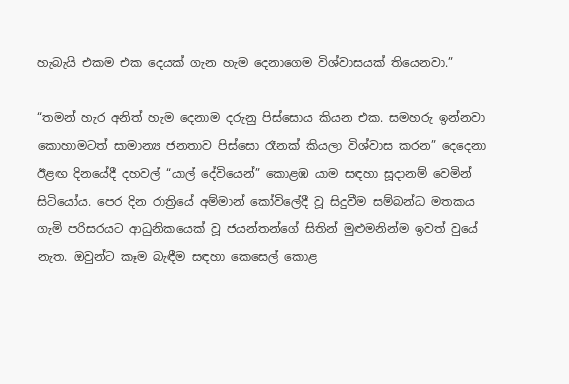හැබැයි එකම එක දෙයක් ගැන හැම දෙනාගෙම විශ්වාසයක් තියෙනවා.”

“තමන් හැර අනිත් හැම දෙනාම දරුනු පිස්සොය කියන එක. සමහරු ඉන්නවා කොහාමටත් සාමාන්‍ය ජනතාව පිස්සො රෑනක් කියලා විශ්වාස කරන” දෙදෙනා ඊළඟ දිනයේදී දහවල් “යාල් දේවියෙන්” කොළඹ යාම සඳහා සූදානම් වෙමින් සිටියෝය. පෙර දින රාත්‍රියේ අම්මාන් කෝවිලේදී වූ සිදුවීම සම්බන්ධ මතකය ගැමි පරිසරයට ආධුනිකයෙක් වූ ජයන්තන්ගේ සිතින් මුළුමනින්ම ඉවත් වුයේ නැත. ඔවුන්ට කෑම බැඳීම සඳහා කෙසෙල් කොළ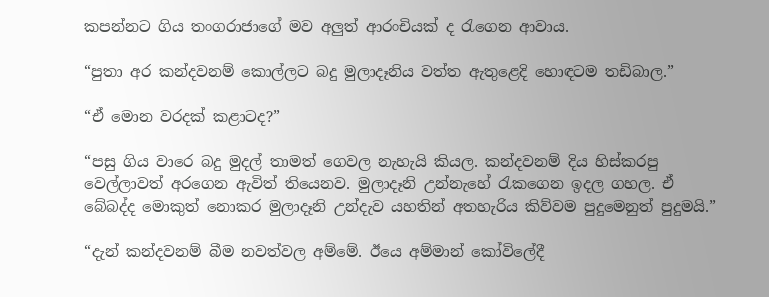කපන්නට ගිය තංගරාජාගේ මව අලුත් ආරංචියක් ද රැගෙන ආවාය.

“පුතා අර කන්දවනම් කොල්ලට බදු මුලාදෑනිය වත්ත ඇතුළෙදි හොඳටම තඩිබාල.”

“ඒ මොන වරදක් කළාටද?”

“පසු ගිය වාරෙ බදු මුදල් තාමත් ගෙවල නැහැයි කියල. කන්දවනම් දිය හිස්කරපු වෙල්ලාවත් අරගෙන ඇවිත් තියෙනව. මුලාදෑනි උන්නැහේ රැකගෙන ඉදල ගහල. ඒ බේබද්ද මොකුත් නොකර මුලාදෑනි උන්දැව යහතින් අතහැරිය කිව්වම පුදුමෙනුත් පුදුමයි.”

“දැන් කන්දවනම් බීම නවත්වල අම්මේ. ඊයෙ අම්මාන් කෝවිලේදී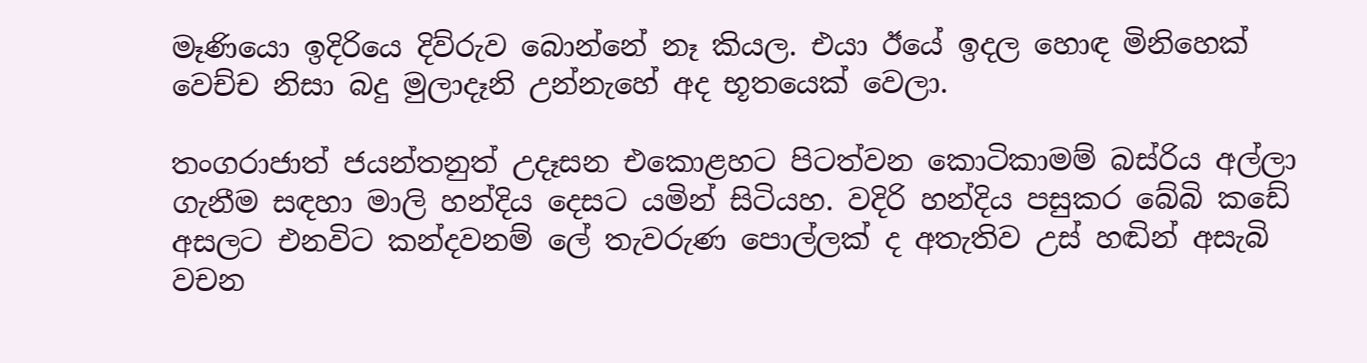මෑණියො ඉදිරියෙ දිව්රුව බොන්නේ නෑ කියල. එයා ඊයේ ඉදල හොඳ මිනිහෙක් වෙච්ච නිසා බදු මුලාදෑනි උන්නැහේ අද භූතයෙක් වෙලා.

තංගරාජාත් ජයන්තනුත් උදෑසන එකොළහට පිටත්වන කොටිකාමම් බස්රිය අල්ලා ගැනීම සඳහා මාලි හන්දිය දෙසට යමින් සිටියහ. වදිරි හන්දිය පසුකර බේබි කඩේ අසලට එනවිට කන්දවනම් ලේ තැවරුණ පොල්ලක් ද අතැතිව උස් හඬින් අසැබි වචන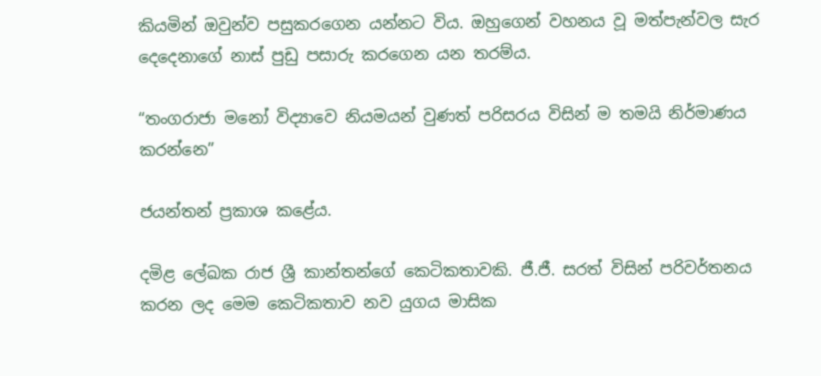කියමින් ඔවුන්ව පසුකරගෙන යන්නට විය. ඔහුගෙන් වහනය වූ මත්පැන්වල සැර දෙදෙනාගේ නාස් පුඩු පසාරු කරගෙන යන තරම්ය.

“තංගරාජා මනෝ විද්‍යාවෙ නියමයන් වුණත් පරිසරය විසින් ම තමයි නිර්මාණය කරන්නෙ”

ජයන්තන් ප්‍රකාශ කළේය.

දමිළ ලේඛක රාජ ශ්‍රී කාන්තන්ගේ කෙටිකතාවකි. ජී.ජී. සරත් විසින් පරිවර්තනය කරන ලද මෙම කෙටිකතාව නව යුගය මාසික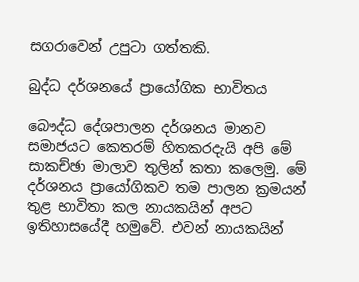සගරාවෙන් උපුටා ගත්තකි.

බුද්ධ දර්ශනයේ ප්‍රායෝගික භාවිතය

බෞද්ධ දේශපාලන දර්ශනය මානව සමාජයට කෙතරම් හිතකරදැයි අපි මේ සාකච්ඡා මාලාව තුලින් කතා කලෙමු. මේ දර්ශනය ප්‍රායෝගිකව තම පාලන ක්‍රමයන් තුළ භාවිතා කල නායකයින් අපට ඉතිහාසයේදී හමුවේ. එවන් නායකයින්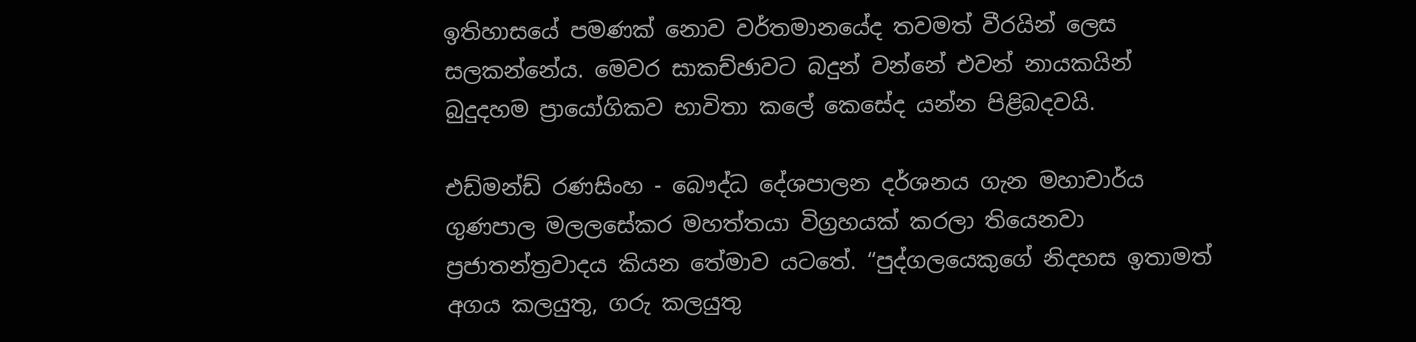ඉතිහාසයේ පමණක් නොව වර්තමානයේද තවමත් වීරයින් ලෙස සලකන්නේය. මෙවර සාකච්ඡාවට බදුන් වන්නේ එවන් නායකයින් බුදුදහම ප්‍රායෝගිකව භාවිතා කලේ කෙසේද යන්න පිළිබදවයි.

එඩ්මන්ඩ් රණසිංහ - බෞද්ධ දේශපාලන දර්ශනය ගැන මහාචාර්ය ගුණපාල මලලසේකර මහත්තයා විග්‍රහයක් කරලා තියෙනවා ප්‍රජාතන්ත්‍රවාදය කියන තේමාව යටතේ. “පුද්ගලයෙකුගේ නිදහස ඉතාමත් අගය කලයුතු, ගරු කලයුතු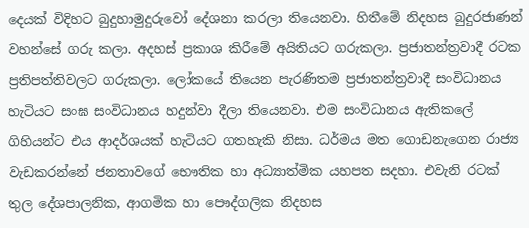දෙයක් විදිහට බුදුහාමුදුරුවෝ දේශනා කරලා තියෙනවා. හිතීමේ නිදහස බුදුරජාණන් වහන්සේ ගරු කලා. අදහස් ප්‍රකාශ කිරීමේ අයිතියට ගරුකලා. ප්‍රජාතන්ත්‍රවාදී රටක ප්‍රතිපත්තිවලට ගරුකලා. ලෝකයේ තියෙන පැරණිතම ප්‍රජාතන්ත්‍රවාදී සංවිධානය හැටියට සංඝ සංවිධානය හදුන්වා දීලා තියෙනවා. එම සංවිධානය ඇතිකලේ ගිහියන්ට එය ආදර්ශයක් හැටියට ගතහැකි නිසා. ධර්මය මත ගොඩනැගෙන රාජ්‍ය වැඩකරන්නේ ජනතාවගේ භෞතික හා අධ්‍යාත්මික යහපත සදහා. එවැනි රටක් තුල දේශපාලනික, ආගමික හා පෞද්ගලික නිදහස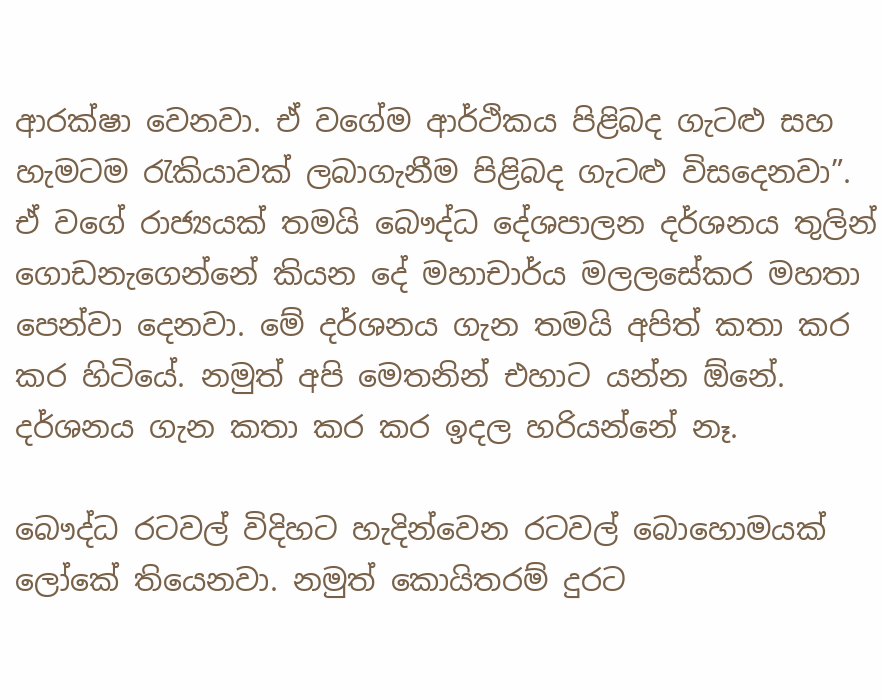ආරක්ෂා වෙනවා. ඒ වගේම ආර්ථිකය පිළිබද ගැටළු සහ හැමටම රැකියාවක් ලබාගැනීම පිළිබද ගැටළු විසදෙනවා”. ඒ වගේ රාජ්‍යයක් තමයි බෞද්ධ දේශපාලන දර්ශනය තුලින් ගොඩනැගෙන්නේ කියන දේ මහාචාර්ය මලලසේකර මහතා‍ පෙන්වා දෙනවා. මේ දර්ශනය ගැන තමයි අපිත් කතා කර කර හිටියේ. නමුත් අපි මෙතනින් එහාට යන්න ඕනේ. දර්ශනය ගැන කතා කර කර ඉදල හරියන්නේ නෑ.

බෞද්ධ රටවල් විදිහට හැදින්වෙන රටවල් බොහොමයක් ලෝකේ තියෙනවා. නමුත් කොයිතරම් දුරට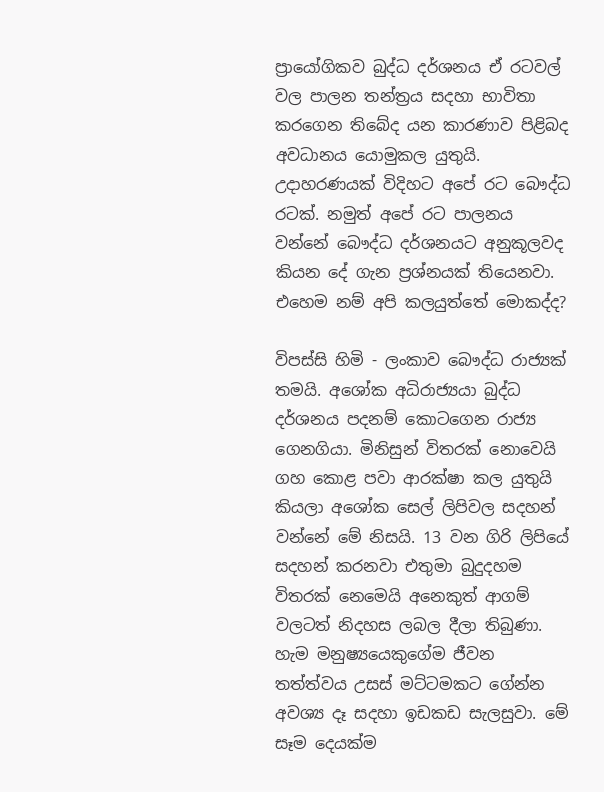ප්‍රායෝගිකව බුද්ධ දර්ශනය ඒ රටවල් වල පාලන තන්ත්‍රය සදහා භාවිතා කරගෙන තිබේද යන කාරණාව පිළිබද අවධානය යොමුකල යුතුයි. උදාහරණයක් විදිහට අපේ රට බෞද්ධ රටක්. නමුත් අපේ රට පාලනය වන්නේ බෞද්ධ දර්ශනයට අනුකූලවද කියන දේ ගැන ප්‍රශ්නයක් තියෙනවා. එහෙම නම් අපි කලයුත්තේ මොකද්ද?

විපස්සි හිමි - ලංකාව බෞද්ධ රාජ්‍යක් තමයි. අශෝක අධිරාජ්‍යයා බුද්ධ දර්ශනය පදනම් කොටගෙන රාජ්‍ය ගෙනගියා. මිනිසුන් විතරක් නොවෙයි ගහ කොළ පවා ආරක්ෂා කල යුතුයි කියලා අශෝක සෙල් ලිපිවල සදහන් වන්නේ මේ නිසයි. 13 වන ගිරි ලිපියේ සදහන් කරනවා එතුමා බුදුදහම විතරක් නෙමෙයි අනෙකුත් ආගම් වලටත් නිදහස ලබල දීලා තිබුණා. හැම මනුෂ්‍යයෙකුගේම ජීවන තත්ත්වය උසස් මට්ටමකට ගේන්න අවශ්‍ය දෑ සදහා ඉඩකඩ සැලසුවා. මේ සෑම දෙයක්ම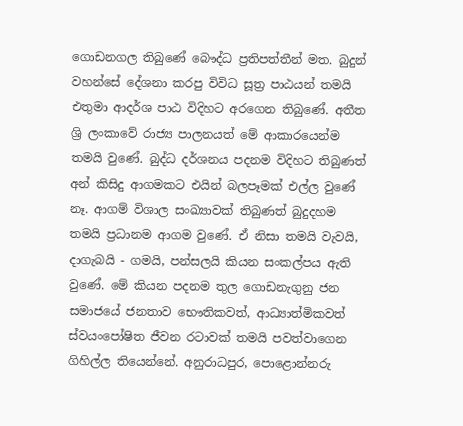ගොඩනගල තිබුණේ බෞද්ධ ප්‍රතිපත්තීන් මත. බුදුන් වහන්සේ දේශනා කරපු විවිධ සූත්‍ර පාඨයන් තමයි එතුමා ආදර්ශ පාඨ විදිහට අරගෙන තිබුණේ. අතීත ශ්‍රි ලංකාවේ රාජ්‍ය පාලනයත් මේ ආකාරයෙන්ම තමයි වුණේ. බුද්ධ දර්ශනය පදනම විදිහට තිබුණත් අන් කිසිදු ආගමකට එයින් බලපෑමක් එල්ල වුණේ නෑ. ආගම් විශාල සංඛ්‍යාවක් තිබුණත් බුදුදහම තමයි ප්‍රධානම ආගම වුණේ. ඒ නිසා තමයි වැවයි, දාගැබයි - ගමයි, පන්සලයි කියන සංකල්පය ඇති වුණේ. මේ කියන පදනම තුල ගොඩනැගුනු ජන සමාජයේ ජනතාව භෞතිකවත්, ආධ්‍යාත්මිකවත් ස්වයංපෝෂිත ජීවන රටාවක් තමයි පවත්වාගෙන ගිහිල්ල තියෙන්නේ. අනුරාධපුර, පොළොන්නරු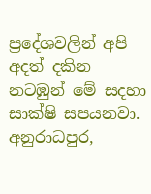ප්‍රදේශවලින් අපි අදත් දකින නටඹුන් මේ සදහා සාක්ෂි සපයනවා. අනුරාධපුර,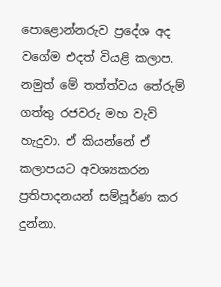පොළොන්නරුව ප්‍රදේශ අද වගේම එදත් වියළි කලාප. නමුත් මේ තත්ත්වය තේරුම් ගත්තු රජවරු මහ වැව් හැදුවා. ඒ කියන්නේ ඒ කලාපයට අවශ්‍යකරන ප්‍රතිපාදනයන් සම්පූර්ණ කර දුන්නා.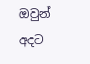ඔවුන් අදට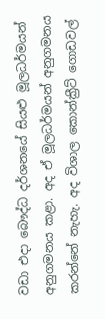වඩා එදා බෞද්ධ දර්ශනයේ සියළු මූලධර්මයන් අනුගමනය කළා. අද ඒ මූලධර්මයන් අනුගමනය කරන්නේ නැහැ. අද විශාල කොන්ක්‍රීට් ගොඩවල්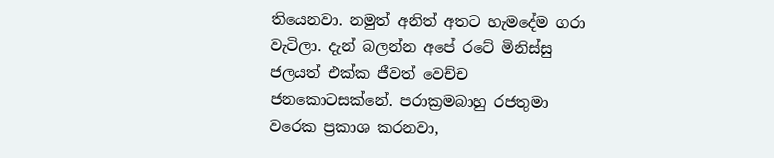තියෙනවා. නමුත් අනිත් අතට හැමදේම ගරා වැටිලා. දැන් බලන්න අපේ රටේ මිනිස්සු ජලයත් එක්ක ජීවත් වෙච්ච ජනකොටසක්නේ. පරාක්‍රමබාහු රජතුමා වරෙක ප්‍රකාශ කරනවා,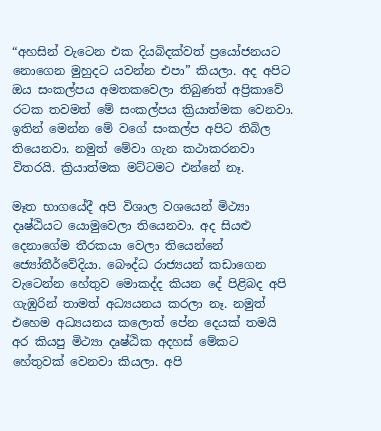“අහසින් වැටෙන එක දියබිදක්වත් ප්‍රයෝජනයට නොගෙන මුහුදට යවන්න එපා” කියලා. අද අපිට ඔය සංකල්පය අමතකවෙලා තිබුණත් අප්‍රිකාවේ රටක තවමත් මේ සංකල්පය ක්‍රියාත්මක වෙනවා. ඉතින් මෙන්න මේ වගේ සංකල්ප අපිට තිබිල තියෙනවා. නමුත් මේවා ගැන කථාකරනවා විතරයි. ක්‍රියාත්මක මට්ටමට එන්නේ නෑ.

මෑත භාගයේදී අපි විශාල වශයෙන් මිථ්‍යා දෘෂ්ඨියට යොමුවෙලා තියෙනවා. අද සියළු දෙනාගේම තීරකයා වෙලා තියෙන්නේ ජ්‍යෝතීර්වේදියා. බෞද්ධ රාජ්‍යයන් කඩාගෙන වැටෙන්න හේතුව මොකද්ද කියන දේ පිළිබද අපි ගැඹුරින් තාමත් අධ්‍යයනය කරලා නෑ. නමුත් එහෙම අධ්‍යයනය කලොත් පේන දෙයක් තමයි අර කියපු මිථ්‍යා දෘෂ්ඨික අදහස් මේකට හේතුවක් වෙනවා කියලා. අපි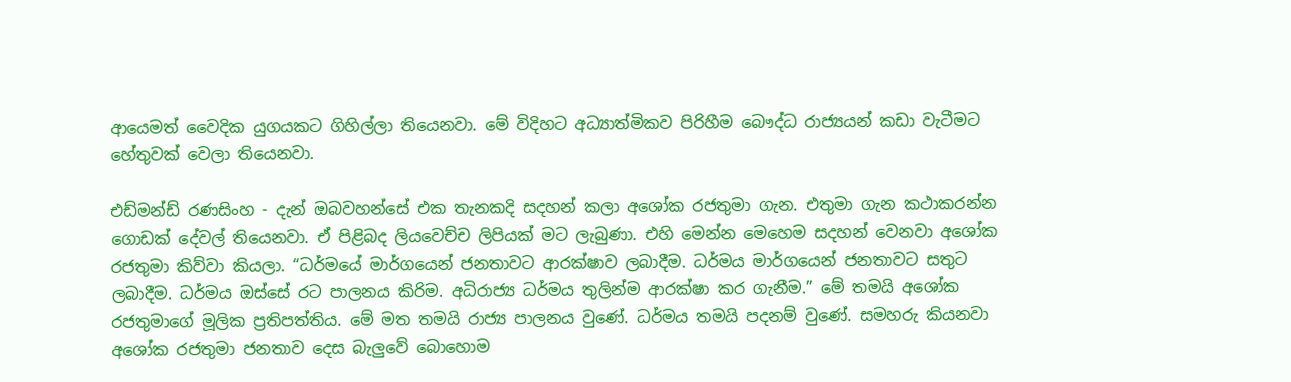ආයෙමත් වෛදික යුගයකට ගිහිල්ලා තියෙනවා. මේ විදිහට අධ්‍යාත්මිකව පිරිහීම බෞද්ධ රාජ්‍යයන් කඩා වැටීමට හේතුවක් වෙලා තියෙනවා.

එඩ්මන්ඩ් රණසිංහ - දැන් ඔබවහන්සේ එක තැනකදි සදහන් කලා අශෝක රජතුමා ගැන. එතුමා ගැන කථාකරන්න ගොඩක් දේවල් තියෙනවා. ඒ පිළිබද ලියවෙච්ච ලිපියක් මට ලැබුණා. එහි මෙන්න මෙහෙම සදහන් වෙනවා අශෝක රජතුමා කිව්වා කියලා. “ධර්මයේ මාර්ගයෙන් ජනතාවට ආරක්ෂාව ලබාදීම. ධර්මය මාර්ගයෙන් ජනතාවට සතුට ලබාදීම. ධර්මය ඔස්සේ රට පාලනය කිරිම. අධිරාජ්‍ය ධර්මය තුලින්ම ආරක්ෂා කර ගැනීම.” මේ තමයි අශෝක රජතුමාගේ මූලික ප්‍රතිපත්තිය. මේ මත තමයි රාජ්‍ය පාලනය වුණේ. ධර්මය තමයි පදනම් වුණේ. සමහරු කියනවා අශෝක රජතුමා ජනතාව දෙස බැලුවේ බොහොම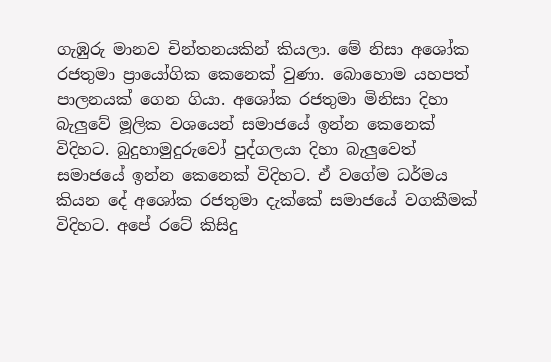ගැඹුරු මානව චින්තනයකින් කියලා. මේ නිසා අශෝක රජතුමා ප්‍රායෝගික කෙනෙක් වුණා. බොහොම යහපත් පාලනයක් ගෙන ගියා. අශෝක රජතුමා මිනිසා දිහා බැලුවේ මූලික වශයෙන් සමාජයේ ඉන්න කෙනෙක් විදිහට. බුදුහාමුදුරුවෝ පුද්ගලයා දිහා බැලුවෙත් සමාජයේ ඉන්න කෙනෙක් විදිහට. ඒ වගේම ධර්මය කියන දේ අශෝක රජතුමා දැක්කේ සමාජයේ වගකීමක් විදිහට. අපේ රටේ කිසිදු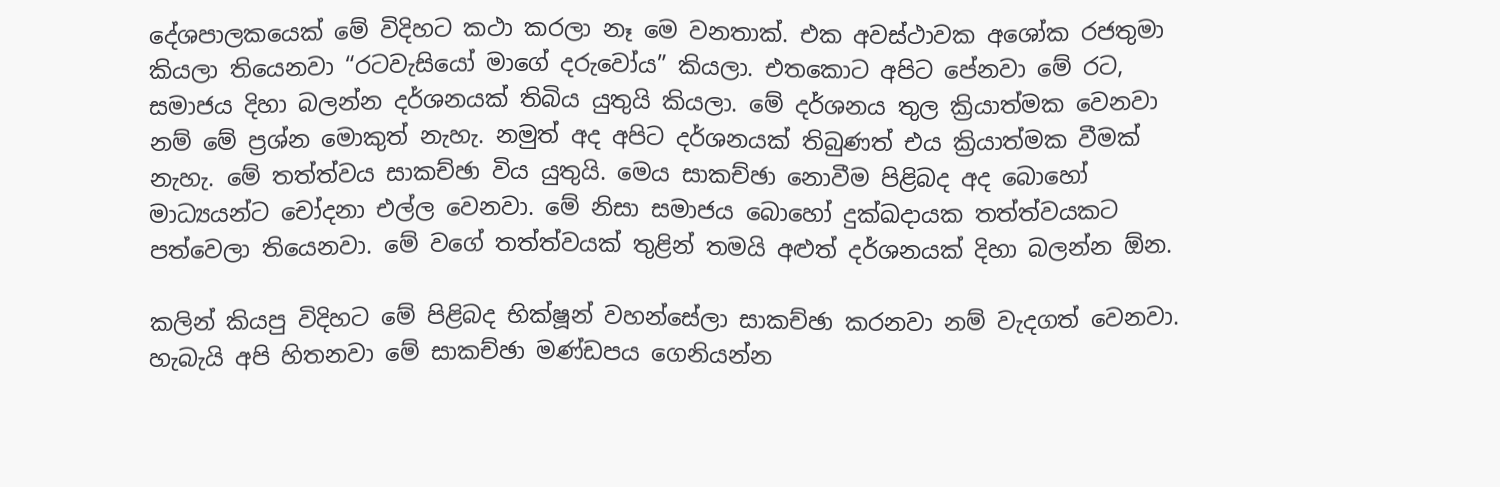දේශපාලකයෙක් මේ විදිහට කථා කරලා නෑ මෙ වනතාක්. එක අවස්ථාවක අශෝක රජතුමා කියලා තියෙනවා “රටවැසියෝ මාගේ දරුවෝය” කියලා. එතකොට අපිට පේනවා මේ රට, සමාජය දිහා බලන්න දර්ශනයක් තිබිය යුතුයි කියලා. මේ දර්ශනය තුල ක්‍රියාත්මක වෙනවා නම් මේ ප්‍රශ්න මොකුත් නැහැ. නමුත් අද අපිට දර්ශනයක් තිබුණත් එය ක්‍රියාත්මක වීමක් නැහැ. මේ තත්ත්වය සාකච්ඡා විය යුතුයි. මෙය සාකච්ඡා නොවීම පිළිබද අද බොහෝ මාධ්‍යයන්ට චෝදනා එල්ල වෙනවා. මේ නිසා සමාජය බොහෝ දුක්ඛදායක තත්ත්වයකට පත්වෙලා තියෙනවා. මේ වගේ තත්ත්වයක් තුළින් තමයි අළුත් දර්ශනයක් දිහා බලන්න ඕන.

කලින් කියපු විදිහට මේ පිළිබද භික්ෂූන් වහන්සේලා සාකච්ඡා කරනවා නම් වැදගත් වෙනවා. හැබැයි අපි හිතනවා මේ සාකච්ඡා මණ්ඩපය ගෙනියන්න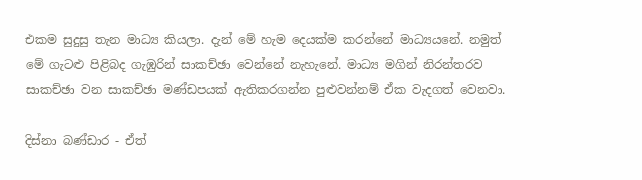එකම සුදුසු තැන මාධ්‍ය කියලා. දැන් මේ හැම දෙයක්ම කරන්නේ මාධ්‍යයනේ. නමුත් මේ ගැටළු පිළිබද ගැඹුරින් සාකච්ඡා වෙන්නේ නැහැනේ. මාධ්‍ය මගින් නිරන්තරව සාකච්ඡා වන සාකච්ඡා මණ්ඩපයක් ඇතිකරගන්න පුළුවන්නම් ඒක වැදගත් වෙනවා.

දිස්නා බණ්ඩාර - ඒත්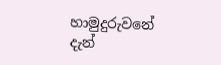හාමුදුරුවනේ දැන්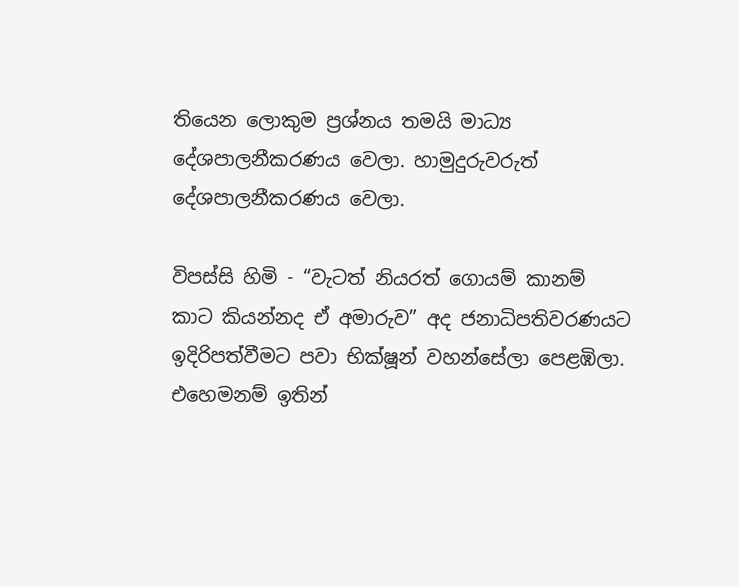තියෙන ලොකුම ප්‍රශ්නය තමයි මාධ්‍ය දේශපාලනීකරණය වෙලා. හාමුදුරුවරුත් දේශපාලනීකරණය වෙලා.

විපස්සි හිමි - “වැටත් නියරත් ගොයම් කානම් කාට කියන්නද ඒ අමාරුව” අද ජනාධිපතිවරණයට ඉදිරිපත්වීමට පවා භික්ෂූන් වහන්සේලා පෙළඹිලා. එහෙමනම් ඉතින්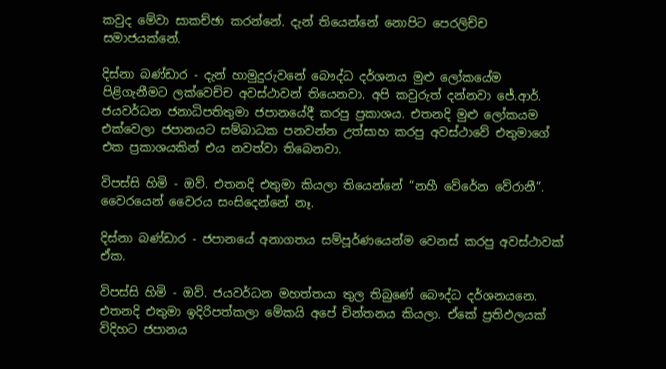කවුද මේවා සාකච්ඡා කරන්නේ. දැන් තියෙන්නේ නොපිට පෙරලිච්ච සමාජයක්නේ.

දිස්නා බණ්ඩාර - දැන් හාමුදුරුවනේ බෞද්ධ දර්ශනය මුළු ලෝකයේම පිළිගැනීමට ලක්වෙච්ච අවස්ථාවන් තියෙනවා. අපි කවුරුත් දන්නවා ජේ.ආර්. ජයවර්ධන ජනාධිපතිතුමා ජපානයේදී කරපු ප්‍රකාශය. එතනදි මුළු ලෝකයම එක්වෙලා ජපානයට සම්බාධක පනවන්න උත්සාහ කරපු අවස්ථාවේ එතුමාගේ එක ප්‍රකාශයකින් එය නවත්වා තිබෙනවා.

විපස්සි හිමි - ඔව්. එතනදි එතුමා කියලා තියෙන්නේ “නහී වේරේන වේරානී”. වෛරයෙන් වෛරය සංසිදෙන්නේ නෑ.

දිස්නා බණ්ඩාර - ජපානයේ අනාගතය ‍සම්පූර්ණයෙන්ම වෙනස් කරපු අවස්ථාවක් ඒක.

විපස්සි හිමි - ඔව්. ජයවර්ධන මහත්තයා තුල තිබුණේ බෞද්ධ දර්ශනයනෙ. එතනදි එතුමා ඉදිරිපත්කලා මේකයි අපේ චින්තනය කියලා. ඒකේ ප්‍රතිඵලයක් විදිහට ජපානය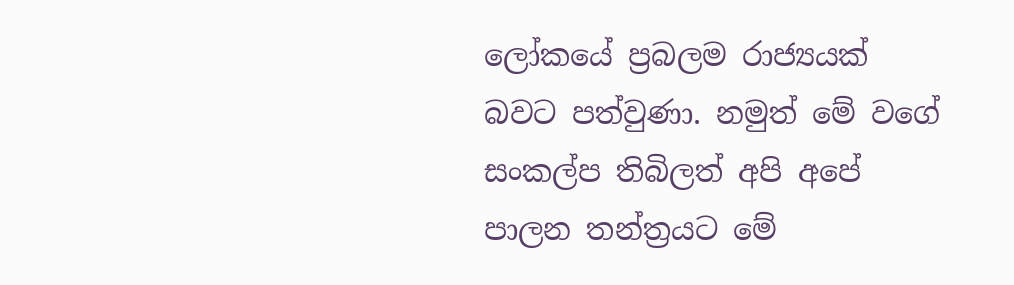ලෝකයේ ප්‍රබලම රාජ්‍යයක් බවට පත්වුණා. නමුත් මේ වගේ සංකල්ප තිබිලත් අපි අපේ පාලන තන්ත්‍රයට මේ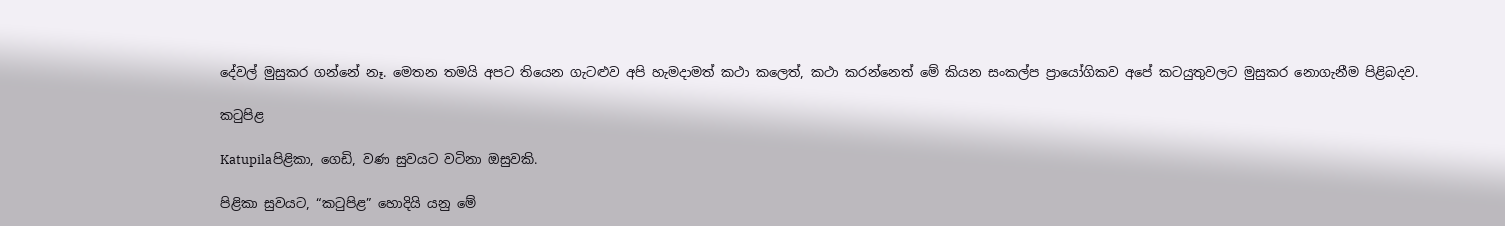දේවල් මුසුකර ගන්නේ නෑ. මෙතන තමයි අපට තියෙන ගැටළුව අපි හැමදාමත් කථා කලෙත්, කථා කරන්නෙත් මේ කියන සංකල්ප ප්‍රායෝගිකව අපේ කටයුතුවලට මුසුකර නොගැනීම පිළිබදව.

කටුපිළ

Katupilaපිළිකා, ගෙඩි, වණ සුවයට වටිනා ඔසුවකි.

පිළිකා සුවයට, “කටුපිළ” හොදියි යනු මේ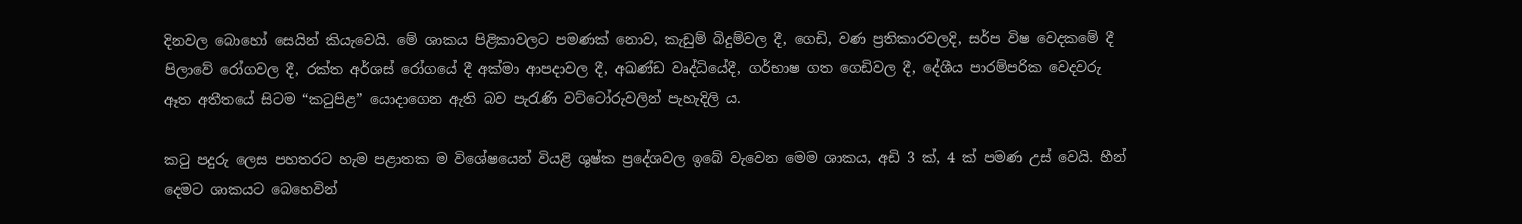දිනවල බොහෝ සෙයින් කියැවෙයි. මේ ශාකය පිළිකාවලට පමණක් නොව, කැඩුම් බිදුම්වල දී, ගෙඩි, වණ ප්‍රතිකාරවලදි, සර්ප විෂ වෙදකමේ දී පිලාවේ රෝගවල දී, රක්ත අර්ශස් රෝගයේ දී අක්මා ආපදාවල දී, අඛණ්ඩ වෘද්ධියේදී, ගර්භාෂ ගත ගෙඩිවල දී, දේශීය පාරම්පරික වෙදවරු ඈත අතීතයේ සිටම “කටුපිළ” යොදාගෙන ඇති බව පැරැණි වට්ටෝරුවලින් පැහැදිලි ය.

කටු පදුරු ලෙස පහතරට හැම පළාතක ම විශේෂයෙන් වියළි ශුෂ්ක ප්‍රදේශවල ඉබේ වැවෙන මෙම ශාකය, අඩි 3 ක්, 4 ක් පමණ උස් වෙයි. හීන් දෙමට ශාකයට බෙහෙවින්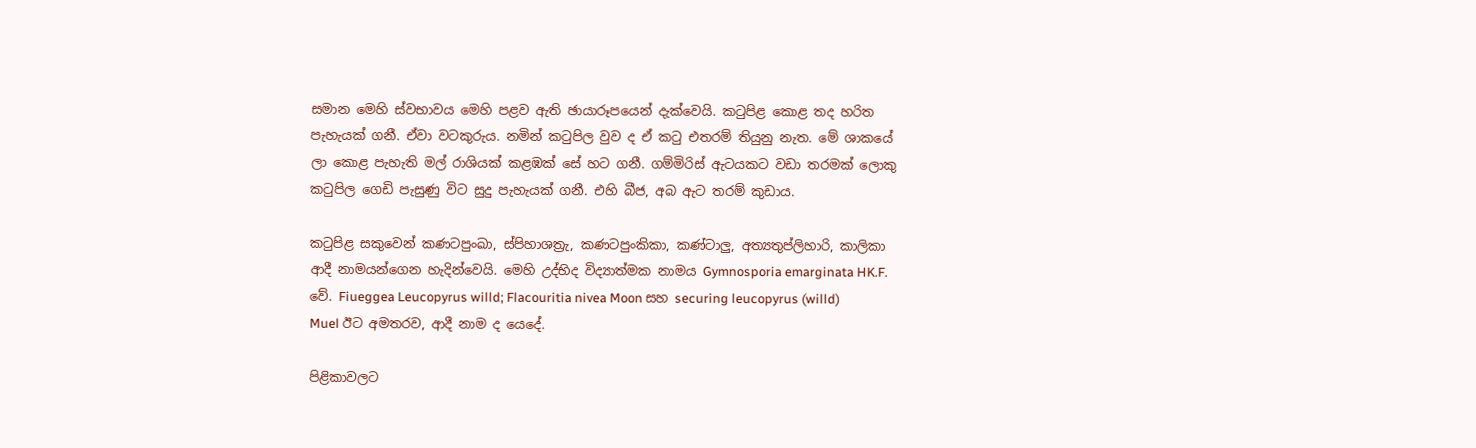සමාන මෙහි ස්වභාවය මෙහි පළව ඇති ඡායාරූපයෙන් දැක්වෙයි. කටුපිළ කොළ තද හරිත පැහැයක් ගනී. ඒවා වටකුරුය. නමින් කටුපිල වුව ද ඒ කටු එතරම් තියුනු නැත. මේ ශාකයේ ලා කොළ පැහැති මල් රාශියක් කළඹක් සේ හට ගනී. ගම්මිරිස් ඇටයකට වඩා තරමක් ලොකු කටුපිල ගෙඩි පැසුණු විට සුදු පැහැයක් ගනී. එහි බීජ, අබ ඇට තරම් කුඩාය.

කටුපිළ සකුවෙන් කණටපුංඛා, ස්පිහාශත්‍රැ, කණටපුංකිකා, කණ්ටාලු, අත්‍යතුප්ලිහාරි, කාලිකා ආදී නාමයන්ගෙන හැදින්වෙයි. මෙහි උද්භිද විද්‍යාත්මක නාමය Gymnosporia emarginata HK.F. වේ. Fiueggea Leucopyrus willd; Flacouritia nivea Moon සහ securing leucopyrus (willd) Muel ඊට අමතරව, ආදී නාම ද යෙදේ.

පිළිකාවලට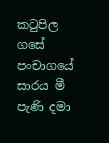කටුපිල ගසේ පංචාගයේ සාරය මී පැණි දමා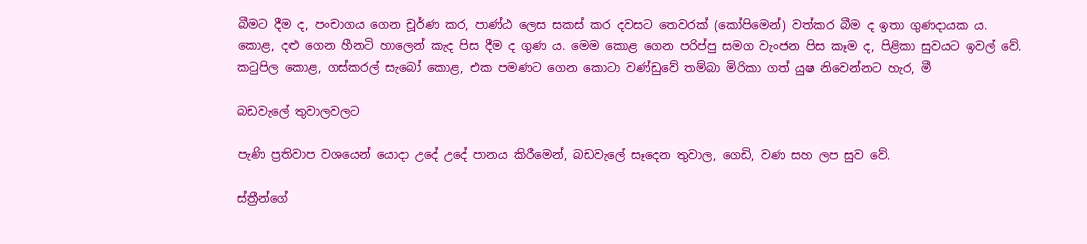බීමට දීම ද, පංචාගය ගෙන චූර්ණ කර, පාණ්ඨ ලෙස සකස් කර දවසට තෙවරක් (කෝපිමෙන්) වත්කර බීම ද ඉතා ගුණදායක ය. කොළ, දළු ගෙන හීනටි හාලෙන් කැද පිස දීම ද ගුණ ය. මෙම කොළ ගෙන පරිප්පු සමග වැංජන පිස කෑම ද, පිළිකා සුවයට ඉවල් වේ. කටුපිල කොළ, ගස්කරල් සැබෝ කොළ, එක පමණට ගෙන කොටා වණ්ඩුවේ තම්බා මිරිකා ගත් යුෂ නිවෙන්නට හැර, මී

බඩවැලේ තුවාලවලට

පැණි ප්‍රතිවාප වශයෙන් යොදා උදේ උදේ පානය කිරීමෙන්, බඩවැලේ සෑදෙන තුවාල, ගෙඩි, වණ සහ ලප සුව වේ.

ස්ත්‍රීන්ගේ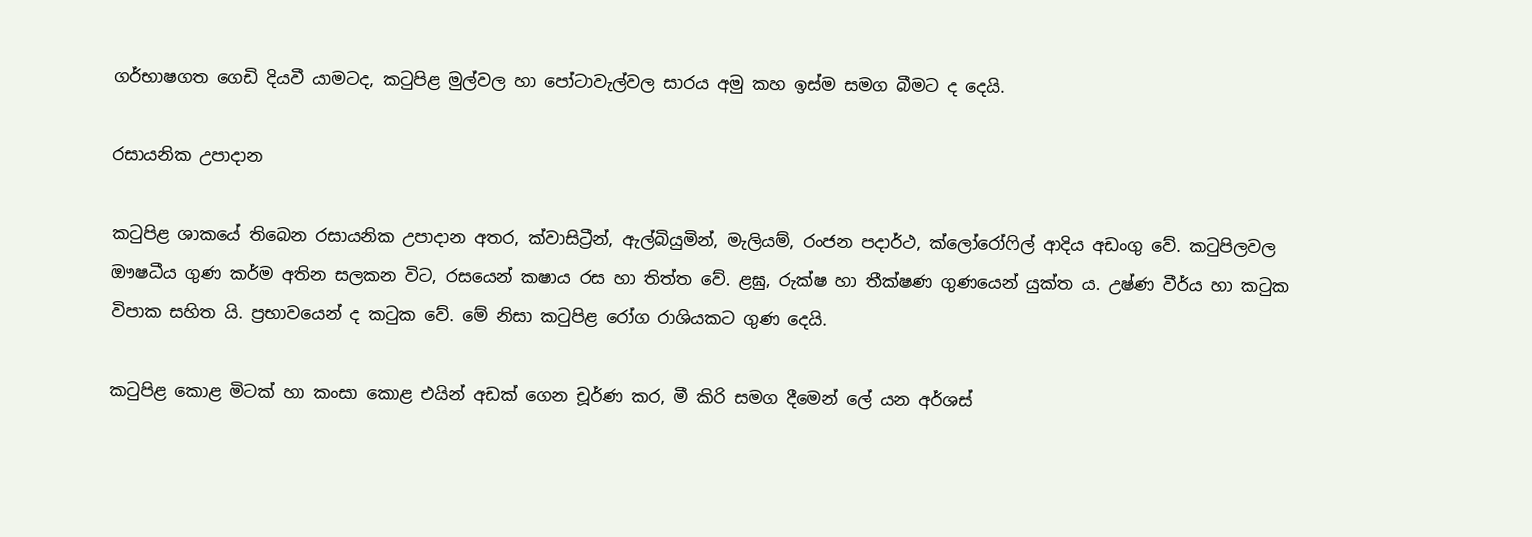ගර්භාෂගත ගෙඩි දියවී යාමටද, කටුපිළ මුල්වල හා පෝටාවැල්වල සාරය අමු කහ ඉස්ම සමග බීමට ද දෙයි.

රසායනික උපාදාන

කටුපිළ ශාකයේ තිබෙන රසායනික උපාදාන අතර, ක්වාසිට්‍රීන්, ඇල්බියුමින්, මැලියම්, රංජන පදාර්ථ, ක්ලෝරෝෆිල් ආදිය අඩංගු වේ. කටුපිලවල ඖෂධීය ගුණ කර්ම අතින සලකන විට, රසයෙන් කෂාය රස හා තිත්ත වේ. ළඝු, රුක්ෂ හා තීක්ෂණ ගුණයෙන් යුක්ත ය. උෂ්ණ වීර්ය හා කටුක විපාක සහිත යි. ප්‍රභාවයෙන් ද කටුක වේ. මේ නිසා කටුපිළ රෝග රාශියකට ගුණ දෙයි.

කටුපිළ කොළ මිටක් හා කංසා කොළ එයින් අඩක් ගෙන චූර්ණ කර, මී කිරි සමග දීමෙන් ලේ යන අර්ශස්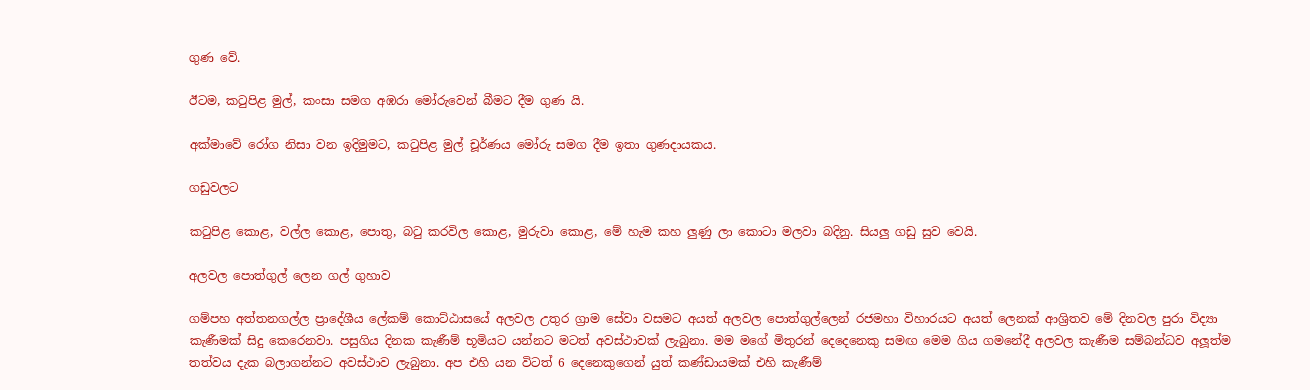ගුණ වේ.

ඊටම, කටුපිළ මුල්, කංසා සමග අඹරා මෝරුවෙන් බීමට දීම ගුණ යි.

අක්මාවේ රෝග නිසා වන ඉදිමුමට, කටුපිළ මුල් චූර්ණය මෝරු සමග දීම ඉතා ගුණදායකය.

ගඩුවලට

කටුපිළ කොළ, වල්ල කොළ, පොතු, බටු කරවිල කොළ, මුරුවා කොළ, මේ හැම කහ ලුණු ලා කොටා මලවා බදිනු. සියලු ගඩු සුව වෙයි.

අලවල පොත්ගුල් ලෙන ගල් ගුහාව

ගම්පහ අත්තනගල්ල ප්‍රාදේශීය ලේකම් කොට්ඨාසයේ අලවල උතුර ග්‍රාම සේවා වසමට අයත් අලවල පොත්ගුල්ලෙන් රජමහා විහාරයට අයත් ලෙනක් ආශ්‍රිතව මේ දිනවල පුරා විද්‍යා කැණීමක් සිදු කෙරෙනවා. පසුගිය දිනක කැණීම් භූමියට යන්නට මටත් අවස්ථාවක් ලැබුනා. මම මගේ මිතුරන් දෙදෙනෙකු සමඟ මෙම ගිය ගමනේදී අලවල කැණීම සම්බන්ධව අලූත්ම තත්වය දැක බලාගන්නට අවස්ථාව ලැබුනා. අප එහි යන විටත් 6 දෙනෙකුගෙන් යුත් කණ්ඩායමක් එහි කැණීම්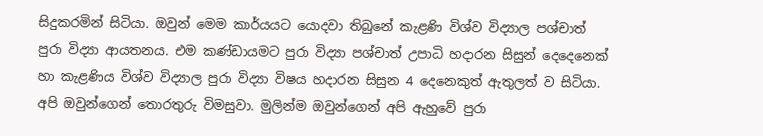සිදුකරමින් සිටියා. ඔවුන් මෙම කාර්යයට යොදවා තිබුනේ කැළණි විශ්ව විද්‍යාල පශ්චාත් පුරා විද්‍යා ආයතනය. එම කණ්ඩායමට පුරා විද්‍යා පශ්චාත් උපාධි හදාරන සිසුන් දෙදෙනෙක් හා කැළණිය විශ්ව විද්‍යාල පුරා විද්‍යා විෂය හදාරන සිසුන 4 දෙනෙකුත් ඇතුලත් ව සිටියා. අපි ඔවුන්ගෙන් තොරතුරු විමසුවා. මුලින්ම ඔවුන්ගෙන් අපි ඇහුවේ පුරා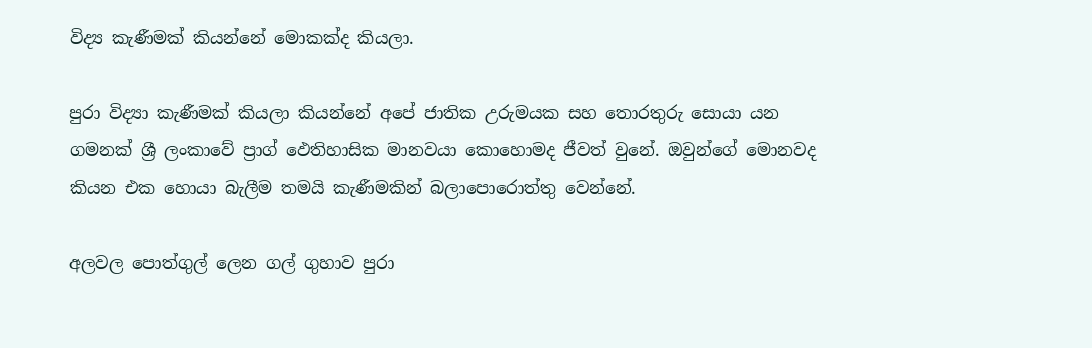විද්‍ය කැණීමක් කියන්නේ මොකක්ද කියලා.

පුරා විද්‍යා කැණීමක් කියලා කියන්නේ අපේ ජාතික උරුමයක සහ තොරතුරු සොයා යන ගමනක් ශ්‍රී ලංකාවේ ප්‍රාග් ඵෙතිහාසික මානවයා කොහොමද ජීවත් වුනේ. ඔවුන්ගේ මොනවද කියන එක හොයා බැලීම තමයි කැණීමකින් බලාපොරොත්තු වෙන්නේ.

අලවල පොත්ගුල් ලෙන ගල් ගුහාව පුරා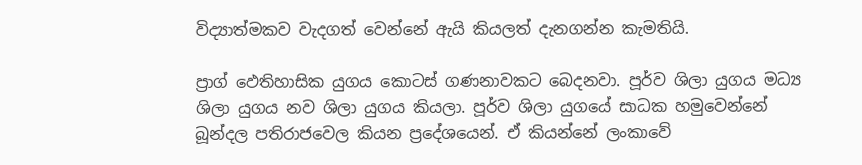විද්‍යාත්මකව වැදගත් වෙන්නේ ඇයි කියලත් දැනගන්න කැමතියි.

ප්‍රාග් ඵෙතිහාසික යුගය කොටස් ගණනාවකට බෙදනවා. පූර්ව ශිලා යුගය මධ්‍ය ශිලා යුගය නව ශිලා යුගය කියලා. පූර්ව ශිලා යුගයේ සාධක හමුවෙන්නේ බූන්දල පතිරාජවෙල කියන ප්‍රදේශයෙන්. ඒ කියන්නේ ලංකාවේ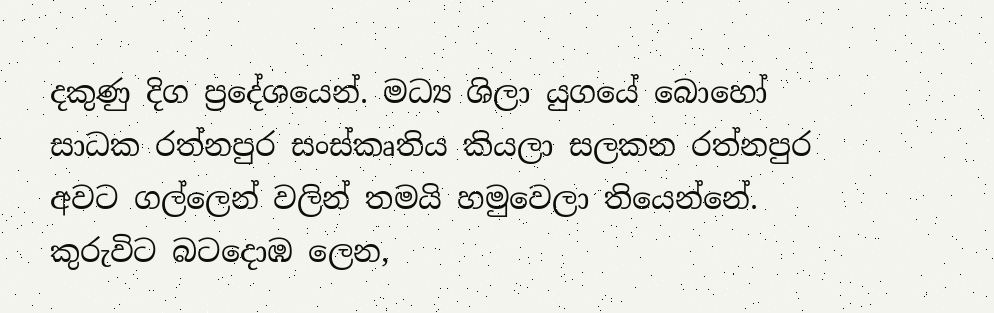දකුණු දිග ප්‍රදේශයෙන්. මධ්‍ය ශිලා යුගයේ බොහෝ සාධක රත්නපුර සංස්කෘතිය කියලා සලකන රත්නපුර අවට ගල්ලෙන් වලින් තමයි හමුවෙලා තියෙන්නේ. කුරුවිට බටදොඹ ලෙන,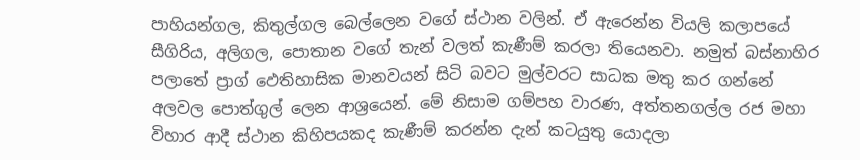පාහියන්ගල, කිතුල්ගල බෙල්ලෙන වගේ ස්ථාන වලින්. ඒ ඇරෙන්න වියලි කලාපයේ සීගිරිය, අලිගල, පොතාන වගේ තැන් වලත් කැණීම් කරලා තියෙනවා. නමුත් බස්නාහිර පලාතේ ප්‍රාග් ඵෙතිහාසික මානවයන් සිටි බවට මුල්වරට සාධක මතු කර ගන්නේ අලවල පොත්ගුල් ලෙන ආශ්‍රයෙන්. මේ නිසාම ගම්පහ වාරණ, අත්තනගල්ල රජ මහා විහාර ආදී ස්ථාන කිහිපයකද කැණීම් කරන්න දැන් කටයුතු යොදලා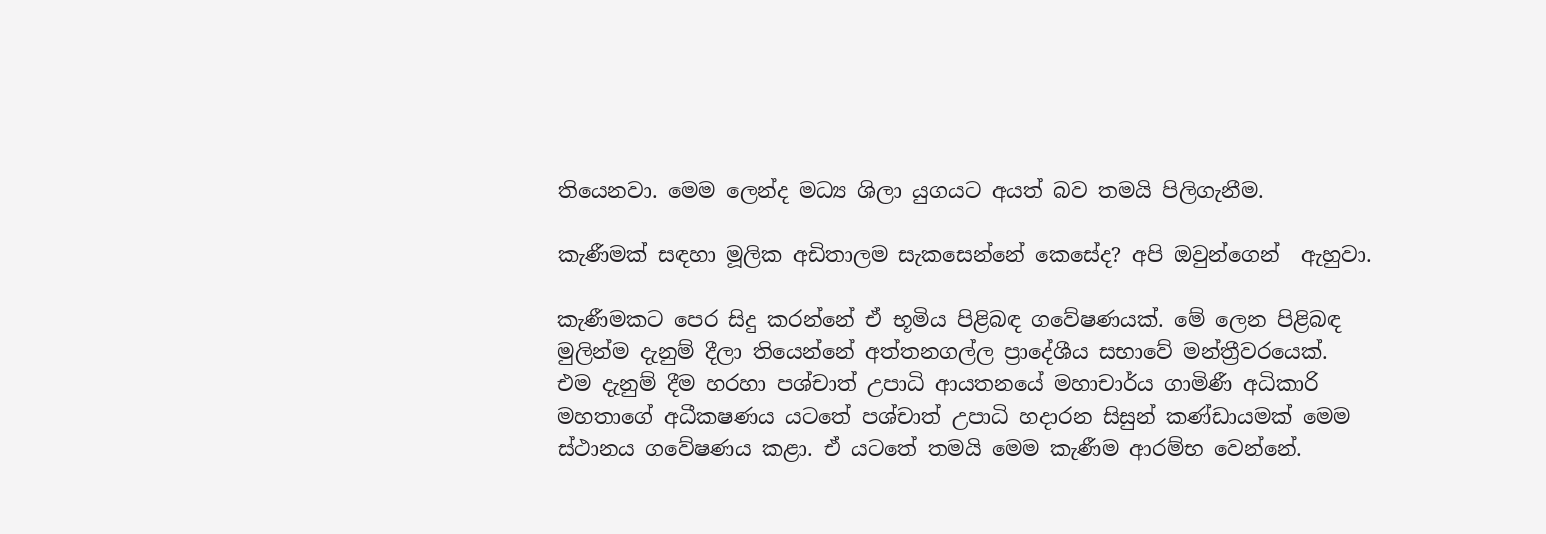තියෙනවා. මෙම ලෙන්ද මධ්‍ය ශිලා යුගයට අයත් බව තමයි පිලිගැනීම.

කැණීමක් සඳහා මූලික අඩිතාලම සැකසෙන්නේ කෙසේද? අපි ඔවුන්ගෙන්  ඇහුවා.

කැණීමකට පෙර සිදු කරන්නේ ඒ භූමිය පිළිබඳ ගවේෂණයක්. මේ ලෙන පිළිබඳ මුලින්ම දැනුම් දීලා තියෙන්නේ අත්තනගල්ල ප්‍රාදේශීය සභාවේ මන්ත්‍රීවරයෙක්. එම දැනුම් දීම හරහා පශ්චාත් උපාධි ආයතනයේ මහාචාර්ය ගාමිණී අධිකාරි මහතාගේ අධීකෂණය යටතේ පශ්චාත් උපාධි හදාරන සිසුන් කණ්ඩායමක් මෙම ස්ථානය ගවේෂණය කළා. ඒ යටතේ තමයි මෙම කැණීම ආරම්භ වෙන්නේ.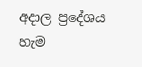අදාල ප්‍රදේශය හැම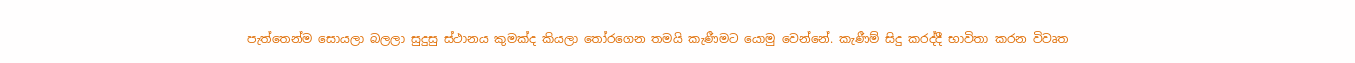පැත්තෙන්ම සොයලා බලලා සුදුසු ස්ථානය කුමක්ද කියලා තෝරගෙන තමයි කැණීමට යොමු වෙන්නේ. කැණීම් සිදු කරද්දී භාවිතා කරන විවෘත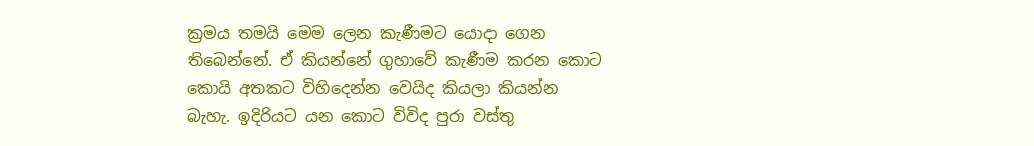ක්‍රමය තමයි මෙම ලෙන කැණීමට යොදා ගෙන තිබෙන්නේ. ඒ කියන්නේ ගුහාවේ කැණීම කරන කොට කොයි අතකට විහිදෙන්න වෙයිද කියලා කියන්න බැහැ. ඉදිරියට යන කොට විවිද පුරා වස්තු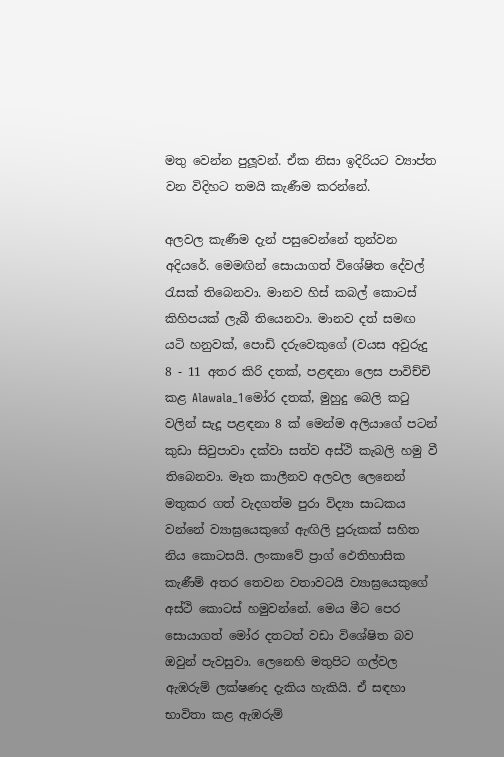මතු වෙන්න පුලූවන්. ඒක නිසා ඉදිරියට ව්‍යාප්ත වන විදිහට තමයි කැණීම කරන්නේ.

අලවල කැණීම දැන් පසුවෙන්නේ තුන්වන අදියරේ. මෙමඟින් සොයාගත් විශේෂිත දේවල් රැසක් තිබෙනවා. මානව හිස් කබල් කොටස් කිහිපයක් ලැබී තියෙනවා. මානව දත් සමඟ යටි හනුවක්, පොඩි දරුවෙකුගේ (වයස අවුරුදු 8 - 11 අතර කිරි දතක්, පළඳනා ලෙස පාවිච්චි කළ Alawala_1මෝර දතක්, මුහුදු බෙලි කටු වලින් සැදූ පළඳනා 8 ක් මෙන්ම අලියාගේ පටන් කුඩා සිවුපාවා දක්වා සත්ව අස්ථි කැබලි හමු වී තිබෙනවා. මෑත කාලීනව අලවල ලෙනෙන් මතුකර ගත් වැදගත්ම පුරා විද්‍යා සාධකය වන්නේ ව්‍යාඝ්‍රයෙකුගේ ඇඟිලි පුරුකක් සහිත නිය කොටසයි. ලංකාවේ ප්‍රාග් ඵෙතිහාසික කැණීම් අතර තෙවන වතාවටයි ව්‍යාඝ්‍රයෙකුගේ අස්ථි කොටස් හමුවන්නේ. මෙය මීට පෙර සොයාගත් මෝර දතටත් වඩා විශේෂිත බව ඔවුන් පැවසුවා. ලෙනෙහි මතුපිට ගල්වල ඇඹරුම් ලක්ෂණද දැකිය හැකියි. ඒ සඳහා භාවිතා කළ ඇඹරුම්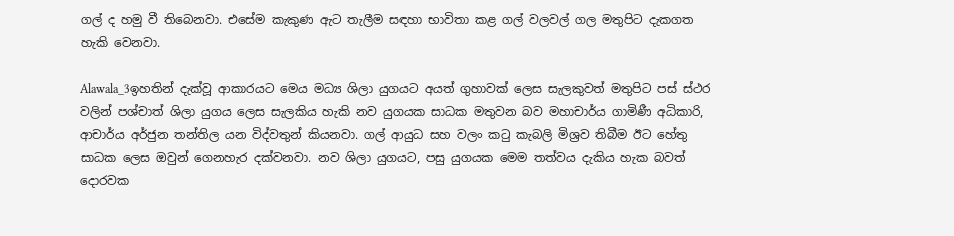ගල් ද හමු වී තිබෙනවා. එසේම කැකුණ ඇට තැලීම සඳහා භාවිතා කළ ගල් වලවල් ගල මතුපිට දැකගත හැකි වෙනවා.

Alawala_3ඉහතින් දැක්වූ ආකාරයට මෙය මධ්‍ය ශිලා යුගයට අයත් ගුහාවක් ලෙස සැලකුවත් මතුපිට පස් ස්ථර වලින් පශ්චාත් ශිලා යුගය ලෙස සැලකිය හැකි නව යුගයක සාධක මතුවන බව මහාචාර්ය ගාමිණී අධිකාරි, ආචාර්ය අර්ජුන තන්තිල යන විද්වතුන් කියනවා. ගල් ආයුධ සහ වලං කටු කැබලි මිශ්‍රව තිබීම ඊට හේතු සාධක ලෙස ඔවුන් ගෙනහැර දක්වනවා. නව ශිලා යුගයට, පසු යුගයක මෙම තත්වය දැකිය හැක බවත් දොරවක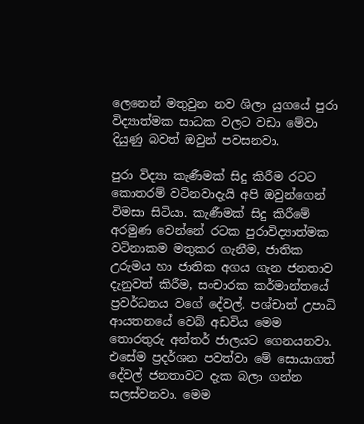ලෙනෙන් මතුවුන නව ශිලා යුගයේ පුරා විද්‍යාත්මක සාධක වලට වඩා මේවා දියුණු බවත් ඔවුන් පවසනවා.

පුරා විද්‍යා කැණීමක් සිදු කිරීම රටට කොතරම් වටිනවාදැයි අපි ඔවුන්ගෙන් විමසා සිටියා. කැණීමක් සිදු කිරීමේ අරමුණ වෙන්නේ රටක පුරාවිද්‍යාත්මක වටිනාකම මතුකර ගැනීම, ජාතික උරුමය හා ජාතික අගය ගැන ජනතාව දැනුවත් කිරීම, සංචාරක කර්මාන්තයේ ප්‍රවර්ධනය වගේ දේවල්. පශ්චාත් උපාධි ආයතනයේ වෙබ් අඩවිය මෙම තොරතුරු අන්තර් ජාලයට ගෙනයනවා. එසේම ප්‍රදර්ශන පවත්වා මේ සොයාගත් දේවල් ජනතාවට දැක බලා ගන්න සලස්වනවා. මෙම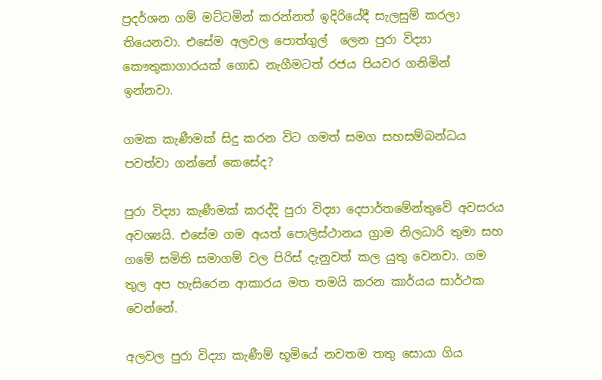ප්‍රදර්ශන ගම් මට්ටමින් කරන්නත් ඉදිරියේදී සැලසුම් කරලා තියෙනවා. එසේම අලවල පොත්ගුල්  ලෙන පුරා විද්‍යා කෞතුකාගාරයක් ගොඩ නැගීමටත් රජය පියවර ගනිමින් ඉන්නවා.

ගමක කැණීමක් සිදු කරන විට ගමත් සමග සහසම්බන්ධය පවත්වා ගන්නේ කෙසේද?

පුරා විද්‍යා කැණීමක් කරද්දි පුරා විද්‍යා දෙපාර්තමේන්තුවේ අවසරය අවශ්‍යයි. එසේම ගම අයත් පොලිස්ථානය ග්‍රාම නිලධාරි තුමා සහ ගමේ සමිති සමාගම් වල පිරිස් දැනුවත් කල යුතු වෙනවා. ගම තුල අප හැසිරෙන ආකාරය මත තමයි කරන කාර්යය සාර්ථක වෙන්නේ.

අලවල පුරා විද්‍යා කැණීම් භූමියේ නවතම තතු සොයා ගිය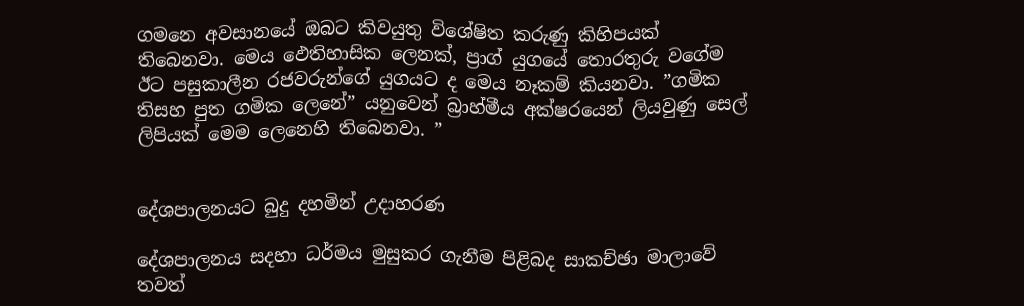ගමනෙ අවසානයේ ඔබට කිවයුතු විශේෂිත කරුණු කිහිපයක් තිබෙනවා. මෙය ඵෙතිහාසික ලෙනක්, ප්‍රාග් යුගයේ තොරතුරු වගේම ඊට පසුකාලීන රජවරුන්ගේ යුගයට ද මෙය නෑකම් කියනවා. ”ගමික තිසහ පුත ගමික ලෙනේ” යනුවෙන් බ්‍රාහ්මීය අක්ෂරයෙන් ලියවුණු සෙල් ලිපියක් මෙම ලෙනෙහි තිබෙනවා. ”


දේශපාලනයට බුදු දහමින් උදාහරණ

දේශපාලනය සදහා ධර්මය මුසුකර ගැනීම පිළිබද සාකච්ඡා මාලාවේ තවත්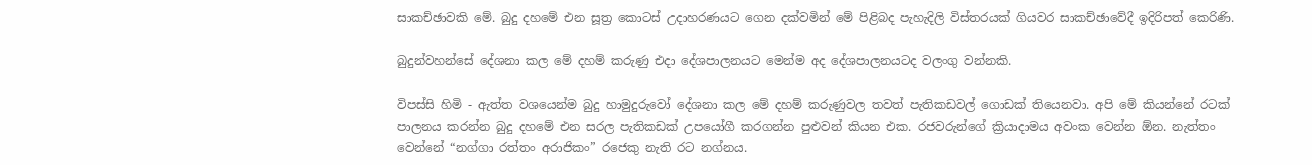සාකච්ඡාවකි මේ. බුදු දහමේ එන සූත්‍ර කොටස් උදාහරණයට ගෙන දක්වමින් මේ පිළිබද පැහැදිලි විස්තරයක් ගියවර සාකච්ඡාවේදී ඉදිරිපත් කෙරිණි.

බුදුන්වහන්සේ දේශනා කල මේ දහම් කරුණු එදා දේශපාලනයට මෙන්ම අද දේශපාලනයටද වලංගු වන්නකි.

විපස්සි හිමි - ඇත්ත වශයෙන්ම බුදු හාමුදුරුවෝ දේශනා කල මේ දහම් කරුණුවල තවත් පැතිකඩවල් ගොඩක් තියෙනවා. අපි මේ කියන්නේ රටක් පාලනය කරන්න බුදු දහමේ එන සරල පැතිකඩක් උපයෝගී කරගන්න පුළුවන් කියන එක. රජවරුන්ගේ ක්‍රියාදාමය අවංක වෙන්න ඕන. නැත්තං වෙන්නේ “නග්ගා රත්තං අරාජිකං” රජෙකු නැති රට නග්නය.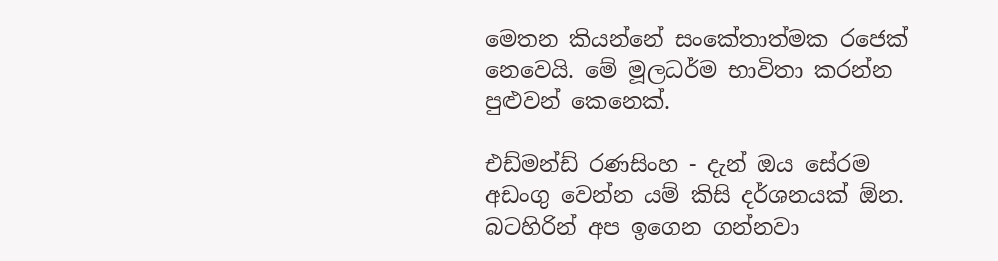මෙතන කියන්නේ සංකේතාත්මක රජෙක් නෙවෙයි. මේ මූලධර්ම භාවිතා කරන්න පුළුවන් කෙනෙක්.

එඩ්මන්ඩ් රණසිංහ - දැන් ඔය සේරම අඩංගු‍ වෙන්න යම් කිසි දර්ශනයක් ඕන. බටහිරින් අප ඉගෙන ගන්නවා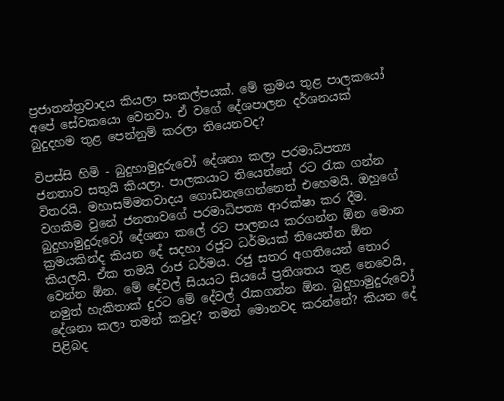ප්‍රජාතන්ත්‍රවාදය කියලා සංකල්පයක්. මේ ක්‍රමය තුළ පාලකයෝ අපේ සේවකයො වෙනවා. ඒ වගේ දේශපාලන දර්ශනයක් බුදුදහම තුළ පෙන්නුම් කරලා තියෙනවද?

විපස්සි හිමි - බුදුහාමුදුරුවෝ දේශනා කලා පරමාධිපත්‍ය ජනතාව සතුයි කියලා. පාලකයාට තියෙන්නේ රට රැක ගන්න විතරයි. මහාසම්මතවාදය ගොඩනැගෙන්නෙත් එහෙමයි. ඔහුගේ වගකීම වුනේ ජනතාවගේ පරමාධිපත්‍ය ආරක්ෂා කර දීම. බුදුහාමුදුරුවෝ දේශනා කලේ රට පාලනය කරගන්න ඕන මොන ක්‍රමයකින්ද කියන දේ සදහා රජුට ධර්මයක් තියෙන්න ඕන කියලයි. ඒක තමයි රාජ ධර්මය. රජු සතර අගතියෙන් තොර වෙන්න ඕන. මේ දේවල් සියයට සියයේ ප්‍රතිශතය තුළ නෙවෙයි, නමුත් හැකිතාක් දුරට මේ දේවල් රැකගන්න ඕන. බුදුහාමුදුරුවෝ දේශනා කලා තමන් කවුද? තමන් මොනවද කරන්නේ? කියන දේ පිළිබද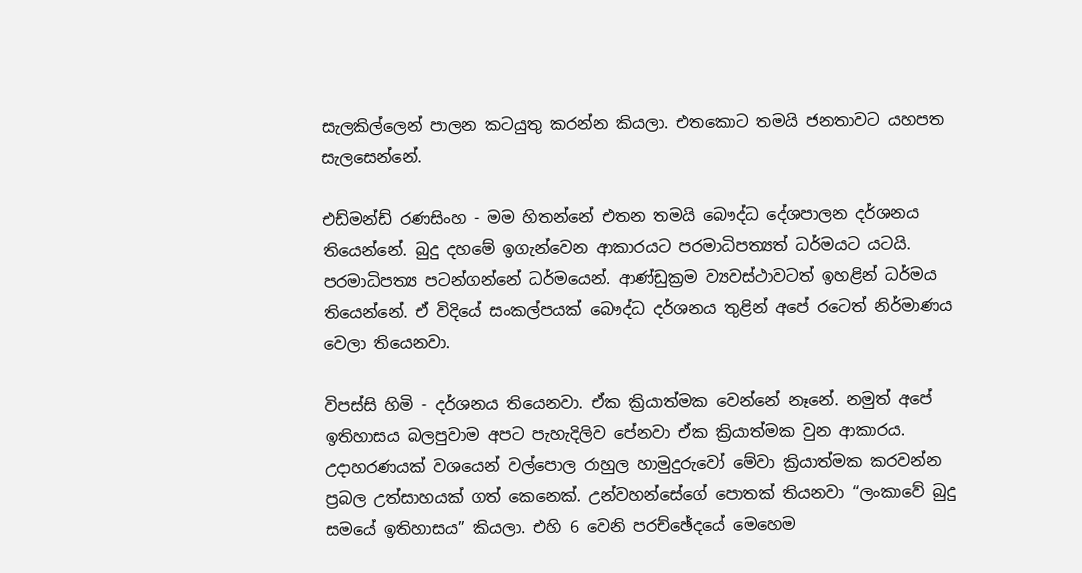සැලකිල්ලෙන් පාලන කටයුතු කරන්න කියලා. එතකොට තමයි ජනතාවට යහපත සැලසෙන්නේ.

එඩ්මන්ඩ් රණසිංහ - මම හිතන්නේ එතන තමයි බෞද්ධ දේශපාලන දර්ශනය තියෙන්නේ. බුදු දහමේ ඉගැන්වෙන ආකාරයට පරමාධිපත්‍යත් ධර්මයට යටයි. පරමාධිපත්‍ය පටන්ගන්නේ ධර්මයෙන්. ආණ්ඩුක්‍රම ව්‍යවස්ථාවටත් ඉහළින් ධර්මය තියෙන්නේ. ඒ විදියේ සංකල්පයක් බෞද්ධ දර්ශනය තුළින් අපේ රටෙත් නිර්මාණය වෙලා තියෙනවා.

විපස්සි හිමි - දර්ශනය තියෙනවා. ඒක ක්‍රියාත්මක වෙන්නේ නෑනේ. නමුත් අපේ ඉතිහාසය බලපුවාම අපට පැහැදිලිව පේනවා ඒක ක්‍රියාත්මක වුන ආකාරය. උදාහරණයක් වශයෙන් වල්පොල රාහුල හාමුදුරුවෝ මේවා ක්‍රියාත්මක කරවන්න ප්‍රබල උත්සාහයක් ගත් කෙනෙක්. උන්වහන්සේගේ පොතක් තියනවා “ලංකාවේ බුදු සමයේ ඉතිහාසය” කියලා. එහි 6 වෙනි පරච්ඡේදයේ මෙහෙම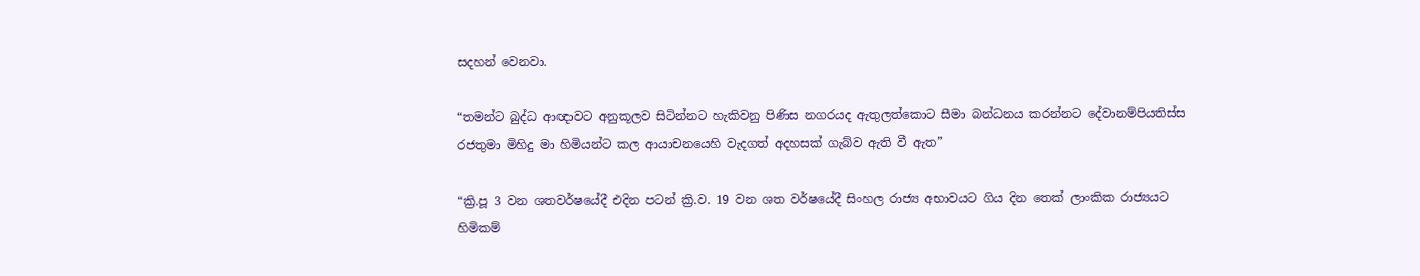සදහන් වෙනවා.

“තමන්ට බුද්ධ ආඥාවට අනුකූලව සිටින්නට හැකිවනු පිණිස නගරයද ඇතුලත්කොට සීමා බන්ධනය කරන්නට දේවානම්පියතිස්ස රජතුමා මිහිදු මා හිමියන්ට කල ආයාචනයෙහි වැදගත් අදහසක් ගැබ්ව ඇති වී ඇත”

“ක්‍රි.පූ 3 වන ශතවර්ෂයේදී එදින පටන් ක්‍රි.ව. 19 වන ශත වර්ෂයේදී සිංහල රාජ්‍ය අභාවයට ගිය දින තෙක් ලාංකික රාජ්‍යයට හිමිකම්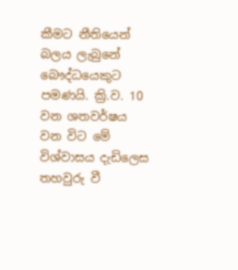කීමට නීතියෙන් බලය ලැබුනේ බෞද්ධයෙකුට පමණයි. ක්‍රි.ව. 10 වන ශතවර්ෂය වන විට මේ විශ්වාසය දැඩිලෙස තහවුරු වී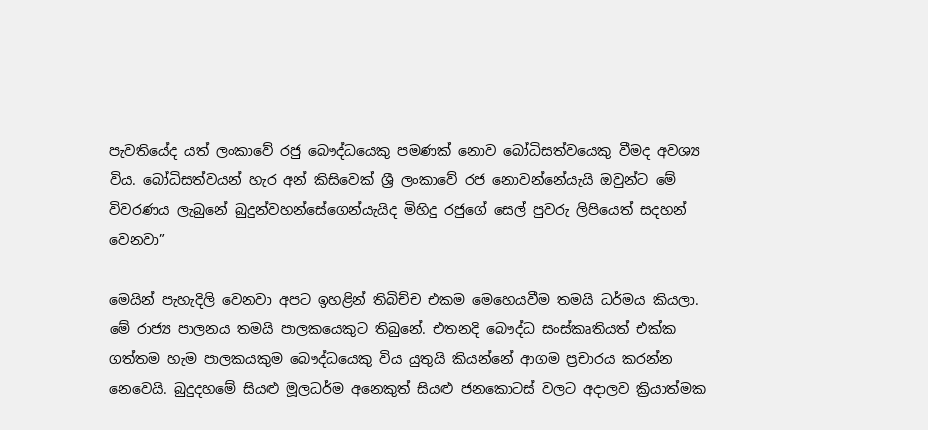පැවතියේද යත් ලංකාවේ රජු බෞද්ධයෙකු පමණක් නොව බෝධිසත්වයෙකු වීමද අවශ්‍ය විය. බෝධිසත්වයන් හැර අන් කිසිවෙක් ශ්‍රී ලංකාවේ රජ නොවන්නේයැයි ඔවුන්ට මේ විවරණය ලැබුනේ බුදුන්වහන්සේගෙන්යැයිද මිහිදු රජුගේ සෙල් පුවරු ලිපියෙත් සදහන් වෙනවා”

මෙයින් පැහැදිලි වෙනවා අපට ඉහළින් තිබිච්ච එකම මෙහෙයවීම තමයි ධර්මය කියලා. මේ රාජ්‍ය පාලනය තමයි පාලකයෙකුට තිබුනේ. එතනදි බෞද්ධ සංස්කෘතියත් එක්ක ගත්තම හැම පාලකයකුම බෞද්ධයෙකු විය යුතුයි කියන්නේ ආගම ප්‍රචාරය කරන්න නෙවෙයි. බුදුදහමේ සියළු මූලධර්ම අනෙකුත් සියළු ජනකොටස් වලට අදාලව ක්‍රියාත්මක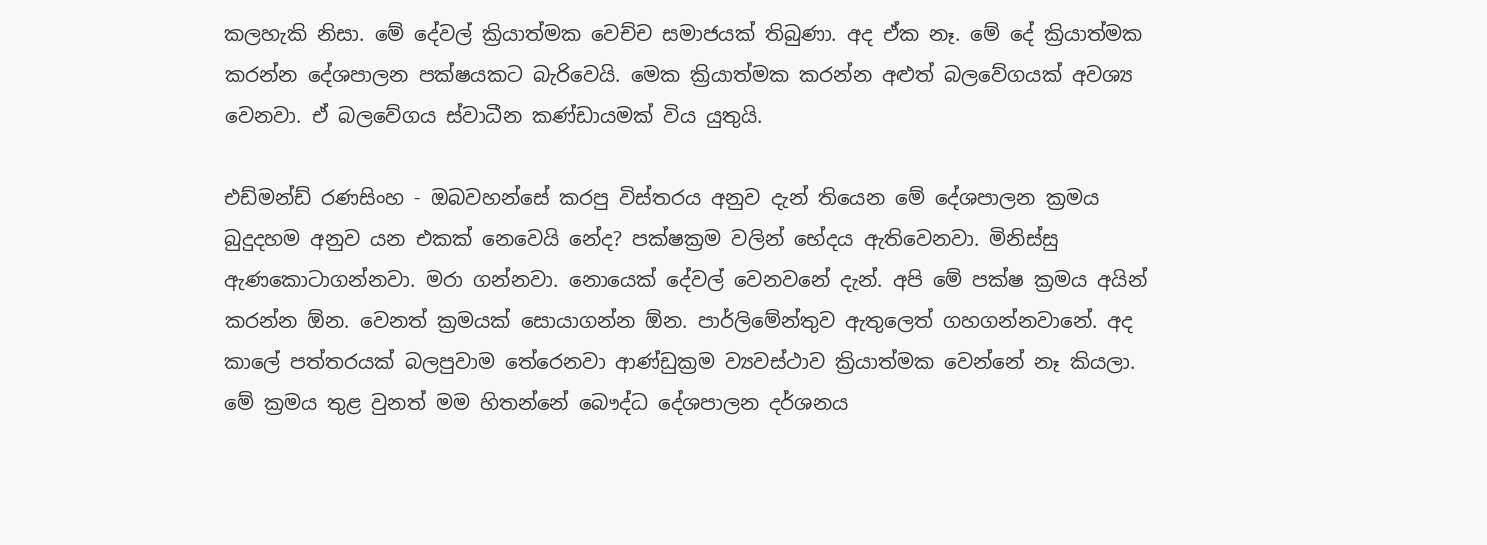කලහැකි නිසා. මේ දේවල් ක්‍රියාත්මක වෙච්ච සමාජයක් තිබුණා. අද ඒක නෑ. මේ දේ ක්‍රියාත්මක කරන්න දේශපාලන පක්ෂයකට බැරිවෙයි. මෙක ක්‍රියාත්මක කරන්න අළුත් බලවේගයක් අවශ්‍ය වෙනවා. ඒ බලවේගය ස්වාධීන කණ්ඩායමක් විය යුතුයි.

එඩ්මන්ඩ් රණසිංහ - ඔබවහන්සේ කරපු විස්තරය අනුව දැන් තියෙන මේ දේශපාලන ක්‍රමය බුදුදහම අනුව යන එකක් නෙවෙයි නේද? පක්ෂක්‍රම වලින් භේදය ඇතිවෙනවා. මිනිස්සු ඇණකොටාගන්නවා. මරා ගන්නවා. නොයෙක් දේවල් වෙනවනේ දැන්. අපි මේ පක්ෂ ක්‍රමය අයින් කරන්න ඕන. වෙනත් ක්‍රමයක් සොයාගන්න ඕන. පාර්ලිමේන්තුව ඇතුලෙත් ගහගන්නවානේ. අද කාලේ පත්තරයක් බලපුවාම තේරෙනවා ආණ්ඩුක්‍රම ව්‍යවස්ථාව ක්‍රියාත්මක වෙන්නේ නෑ කියලා. මේ ක්‍රමය තුළ වුනත් මම හිතන්නේ බෞද්ධ දේශපාලන දර්ශනය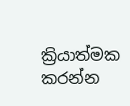ක්‍රියාත්මක කරන්න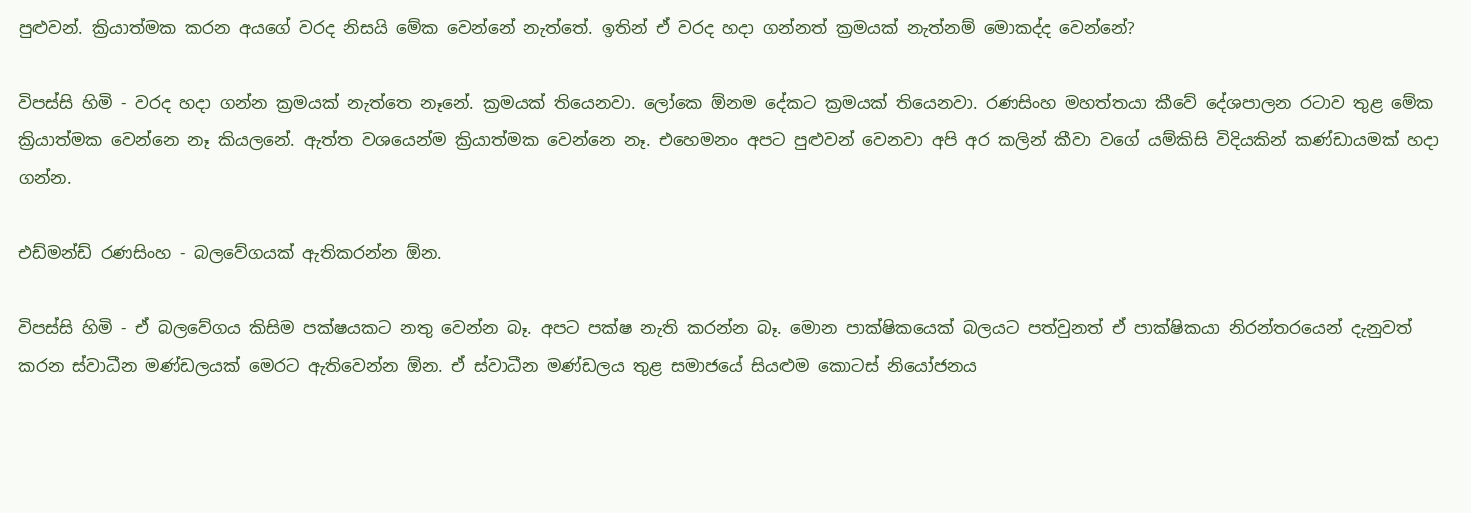පුළුවන්. ක්‍රියාත්මක කරන අයගේ වරද නිසයි මේක වෙන්නේ නැත්තේ. ඉතින් ඒ වරද හදා ගන්නත් ක්‍රමයක් නැත්නම් මොකද්ද වෙන්නේ?

විපස්සි හිමි - වරද හදා ගන්න ක්‍රමයක් නැත්තෙ නෑනේ. ක්‍රමයක් තියෙනවා. ලෝකෙ ඕනම දේකට ක්‍රමයක් තියෙනවා. රණසිංහ මහත්තයා කීවේ දේශපාලන රටාව තුළ මේක ක්‍රියාත්මක වෙන්නෙ නෑ කියලනේ. ඇත්ත වශයෙන්ම ක්‍රියාත්මක වෙන්නෙ නෑ. එහෙමනං අපට පුළුවන් වෙනවා අපි අර කලින් කීවා වගේ යම්කිසි විදියකින් කණ්ඩායමක් හදා ගන්න.

එඩ්මන්ඩ් රණසිංහ - බලවේගයක් ඇතිකරන්න ඕන.

විපස්සි හිමි - ඒ බලවේගය කිසිම පක්ෂයකට නතු වෙන්න බෑ. අපට පක්ෂ නැති කරන්න බෑ. මොන පාක්ෂිකයෙක් බලයට පත්වුනත් ඒ පාක්ෂිකයා නිරන්තරයෙන් දැනුවත් කරන ස්වාධීන මණ්ඩලයක් මෙරට ඇතිවෙන්න ඕන. ඒ ස්වාධීන මණ්ඩලය තුළ සමාජයේ සියළුම කොටස් නියෝජනය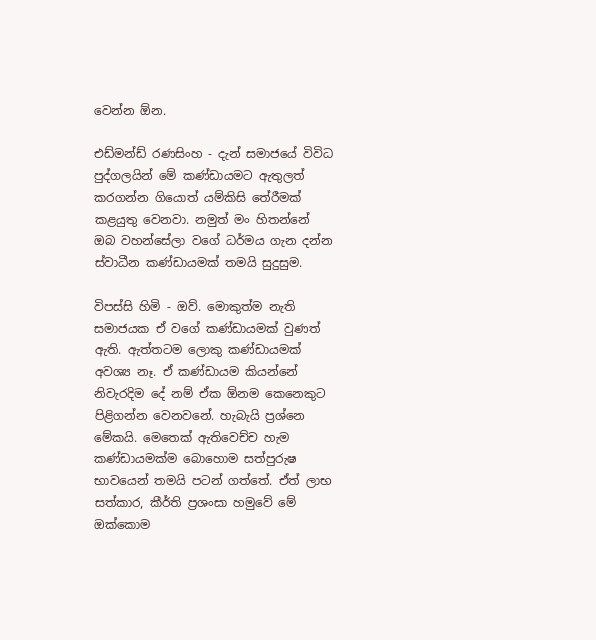වෙන්න ඕන.

එඩ්මන්ඩ් රණසිංහ - දැන් සමාජයේ විවිධ පුද්ගලයින් මේ කණ්ඩායමට ඇතුලත් කරගන්න ගියොත් යම්කිසි තේරීමක් කළයුතු වෙනවා. නමුත් මං හිතන්නේ ඔබ වහන්සේලා වගේ ධර්මය ගැන දන්න ස්වාධීන කණ්ඩායමක් තමයි සුදුසුම.

විපස්සි හිමි - ඔව්. මොකුත්ම නැති සමාජයක ඒ වගේ කණ්ඩායමක් වුණත් ඇති. ඇත්තටම ලොකු කණ්ඩායමක් අවශ්‍ය නෑ. ඒ කණ්ඩායම කියන්නේ නිවැරදිම දේ නම් ඒක ඕනම කෙනෙකුට පිළිගන්න වෙනවනේ. හැබැයි ප්‍රශ්නෙ මේකයි. මෙතෙක් ඇතිවෙච්ච හැම කණ්ඩායමක්ම බොහොම සත්පුරුෂ භාවයෙන් තමයි පටන් ගත්තේ. ඒත් ලාභ සත්කාර, කීර්ති ප්‍රශංසා හමුවේ මේ ඔක්කොම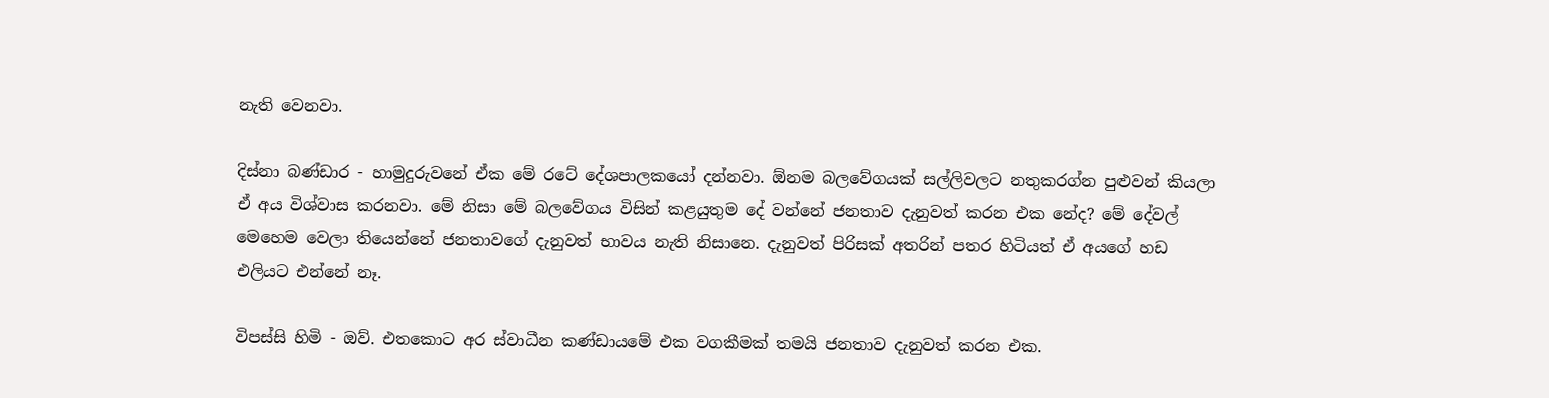නැති වෙනවා.

දිස්නා බණ්ඩාර - හාමුදුරුවනේ ඒක මේ රටේ දේශපාලකයෝ දන්නවා. ඕනම බලවේගයක් සල්ලිවලට නතුකරග්න පුළුවන් කියලා ඒ අය විශ්වාස කරනවා. මේ නිසා මේ බලවේගය විසින් කළයුතුම දේ වන්නේ ජනතාව දැනුවත් කරන එක නේද? මේ දේවල් මෙහෙම වෙලා තියෙන්නේ ජනතාවගේ දැනුවත් භාවය නැති නිසානෙ. දැනුවත් පිරිසක් අතරින් පතර හිටියත් ඒ අයගේ හඩ එලියට එන්නේ නෑ.

විපස්සි හිමි - ඔව්. එතකොට අර ස්වාධීන කණ්ඩායමේ එක වගකීමක් තමයි ජනතාව දැනුවත් කරන එක.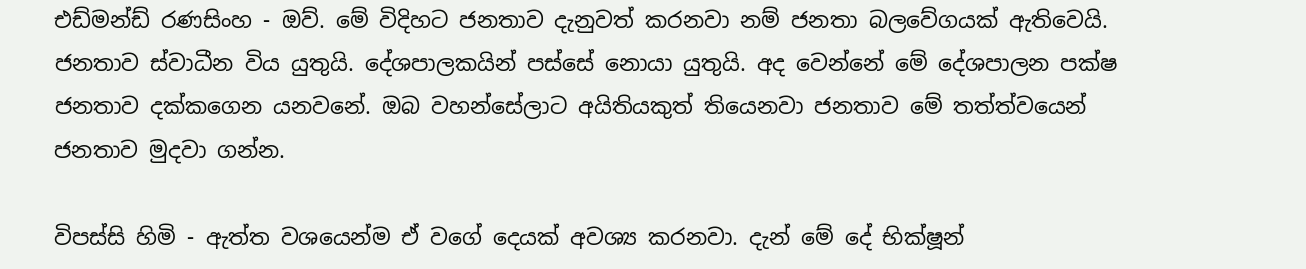එඩ්මන්ඩ් රණසිංහ - ඔව්. මේ විදිහට ජනතාව දැනුවත් කරනවා නම් ජනතා බලවේගයක් ඇතිවෙයි. ජනතාව ස්වාධීන විය යුතුයි. දේශපාලකයින් පස්සේ නොයා යුතුයි. අද වෙන්නේ මේ දේශපාලන පක්ෂ ජනතාව දක්කගෙන යනවනේ. ඔබ වහන්සේලාට අයිතියකුත් තියෙනවා ජනතාව මේ තත්ත්වයෙන් ජනතාව මුදවා ගන්න.

විපස්සි හිමි - ඇත්ත වශයෙන්ම ඒ වගේ දෙයක් අවශ්‍ය කරනවා. දැන් මේ දේ භික්ෂූන්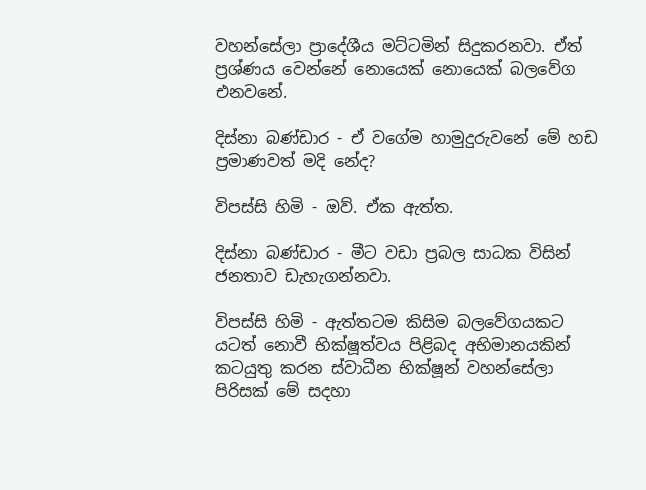වහන්සේලා ප්‍රාදේශීය මට්ටමින් සිදුකරනවා. ඒත් ප්‍රශ්ණය වෙන්නේ නොයෙක් නොයෙක් බලවේග එනවනේ.

දිස්නා බණ්ඩාර - ඒ වගේම හාමුදුරුවනේ මේ හඩ ප්‍රමාණවත් මදි නේද?

විපස්සි හිමි - ඔව්. ඒක ඇත්ත.

දිස්නා බණ්ඩාර - මීට වඩා ප්‍රබල සාධක විසින් ජනතාව ඩැහැගන්නවා.

විපස්සි හිමි - ඇත්තටම කිසිම බලවේගයකට යටත් නොවී භික්ෂූත්වය පිළිබද අභිමානයකින් කටයුතු කරන ස්වාධීන භික්ෂූන් වහන්සේලා පිරිසක් මේ සදහා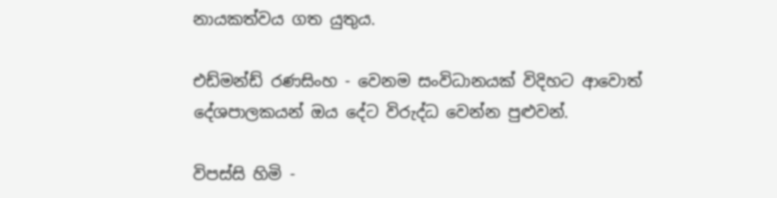නායකත්වය ගත යුතුය.

එඩ්මන්ඩ් රණසිංහ - වෙනම සංවිධානයක් විදිහට ආවොත් දේශපාලකයන් ඔය දේට විරුද්ධ වෙන්න පුළුවන්.

විපස්සි හිමි -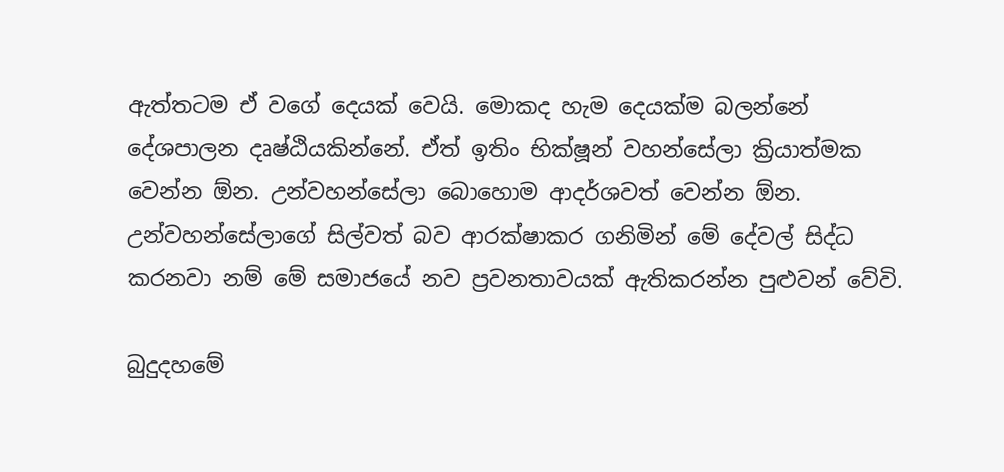ඇත්තටම ඒ වගේ දෙයක් වෙයි. මොකද හැම දෙයක්ම බලන්නේ දේශපාලන දෘෂ්ඨියකින්නේ. ඒත් ඉතිං භික්ෂූන් වහන්සේලා ක්‍රියාත්මක වෙන්න ඕන. උන්වහන්සේලා බොහොම ආදර්ශවත් වෙන්න ඕන. උන්වහන්සේලාගේ සිල්වත් බව ආරක්ෂාකර ගනිමින් මේ දේවල් සිද්ධ කරනවා නම් මේ සමාජයේ නව ප්‍රවනතාවයක් ඇතිකරන්න පුළුවන් වේවි.

බුදුදහමේ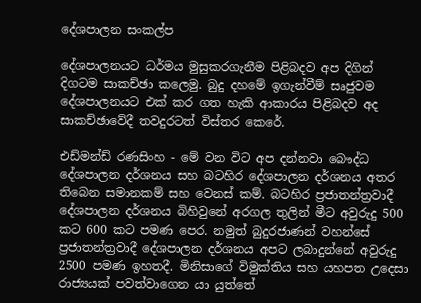දේශපාලන සංකල්ප

දේශපාලනයට ධර්මය මුසුකරගැනීම පිළිබදව අප දිගින් දිගටම සාකච්ඡා කලෙමු. බුදු දහමේ ඉගැන්වීම් සෘජුවම දේශපාලනයට එක් කර ගත හැකි ආකාරය පිළිබදව අද සාකච්ඡාවේදී තවදුරටත් විස්තර කෙරේ.

එඩ්මන්ඩ් රණසිංහ - මේ වන විට අප දන්නවා බෞද්ධ දේශපාලන දර්ශනය සහ බටහිර දේශපාලන දර්ශනය අතර තිබෙන සමානකම් සහ වෙනස් කම්. බටහිර ප්‍රජාතන්ත්‍රවාදී දේශපාලන දර්ශනය බිහිවුනේ අරගල තුලින් මීට අවුරුදු 500 කට 600 කට පමණ පෙර. නමුත් බුදුරජාණන් වහන්සේ ප්‍රජාතන්ත්‍රවාදී දේශපාලන දර්ශනය අපට ලබාදුන්නේ අවුරුදු 2500 පමණ ඉහතදී. මිනිසාගේ විමුක්තිය සහ යහපත උදෙසා රාජ්‍යයක් පවත්වාගෙන යා යුත්තේ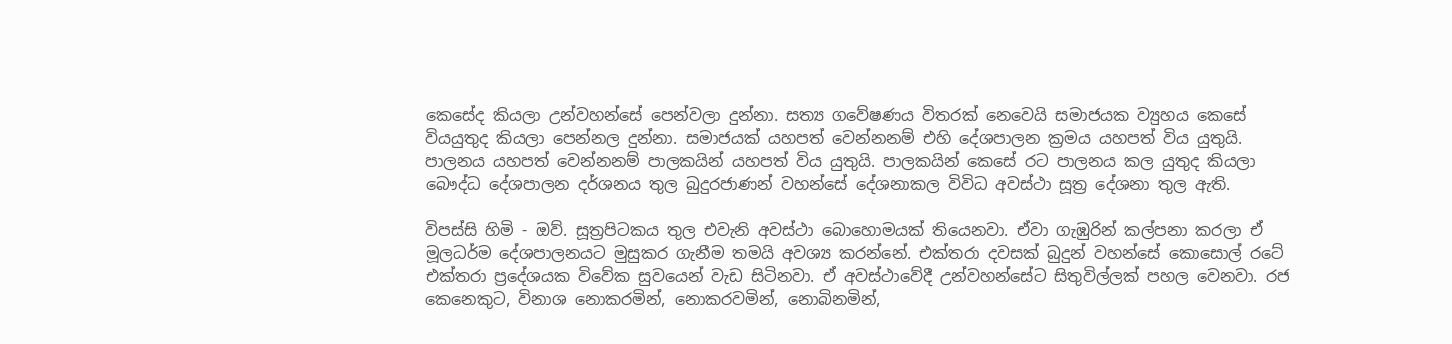කෙසේද කියලා උන්වහන්සේ පෙන්වලා දුන්නා. සත්‍ය ගවේෂණය විතරක් නෙවෙයි සමාජයක ව්‍යුහය කෙසේ වියයුතුද කියලා පෙන්නල දුන්නා. සමාජයක් යහපත් වෙන්නනම් ‍එහි දේශපාලන ක්‍රමය යහපත් විය යුතුයි. පාලනය යහපත් වෙන්නනම් පාලකයින් යහපත් විය යුතුයි. පාලකයින් කෙසේ රට පාලනය කල යුතුද කියලා බෞද්ධ දේශපාලන දර්ශනය තුල බුදුරජාණන් වහන්සේ දේශනාකල විවිධ අවස්ථා සූත්‍ර දේශනා තුල ඇති.

විපස්සි හිමි - ඔව්. සූත්‍රපිටකය තුල එවැනි අවස්ථා බොහොමයක් තියෙනවා. ඒවා ගැඹුරින් කල්පනා කරලා ඒ මූලධර්ම දේශපාලනයට මුසුකර ගැනීම තමයි අවශ්‍ය කරන්නේ. එක්තරා දවසක් බුදුන් වහන්සේ කොසොල් රටේ එක්තරා ප්‍රදේශයක විවේක සුවයෙන් වැඩ සිටිනවා. ඒ අවස්ථාවේදී උන්වහන්සේට සිතුවිල්ලක් පහල වෙනවා. රජ කෙනෙකුට, විනාශ නොකරමින්, නොකරවමින්, නොබිනමින්,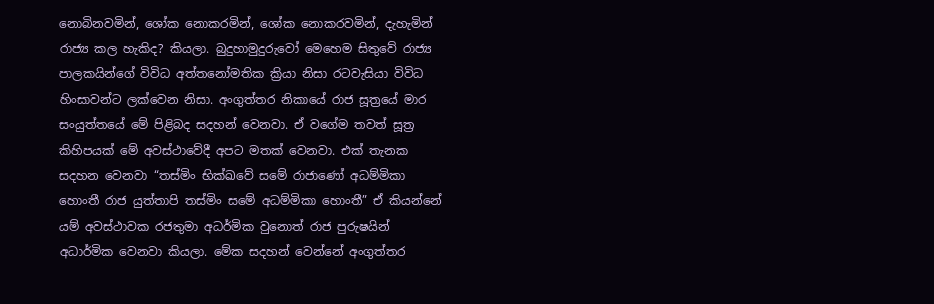නොබිනවමින්, ශෝක නොකරමින්, ශෝක නොකරවමින්, දැහැමින් රාජ්‍ය කල හැකිද? කියලා. බුදුහාමුදුරුවෝ මෙහෙම සිතුවේ රාජ්‍ය පාලකයින්ගේ විවිධ අත්තනෝමතික ක්‍රියා නිසා රටවැසියා විවිධ හිංසාවන්ට ලක්වෙන නිසා. අංගුත්තර නිකායේ රාජ සූත්‍රයේ මාර සංයුත්තයේ මේ පිළිබද සදහන් වෙනවා. ඒ වගේම තවත් සූත්‍ර කිහිපයක් මේ අවස්ථාවේදී අපට මතක් වෙනවා. එක් තැනක සදහන වෙනවා “තස්මිං භික්ඛවේ සමේ රාජාණෝ අධම්මිකා හොංතී රාජ යුත්තාපි තස්මිං සමේ අධම්මිකා හොංතී” ඒ කියන්නේ යම් අවස්ථාවක රජතුමා අධර්මික වුනොත් රාජ පුරුෂයින් අධාර්මික වෙනවා කියලා. මේක සදහන් වෙන්නේ අංගුත්තර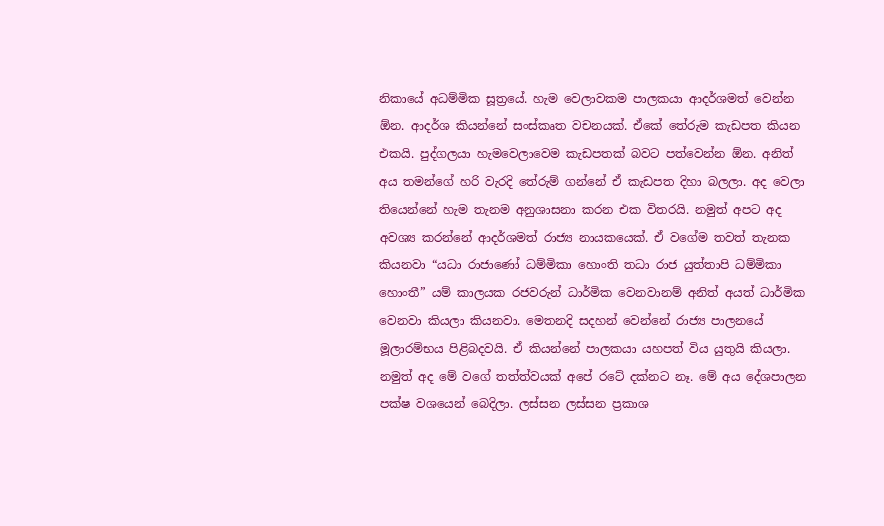නිකායේ අධම්මික සූත්‍රයේ. හැම වෙලාවකම පාලකයා ආදර්ශමත් වෙන්න ඕන. ආදර්ශ කියන්නේ සංස්කෘත වචනයක්. ඒකේ තේරුම කැඩපත කියන එකයි. පුද්ගලයා හැමවෙලාවෙම කැඩපතක් බවට පත්වෙන්න ඕන. අනිත් අය තමන්ගේ හරි වැරදි තේරුම් ගන්නේ ඒ කැඩපත දිහා බලලා. අද වෙලා තියෙන්නේ හැම තැනම අනුශාසනා කරන එක විතරයි. නමුත් අපට අද අවශ්‍ය කරන්නේ ආදර්ශමත් රාජ්‍ය නායකයෙක්. ඒ වගේම තවත් තැනක කියනවා “යධා රාජාණෝ ධම්මිකා හොංති තධා රාජ යුත්තාපි ධම්මිකා හොංතී” යම් කාලයක රජවරුන් ධාර්මික වෙනවානම් අනිත් අයත් ධාර්මික වෙනවා කියලා කියනවා. මෙතනදි සදහන් වෙන්නේ රාජ්‍ය පාලනයේ මූලාරම්භය පිළිබදවයි. ඒ කියන්නේ පාලකයා යහපත් විය යුතුයි කියලා. නමුත් අද මේ වගේ තත්ත්වයක් අපේ රටේ දක්නට නෑ. මේ අය දේශපාලන පක්ෂ වශයෙන් බෙදිලා. ලස්සන ලස්සන ප්‍රකාශ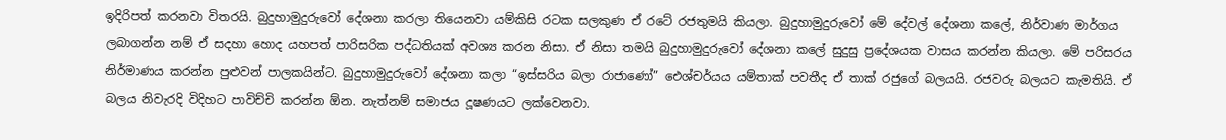ඉදිරිපත් කරනවා විතරයි. බුදුහාමුදුරුවෝ දේශනා කරලා තියෙනවා යම්කිසි රටක සලකුණ ඒ රටේ රජතුමයි කියලා. බුදුහාමුදුරුවෝ මේ දේවල් දේශනා කලේ, නිර්වාණ මාර්ගය ලබාගන්න නම් ඒ සදහා හොද යහපත් පාරිසරික පද්ධතියක් අවශ්‍ය කරන නිසා. ඒ නිසා තමයි බුදුහාමුදුරුවෝ දේශනා කලේ සුදුසු ප්‍රදේශයක වාසය කරන්න කියලා. මේ පරිසරය නිර්මාණය කරන්න පුළුවන් පාලකයින්ට. බුදුහාමුදුරුවෝ දේශනා කලා “ඉස්සරිය බලා රාජාණෝ” ඓශ්චර්යය යම්තාක් පවතීද ඒ තාක් රජුගේ බලයයි. රජවරු බලයට කැමතියි. ඒ බලය නිවැරදි විදිහට පාවිච්චි කරන්න ඕන. නැත්නම් සමාජය දූෂණයට ලක්වෙනවා.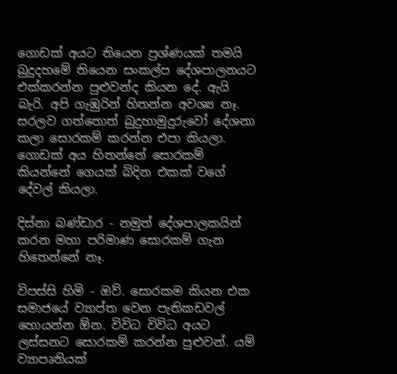ගොඩක් අයට තියෙන ප්‍රශ්ණයක් තමයි බුදුදහමේ තියෙන සංකල්ප දේශපාලනයට එක්කරන්න පුළුවන්ද කියන දේ. ඇයි බැරි. අපි ගැඹුරින් හිතන්න අවශ්‍ය නෑ. සරලව ගත්තොත් බුදුහාමුදුරුවෝ දේශනා කලා සොරකම් කරන්න එපා කියලා. ගොඩක් අය හිතන්නේ ‍සොරකම් කියන්නේ ගෙයක් බිදින එකක් වගේ දේවල් කියලා.

දිස්නා බණ්ඩාර - නමුත් දේශපාලකයින් කරන මහා පරිමාණ සොරකම් ගැන හිතෙන්නේ නෑ.

විපස්සි හිමි - ඔව්. සොරකම කියන එක සමාජයේ ව්‍යාප්ත වෙන පැතිකඩවල් හොයන්න ඕන. විවිධ විවිධ අයට ලස්සනට සොරකම් කරන්න පුළුවන්. යම් ව්‍යාපෘතියක්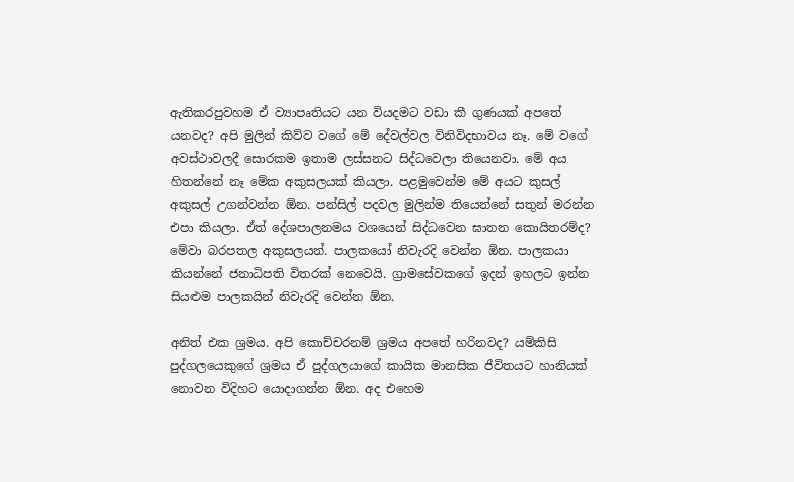ඇතිකරපුවහම ඒ ව්‍යාපෘතියට යන වියදමට වඩා කී ගුණයක් අපතේ යනවද? අපි මුලින් කිව්ව වගේ මේ දේවල්වල විනිවිදභාවය නෑ. මේ වගේ අවස්ථාවලදී සොරකම ඉතාම ලස්සනට සිද්ධ‍වෙලා තියෙනවා. මේ අය හිතන්නේ නෑ මේක අකුසලයක් කියලා. පළමුවෙන්ම මේ අයට කුසල් අකුසල් උගන්වන්න ඕන. පන්සිල් පදවල මුලින්ම තියෙන්නේ සතුන් මරන්න එපා කියලා. ඒත් දේශපාලනමය වශයෙන් සිද්ධවෙන ඝාතන කොයිතරම්ද? මේවා බරපතල අකුසලයන්. පාලකයෝ නිවැරදි වෙන්න ඕන. පාලකයා කියන්නේ ජනාධිපති විතරක් නෙවෙයි. ග්‍රාමසේවකගේ ඉදන් ඉහලට ඉන්න සියළුම පාලකයින් නිවැරදි වෙන්න ඕන.

අනිත් එක ශ්‍රමය. අපි කොච්චරනම් ශ්‍රමය අපතේ හරිනවද? යම්කිසි පුද්ගලයෙකුගේ ශ්‍රමය ඒ පුද්ගලයාගේ කායික මානසික ජීවිතයට හානියක් නොවන විදිහට යොදාගන්න ඕන. අද එහෙම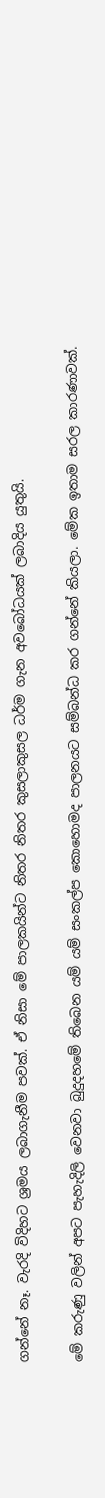ගන්නේ නෑ. වැරදි විදිහට ශ්‍රමය ලබාගැනීම පවක්. ඒ නිසා මේ පාලකයින්ට නිතර නිතර කුසලාකුසල ධර්ම ගැන අවබෝධයක් ලබාදිය යුතුයි.

මේ කරුණු වලින් අපට පැහැදිලි වෙනවා බුදුදහමේ තිබෙන යම් යම් සංකල්ප කොහොමද පාලනයට සම්බන්ධ කර ගන්නේ කියලා. මේක ඉතාම සරල කාරණාවක්.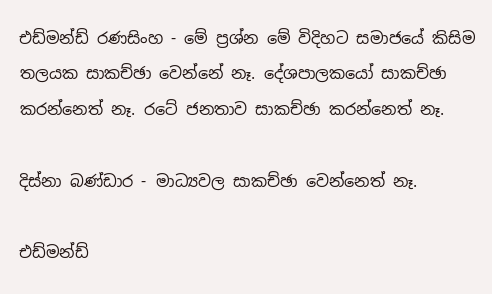එඩ්මන්ඩ් රණසිංහ - මේ ප්‍රශ්න මේ විදිහට සමාජයේ කිසිම තලයක සාකච්ඡා වෙන්නේ නෑ. දේශපාලකයෝ සාකච්ඡා කරන්නෙත් නෑ. රටේ ජනතාව සාකච්ඡා කරන්නෙත් නෑ.

දිස්නා බණ්ඩාර - මාධ්‍යවල සාකච්ඡා වෙන්නෙත් නෑ.

එඩ්මන්ඩ්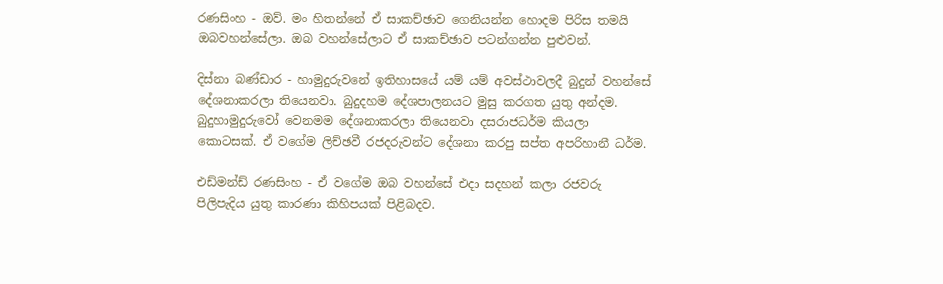රණසිංහ - ඔව්. මං හිතන්නේ ඒ සාකච්ඡාව ගෙනියන්න හොදම පිරිස තමයි ඔබවහන්සේලා. ඔබ වහන්සේලාට ඒ සාකච්ඡාව පටන්ගන්න පුළුවන්.

දිස්නා බණ්ඩාර - හාමුදුරුවනේ ඉතිහාසයේ යම් යම් අවස්ථාවලදී බුදුන් වහන්සේ දේශනාකරලා තියෙනවා. බුදුදහම දේශපාලනයට මුසු කරගත යුතු අන්දම. බුදුහාමුදුරුවෝ වෙනමම දේශනාකරලා තියෙනවා දසරාජධර්ම කියලා කොටසක්. ඒ වගේම ලිච්ඡවී රජදරුවන්ට දේශනා කරපු සප්ත අපරිහානී ධර්ම.

එඩ්මන්ඩ් රණසිංහ - ඒ වගේම ඔබ වහන්සේ එදා සදහන් කලා රජවරු පිලිපැදිය යුතු කාරණා කිහිපයක් පිළිබදව.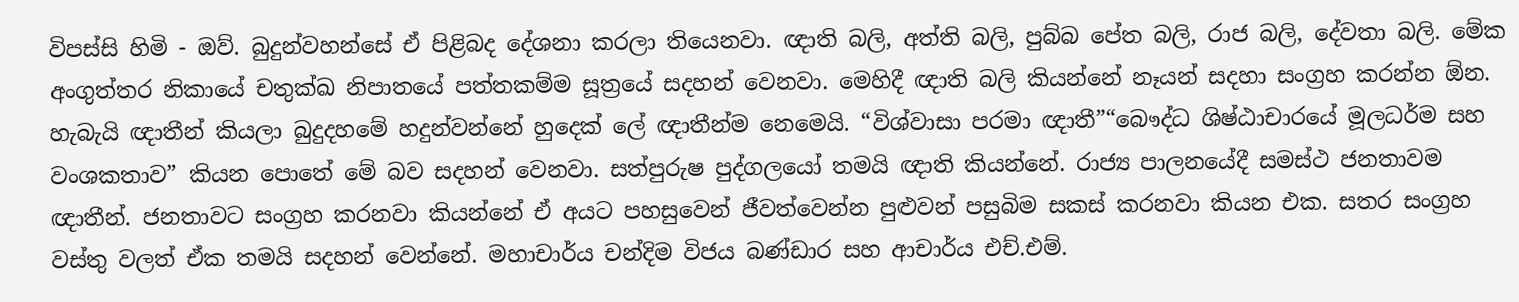විපස්සි හිමි - ඔව්. බුදුන්වහන්සේ ඒ පිළිබද දේශනා කරලා තියෙනවා. ඥාති බලි, අත්ති බලි, පුබ්බ පේත බලි, රාජ බලි, දේවතා බලි. මේක අංගුත්තර නිකායේ චතුක්ඛ නිපාතයේ පත්තකම්ම සූත්‍රයේ සදහන් වෙනවා. මෙහිදී ඥාති බලි කියන්නේ නෑයන් සදහා සංග්‍රහ කරන්න ඕන. හැබැයි ඥාතීන් කියලා බුදුදහමේ හදුන්වන්නේ හුදෙක් ලේ ඥාතීන්ම නෙමෙයි. “විශ්වාසා පරමා ඥාතී”“බෞද්ධ ශිෂ්ඨාචාරයේ මූලධර්ම සහ වංශකතාව” කියන පොතේ මේ බව සදහන් වෙනවා. සත්පුරුෂ පුද්ගලයෝ තමයි ඥාති කියන්නේ. රාජ්‍ය පාලනයේදී සමස්ථ ජනතාවම ඥාතීන්. ජනතාවට සංග්‍රහ කරනවා කියන්නේ ඒ අයට පහසුවෙන් ජීවත්වෙන්න පුළුවන් පසුබිම සකස් කරනවා කියන එක. සතර සංග්‍රහ වස්තු වලත් ඒක තමයි සදහන් වෙන්නේ. මහාචාර්ය චන්දිම විජය බණ්ඩාර සහ ආචාර්ය එච්.එම්.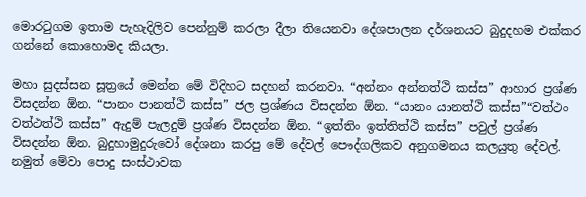මොරටුගම ඉතාම පැහැදිලිව පෙන්නුම් කරලා දීලා තියෙනවා දේශපාලන දර්ශනයට බුදුදහම එක්කර ගන්නේ කොහොමද කියලා.

මහා සුදස්සන සූත්‍රයේ මෙන්න මේ විදිහට සදහන් කරනවා. “අන්නං අන්නත්ථි කස්ස” ආහාර ප්‍රශ්ණ විසදන්න ඕන. “පානං පානත්ථි කස්ස” ජල ප්‍රශ්ණය විසදන්න ඕන. “යානං යානත්ථි කස්ස”“වත්ථං වත්ථත්ථි කස්ස” ඇදුම් පැලදුම් ප්‍රශ්ණ විසදන්න ඕන. “ඉත්තිං ඉත්තිත්ථි කස්ස” පවුල් ප්‍රශ්ණ විසදන්න ඕන. බුදුහාමුදුරුවෝ දේශනා කරපු මේ දේවල් පෞද්ගලිකව අනුගමනය කලයුතු දේවල්. නමුත් මේවා පොදු සංස්ථාවක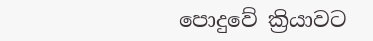පොදුවේ ක්‍රියාවට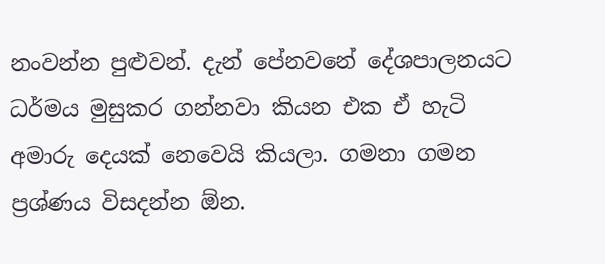නංවන්න පුළුවන්. දැන් පේනවනේ දේශපාලනයට ධර්මය මුසුකර ගන්නවා කියන එක ඒ හැටි අමාරු දෙයක් නෙවෙයි කියලා. ගමනා ගමන ප්‍රශ්ණය විසදන්න ඕන.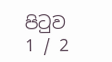පිටුව 1 / 2